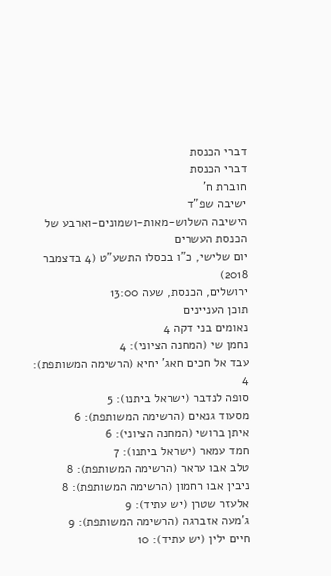דברי הכנסת
דברי הכנסת
חוברת ח'
ישיבה שפ"ד
הישיבה השלוש-מאות-ושמונים-וארבע של הכנסת העשרים
יום שלישי, כ"ו בכסלו התשע"ט (4 בדצמבר 2018)
ירושלים, הכנסת, שעה 13:00
תוכן העניינים
נאומים בני דקה 4
נחמן שי (המחנה הציוני): 4
עבד אל חכים חאג' יחיא (הרשימה המשותפת): 4
סופה לנדבר (ישראל ביתנו): 5
מסעוד גנאים (הרשימה המשותפת): 6
איתן ברושי (המחנה הציוני): 6
חמד עמאר (ישראל ביתנו): 7
טלב אבו עראר (הרשימה המשותפת): 8
ניבין אבו רחמון (הרשימה המשותפת): 8
אלעזר שטרן (יש עתיד): 9
ג'מעה אזברגה (הרשימה המשותפת): 9
חיים ילין (יש עתיד): 10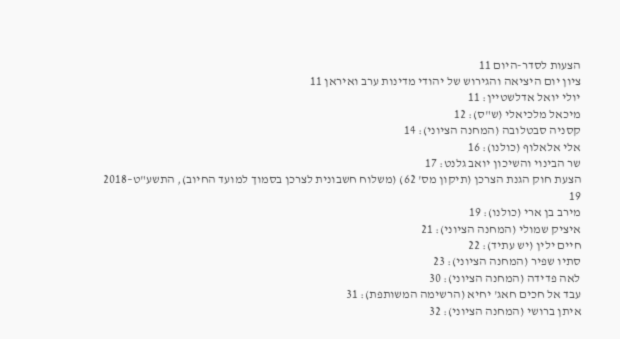הצעות לסדר-היום 11
ציון יום היציאה והגירוש של יהודי מדינות ערב ואיראן 11
יולי יואל אדלשטיין: 11
מיכאל מלכיאלי (ש"ס): 12
קסניה סבטלובה (המחנה הציוני): 14
אלי אלאלוף (כולנו): 16
שר הבינוי והשיכון יואב גלנט: 17
הצעת חוק הגנת הצרכן (תיקון מס' 62) (משלוח חשבונית לצרכן בסמוך למועד החיוב), התשע"ט–2018 19
מירב בן ארי (כולנו): 19
איציק שמולי (המחנה הציוני): 21
חיים ילין (יש עתיד): 22
סתיו שפיר (המחנה הציוני): 23
לאה פדידה (המחנה הציוני): 30
עבד אל חכים חאג' יחיא (הרשימה המשותפת): 31
איתן ברושי (המחנה הציוני): 32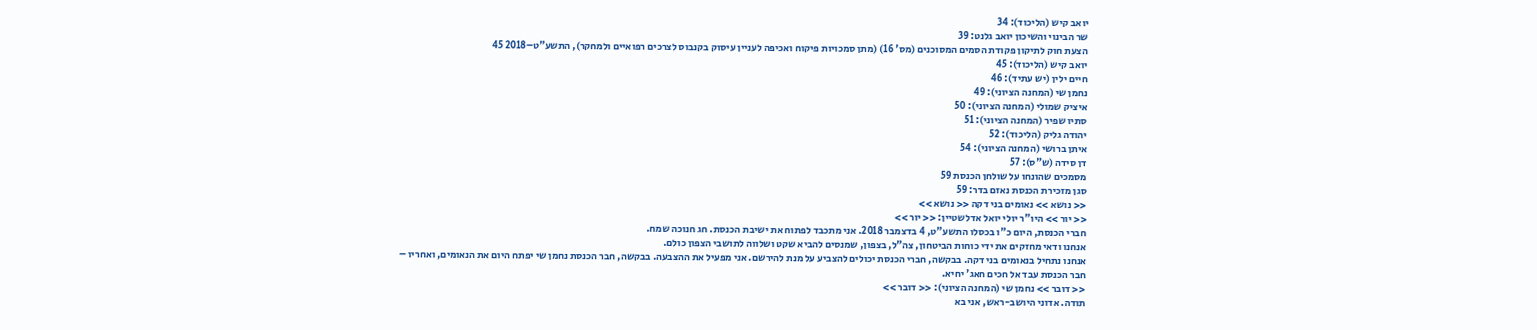יואב קיש (הליכוד): 34
שר הבינוי והשיכון יואב גלנט: 39
הצעת חוק לתיקון פקודת הסמים המסוכנים (מס' 16) (מתן סמכויות פיקוח ואכיפה לעניין עיסוק בקנבוס לצרכים רפואיים ולמחקר), התשע"ט–2018 45
יואב קיש (הליכוד): 45
חיים ילין (יש עתיד): 46
נחמן שי (המחנה הציוני): 49
איציק שמולי (המחנה הציוני): 50
סתיו שפיר (המחנה הציוני): 51
יהודה גליק (הליכוד): 52
איתן ברושי (המחנה הציוני): 54
דן סידה (ש"ס): 57
מסמכים שהונחו על שולחן הכנסת 59
סגן מזכירת הכנסת נאזם בדר: 59
<< נושא >> נאומים בני דקה << נושא >>
<< יור >> היו"ר יולי יואל אדלשטיין: << יור >>
חברי הכנסת, היום כ"ו בכסלו התשע"ט, 4 בדצמבר 2018. אני מתכבד לפתוח את ישיבת הכנסת. חג חנוכה שמח.
אנחנו ודאי מחזקים את ידי כוחות הביטחון, צה"ל, בצפון, שמנסים להביא שקט ושלווה לתושבי הצפון כולם.
אנחנו נתחיל בנאומים בני דקה. בבקשה, חברי הכנסת יכולים להצביע על מנת להירשם. אני מפעיל את ההצבעה. בבקשה, חבר הכנסת נחמן שי יפתח היום את הנאומים, ואחריו – חבר הכנסת עבד אל חכים חאג' יחיא.
<< דובר >> נחמן שי (המחנה הציוני): << דובר >>
תודה. אדוני היושב-ראש, אני בא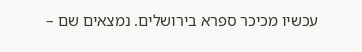עכשיו מכיכר ספרא בירושלים. נמצאים שם –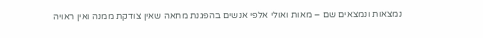נמצאות ונמצאים שם – מאות ואולי אלפי אנשים בהפגנת מחאה שאין צודקת ממנה ואין ראויה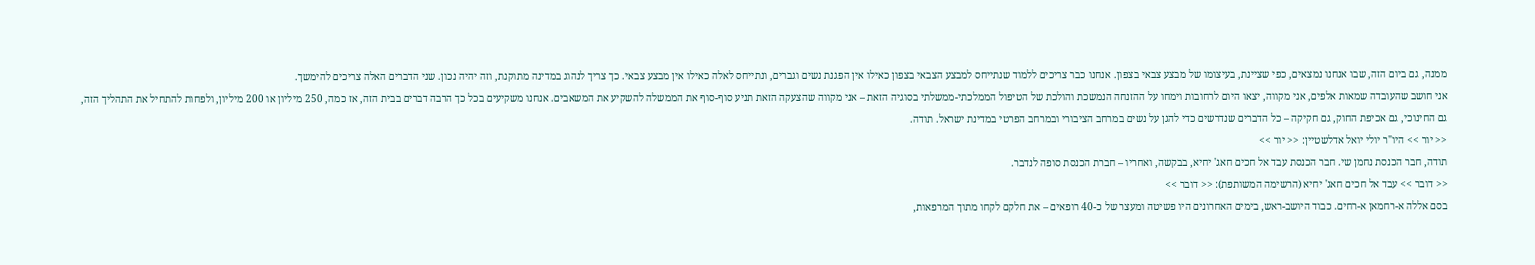ממנה, גם ביום הזה, שבו אנחנו נמצאים, כפי שציינת, בעיצומו של מבצע צבאי בצפון. אנחנו כבר צריכים ללמוד שנתייחס למבצע הצבאי בצפון כאילו אין הפגנת נשים וגברים, ונתייחס לאלה כאילו אין מבצע צבאי. כך צריך לנהוג במדינה מתוקנת, וזה יהיה נכון. שני הדברים האלה צריכים להימשך.
אני חושב שהעובדה שמאות אלפים, אני מקווה, יצאו היום לרחובות וימחו על ההזנחה הנמשכת והולכת של הטיפול הממלכתי-ממשלתי בסוגיה הזאת – אני מקווה שהצעקה הזאת תניע סוף-סוף את הממשלה להשקיע את המשאבים. אנחנו משקיעים בכל כך הרבה דברים בבית הזה, אז כמה, 250 מיליון או 200 מיליון, ולפחות להתחיל את התהליך הזה, גם החינוכי, גם אכיפת החוק, גם חקיקה – כל הדברים שנדרשים כדי להגן על נשים במרחב הציבורי ובמרחב הפרטי במדינת ישראל. תודה.
<< יור >> היו"ר יולי יואל אדלשטיין: << יור >>
תודה, חבר הכנסת נחמן שי. חבר הכנסת עבד אל חכים חאג' יחיא, בבקשה, ואחריו – חברת הכנסת סופה לנדבר.
<< דובר >> עבד אל חכים חאג' יחיא (הרשימה המשותפת): << דובר >>
בסם אללה א-רחמאן א-רחים. כבוד היושב-ראש, בימים האחרונים היו פשיטה ומעצר של כ-40 רופאים – את חלקם לקחו מתוך המרפאות,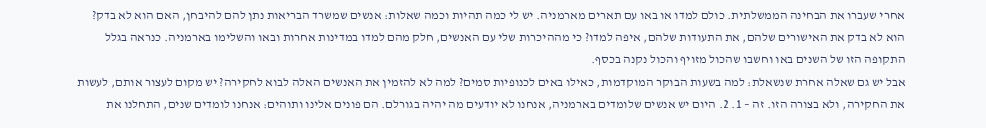אחרי שעברו את הבחינה הממשלתית. כולם למדו או באו עם תארים מארמניה. יש לי כמה תהיות וכמה שאלות: אנשים שמשרד הבריאות נתן להם להיבחן, האם הוא לא בדק? הוא לא בדק את האישורים שלהם, את התעודות שלהם, איפה למדו? כי מההיכרות שלי עם האנשים, חלק מהם למדו במדינות אחרות ובאו והשלימו בארמניה. כנראה בגלל התקופה הזו של השנים באו וחשבו שהכול מזויף והכול נקנה בכסף.
אבל יש גם שאלה אחרת שנשאלת: למה בשעות הבוקר המוקדמות, כאילו באים לכנופיות סמים? למה לא להזמין את האנשים האלה לבוא לחקירה? יש מקום לעצור אותם, לעשות את החקירה, ולא בצורה הזו. זה – 1. 2. היום יש אנשים שלומדים בארמניה, אנחנו לא יודעים מה יהיה בגורלם. הם פונים אלינו ותוהים: אנחנו לומדים שנים, התחלנו את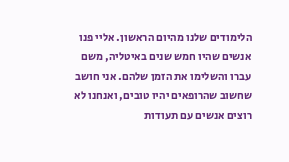הלימודים שלנו מהיום הראשון. אליי פנו אנשים שהיו חמש שנים באיטליה, משם עברו והשלימו את הזמן שלהם. אני חושב שחשוב שהרופאים יהיו טובים, ואנחנו לא רוצים אנשים עם תעודות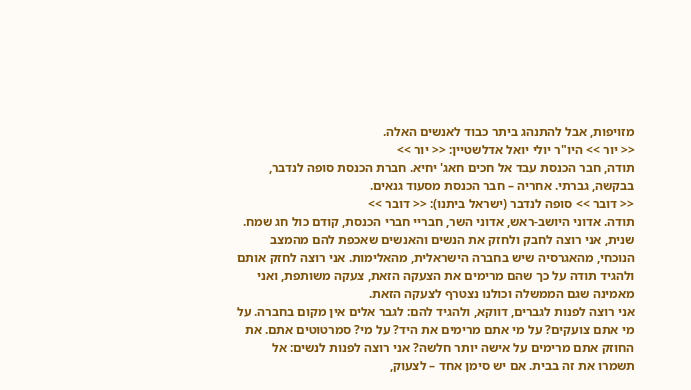מזויפות, אבל להתנהג ביתר כבוד לאנשים האלה.
<< יור >> היו"ר יולי יואל אדלשטיין: << יור >>
תודה, חבר הכנסת עבד אל חכים חאג' יחיא. חברת הכנסת סופה לנדבר, בבקשה, גברתי. אחריה – חבר הכנסת מסעוד גנאים.
<< דובר >> סופה לנדבר (ישראל ביתנו): << דובר >>
תודה. אדוני היושב-ראש, אדוני השר, חבריי חברי הכנסת, קודם כול חג שמח. שנית, אני רוצה לחבק ולחזק את הנשים והאנשים שאכפת להם מהמצב הנוכחי, מהאגרסיה שיש בחברה הישראלית, מהאלימות. אני רוצה לחזק אותם ולהגיד תודה על כך שהם מרימים את הצעקה הזאת, צעקה משותפת, ואני מאמינה שגם הממשלה וכולנו נצטרף לצעקה הזאת.
אני רוצה לפנות לגברים, דווקא, ולהגיד להם: לגבר אלים אין מקום בחברה. על מי אתם צועקים? על מי אתם מרימים את היד? על מי? סמרטוטים אתם. את החוזק אתם מרימים על אישה יותר חלשה? אני רוצה לפנות לנשים: אל תשמרו את זה בבית. אם יש סימן אחד – לצעוק,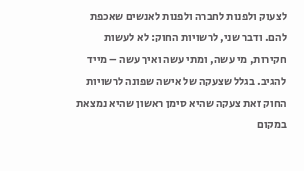לצעוק ולפנות לחברה ולפנות לאנשים שאכפת להם. ודבר שני, לרשויות החוק: לא לעשות חקירות, מי עשה, ומתי עשה ואיך עשה – מייד להגיב. בגלל שצעקה של אישה שפונה לרשויות החוק זאת צעקה שהיא סימן ראשון שהיא נמצאת במקום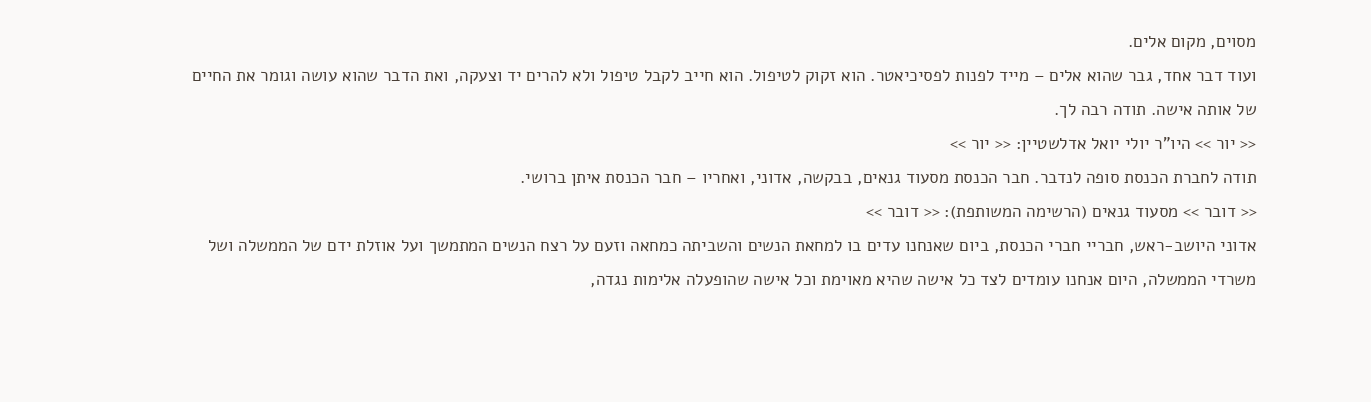מסוים, מקום אלים.
ועוד דבר אחד, גבר שהוא אלים – מייד לפנות לפסיכיאטר. הוא זקוק לטיפול. הוא חייב לקבל טיפול ולא להרים יד וצעקה, ואת הדבר שהוא עושה וגומר את החיים של אותה אישה. תודה רבה לך.
<< יור >> היו"ר יולי יואל אדלשטיין: << יור >>
תודה לחברת הכנסת סופה לנדבר. חבר הכנסת מסעוד גנאים, בבקשה, אדוני, ואחריו – חבר הכנסת איתן ברושי.
<< דובר >> מסעוד גנאים (הרשימה המשותפת): << דובר >>
אדוני היושב-ראש, חבריי חברי הכנסת, ביום שאנחנו עדים בו למחאת הנשים והשביתה כמחאה וזעם על רצח הנשים המתמשך ועל אוזלת ידם של הממשלה ושל משרדי הממשלה, היום אנחנו עומדים לצד כל אישה שהיא מאוימת וכל אישה שהופעלה אלימות נגדה,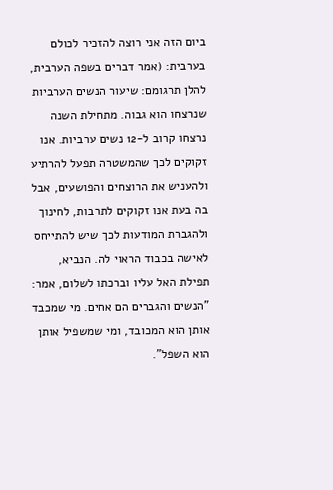ביום הזה אני רוצה להזכיר לכולם בערבית: (אמר דברים בשפה הערבית, להלן תרגומם: שיעור הנשים הערביות שנרצחו הוא גבוה. מתחילת השנה נרצחו קרוב ל-12 נשים ערביות. אנו זקוקים לכך שהמשטרה תפעל להרתיע ולהעניש את הרוצחים והפושעים, אבל בה בעת אנו זקוקים לתרבות, לחינוך ולהגברת המודעות לכך שיש להתייחס לאישה בכבוד הראוי לה. הנביא, תפילת האל עליו וברכתו לשלום, אמר: "הנשים והגברים הם אחים. מי שמכבד אותן הוא המכובד, ומי שמשפיל אותן הוא השפל".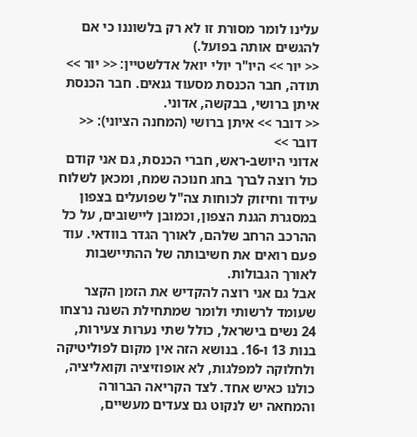עלינו לומר מסורת זו לא רק בלשוננו כי אם להגשים אותה בפועל.)
<< יור >> היו"ר יולי יואל אדלשטיין: << יור >>
תודה, חבר הכנסת מסעוד גנאים. חבר הכנסת איתן ברושי, בבקשה, אדוני.
<< דובר >> איתן ברושי (המחנה הציוני): << דובר >>
אדוני היושב-ראש, חברי הכנסת, גם אני קודם כול רוצה לברך בחג חנוכה שמח, ומכאן לשלוח עידוד וחיזוק לכוחות צה"ל שפועלים בצפון במסגרת הגנת הצפון, וכמובן ליישובים, על כל ההרכב הרחב שלהם, לאורך הגדר בוודאי. עוד פעם רואים את חשיבותה של ההתיישבות לאורך הגבולות.
אבל גם אני רוצה להקדיש את הזמן הקצר שעומד לרשותי ולומר שמתחילת השנה נרצחו 24 נשים בישראל, כולל שתי נערות צעירות, בנות 13 ו-16. בנושא הזה אין מקום לפוליטיקה ולחלוקה למפלגות, לא אופוזיציה וקואליציה, כולנו כאיש אחד. לצד הקריאה הברורה והמחאה יש לנקוט גם צעדים מעשיים,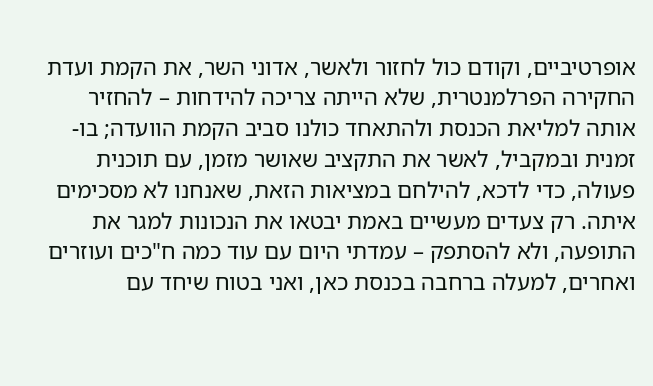אופרטיביים, וקודם כול לחזור ולאשר, אדוני השר, את הקמת ועדת החקירה הפרלמנטרית, שלא הייתה צריכה להידחות – להחזיר אותה למליאת הכנסת ולהתאחד כולנו סביב הקמת הוועדה; בו-זמנית ובמקביל, לאשר את התקציב שאושר מזמן, עם תוכנית פעולה, כדי לדכא, להילחם במציאות הזאת, שאנחנו לא מסכימים איתה. רק צעדים מעשיים באמת יבטאו את הנכונות למגר את התופעה, ולא להסתפק – עמדתי היום עם עוד כמה ח"כים ועוזרים ואחרים, למעלה ברחבה בכנסת כאן, ואני בטוח שיחד עם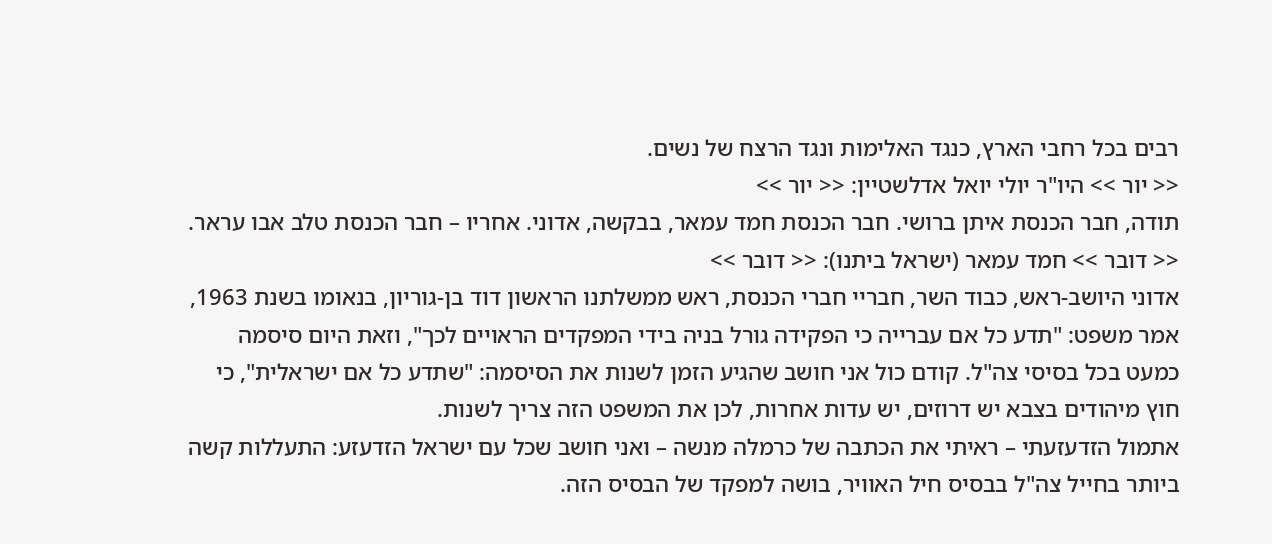רבים בכל רחבי הארץ, כנגד האלימות ונגד הרצח של נשים.
<< יור >> היו"ר יולי יואל אדלשטיין: << יור >>
תודה, חבר הכנסת איתן ברושי. חבר הכנסת חמד עמאר, בבקשה, אדוני. אחריו – חבר הכנסת טלב אבו עראר.
<< דובר >> חמד עמאר (ישראל ביתנו): << דובר >>
אדוני היושב-ראש, כבוד השר, חבריי חברי הכנסת, ראש ממשלתנו הראשון דוד בן-גוריון, בנאומו בשנת 1963, אמר משפט: "תדע כל אם עברייה כי הפקידה גורל בניה בידי המפקדים הראויים לכך", וזאת היום סיסמה כמעט בכל בסיסי צה"ל. קודם כול אני חושב שהגיע הזמן לשנות את הסיסמה: "שתדע כל אם ישראלית", כי חוץ מיהודים בצבא יש דרוזים, יש עדות אחרות, לכן את המשפט הזה צריך לשנות.
אתמול הזדעזעתי – ראיתי את הכתבה של כרמלה מנשה – ואני חושב שכל עם ישראל הזדעזע: התעללות קשה ביותר בחייל צה"ל בבסיס חיל האוויר, בושה למפקד של הבסיס הזה.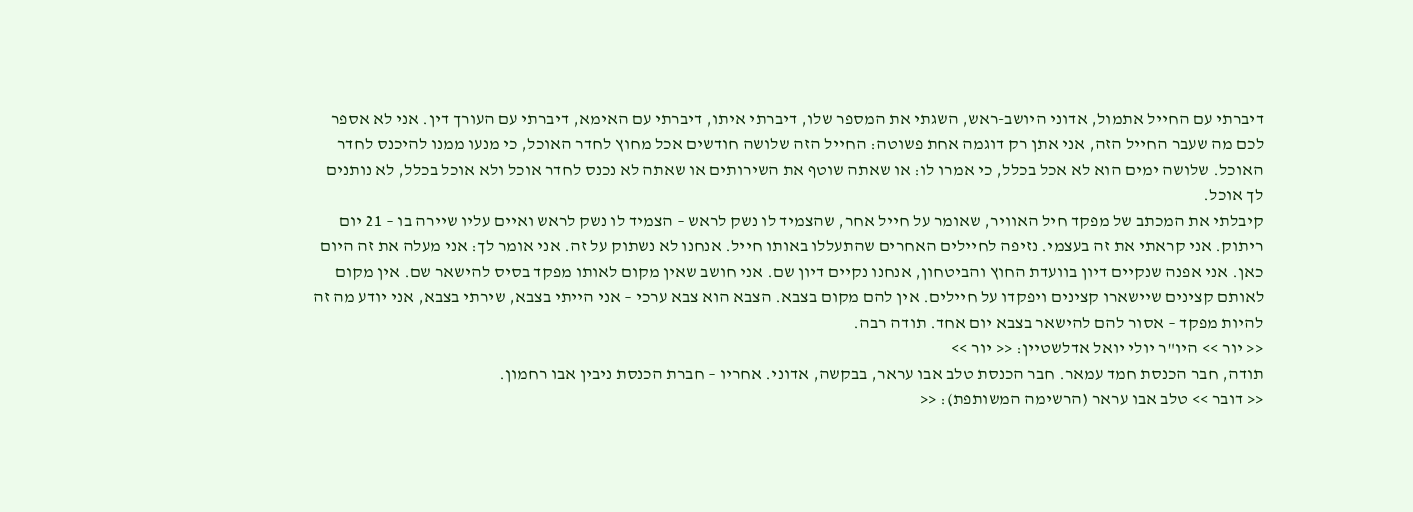דיברתי עם החייל אתמול, אדוני היושב-ראש, השגתי את המספר שלו, דיברתי איתו, דיברתי עם האימא, דיברתי עם העורך דין. אני לא אספר לכם מה שעבר החייל הזה, אני אתן רק דוגמה אחת פשוטה: החייל הזה שלושה חודשים אכל מחוץ לחדר האוכל, כי מנעו ממנו להיכנס לחדר האוכל. שלושה ימים הוא לא אכל בכלל, כי אמרו לו: או שאתה שוטף את השירותים או שאתה לא נכנס לחדר אוכל ולא אוכל בכלל, לא נותנים לך אוכל.
קיבלתי את המכתב של מפקד חיל האוויר, שאומר על חייל אחר, שהצמיד לו נשק לראש – הצמיד לו נשק לראש ואיים עליו שיירה בו – 21 יום ריתוק. אני קראתי את זה בעצמי. נזיפה לחיילים האחרים שהתעללו באותו חייל. אנחנו לא נשתוק על זה. אני אומר לך: אני מעלה את זה היום כאן. אני אפנה שנקיים דיון בוועדת החוץ והביטחון, אנחנו נקיים דיון שם. אני חושב שאין מקום לאותו מפקד בסיס להישאר שם. אין מקום לאותם קצינים שיישארו קצינים ויפקדו על חיילים. אין להם מקום בצבא. הצבא הוא צבא ערכי – אני הייתי בצבא, שירתי בצבא, אני יודע מה זה להיות מפקד – אסור להם להישאר בצבא יום אחד. תודה רבה.
<< יור >> היו"ר יולי יואל אדלשטיין: << יור >>
תודה, חבר הכנסת חמד עמאר. חבר הכנסת טלב אבו עראר, בבקשה, אדוני. אחריו – חברת הכנסת ניבין אבו רחמון.
<< דובר >> טלב אבו עראר (הרשימה המשותפת): <<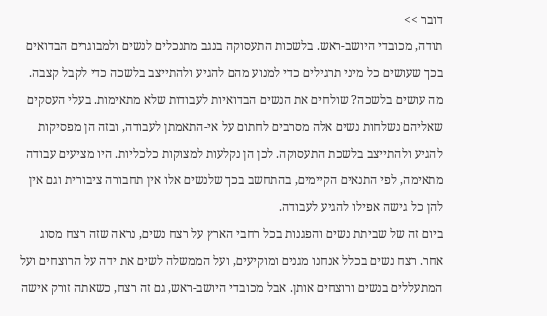דובר >>
תודה, מכובדי היושב-ראש. בלשכות התעסוקה בנגב מתנכלים לנשים ולמבוגרים הבדואים בכך שעושים כל מיני תרגילים כדי למנוע מהם להגיע ולהתייצב בלשכה כדי לקבל קצבה. מה עושים בלשכה? שולחים את הנשים הבדואיות לעבודות שלא מתאימות. בעלי העסקים שאליהם נשלחות נשים אלה מסרבים לחתום על אי-התאמתן לעבודה, ובזה הן מפסיקות להגיע ולהתייצב בלשכת התעסוקה. לכן הן נקלעות למצוקות כלכליות. היו מציעים עבודה מתאימה, לפי התנאים הקיימים, בהתחשב בכך שלנשים אלו אין תחבורה ציבורית וגם אין להן כל גישה אפילו להגיע לעבודה.
ביום זה של שביתת נשים והפגנות בכל רחבי הארץ על רצח נשים, נראה שזה רצח מסוג אחר. רצח נשים בכלל אנחנו מגנים ומוקיעים, ועל הממשלה לשים את ידה על הרוצחים ועל המתעללים בנשים ורוצחים אותן. אבל מכובדי היושב-ראש, גם זה רצח, כשאתה זורק אישה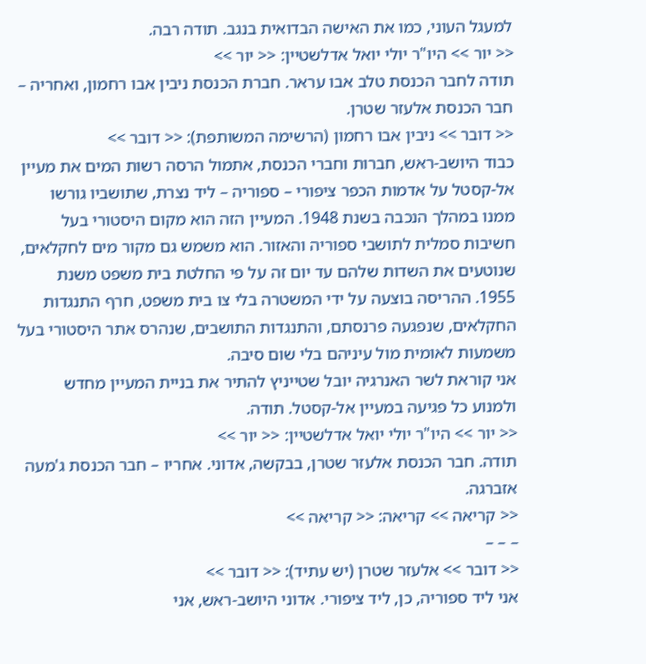למעגל העוני, כמו את האישה הבדואית בנגב. תודה רבה.
<< יור >> היו"ר יולי יואל אדלשטיין: << יור >>
תודה לחבר הכנסת טלב אבו עראר. חברת הכנסת ניבין אבו רחמון, ואחריה – חבר הכנסת אלעזר שטרן.
<< דובר >> ניבין אבו רחמון (הרשימה המשותפת): << דובר >>
כבוד היושב-ראש, חברות וחברי הכנסת, אתמול הרסה רשות המים את מעיין אל-קסטל על אדמות הכפר ציפורי – ספוריה – ליד נצרת, שתושביו גורשו ממנו במהלך הנכבה בשנת 1948. המעיין הזה הוא מקום היסטורי בעל חשיבות סמלית לתושבי ספוריה והאזור. הוא משמש גם מקור מים לחקלאים, שנוטעים את השדות שלהם עד יום זה על פי החלטת בית משפט משנת 1955. ההריסה בוצעה על ידי המשטרה בלי צו בית משפט, חרף התנגדות החקלאים, שנפגעה פרנסתם, והתנגדות התושבים, שנהרס אתר היסטורי בעל משמעות לאומית מול עיניהם בלי שום סיבה.
אני קוראת לשר האנרגיה יובל שטייניץ להתיר את בניית המעיין מחדש ולמנוע כל פגיעה במעיין אל-קסטל. תודה.
<< יור >> היו"ר יולי יואל אדלשטיין: << יור >>
תודה. חבר הכנסת אלעזר שטרן, בבקשה, אדוני. אחריו – חבר הכנסת ג'מעה אזברגה.
<< קריאה >> קריאה: << קריאה >>
– – –
<< דובר >> אלעזר שטרן (יש עתיד): << דובר >>
אני ליד ספוריה, כן, ליד ציפורי. אדוני היושב-ראש, אני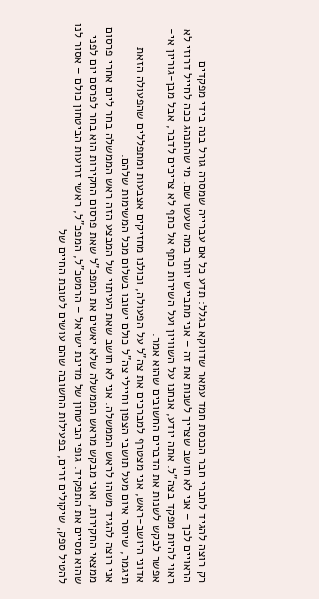רק רוצה להגיד לחברי חבר הכנסת חמד עמאר שדווקא בגלל: תדע כל אם עברייה שמסרה גורל בנה בידי מפקדים הראויים לכך – אני לא חושב שצריך לשנות את זה – אני מתבייש יותר במה שעשו שם. מי שהתנהג ככה לחייל דרוזי לא ראוי להיות מפקד בצה"ל. אתה יודע, אנחנו על השוויון ועל השירות כתף אל כתף לא צריכים לדבר, אבל מבן-גוריון אי-אפשר לבקש לשנות את הדברים החשובים שהוא אמר.
אדוני היושב-ראש, אני מצטרף למברכים את צה"ל על הפעולה, וכולנו מחזיקים אצבעות ומתפללים שהפעולה הזאת תיגמר, שיוסר איום מעל תושבי הצפון וחיילי צה"ל כולם ישובו בשלום מכל המשימות שלהם.
אני רוצה להגיד משהו לראש הממשלה. אני לא חושב שאת העיתוי של המבצע הזה ראש הממשלה בחר ליום אחרי פרסום ממצאי החקירות, ואני מבקש מראש הממשלה שלא יאשים את המפכ"ל שאת פרסום החקירות הוא בחר לפרסם יום לפני שהוא מסיים את התפקיד. גופי הביטחון של מדינת ישראל – הרמטכ"ל, המפכ"ל, ראשי זרועות הביטחון כולם – אסור לנו להטיל ספק, שיקולים זרים, בפעילות החשובה שהם עושים לטובת החיים של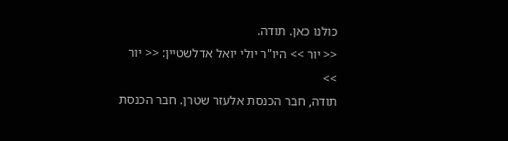כולנו כאן. תודה.
<< יור >> היו"ר יולי יואל אדלשטיין: << יור >>
תודה, חבר הכנסת אלעזר שטרן. חבר הכנסת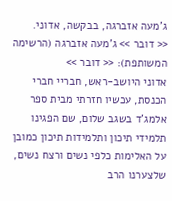ג'מעה אזברגה, בבקשה, אדוני.
<< דובר >> ג'מעה אזברגה (הרשימה המשותפת): << דובר >>
אדוני היושב-ראש, חבריי חברי הכנסת, עכשיו חזרתי מבית ספר אלמג'ד בשגב שלום, שם הפגינו תלמידי תיכון ותלמידות תיכון כמובן על האלימות כלפי נשים ורצח נשים, שלצערנו הרב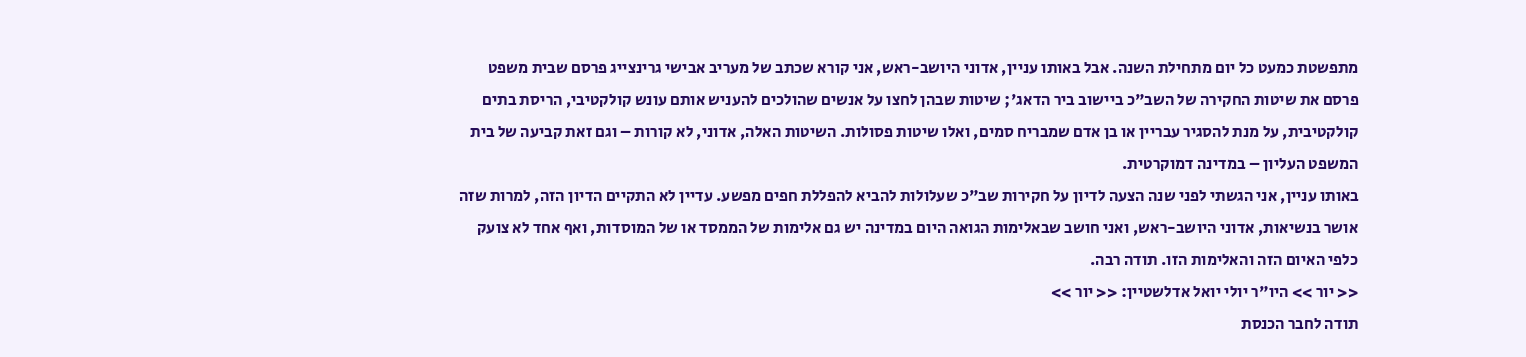מתפשטת כמעט כל יום מתחילת השנה. אבל באותו עניין, אדוני היושב-ראש, אני קורא שכתב של מעריב אבישי גרינצייג פרסם שבית משפט פרסם את שיטות החקירה של השב"כ ביישוב ביר הדאג'; שיטות שבהן לחצו על אנשים שהולכים להעניש אותם עונש קולקטיבי, הריסת בתים קולקטיבית, על מנת להסגיר עבריין או בן אדם שמבריח סמים, ואלו שיטות פסולות. השיטות האלה, אדוני, לא קורות – וגם זאת קביעה של בית המשפט העליון – במדינה דמוקרטית.
באותו עניין, אני הגשתי לפני שנה הצעה לדיון על חקירות שב"כ שעלולות להביא להפללת חפים מפשע. עדיין לא התקיים הדיון הזה, למרות שזה אושר בנשיאות, אדוני היושב-ראש, ואני חושב שבאלימות הגואה היום במדינה יש גם אלימות של הממסד או של המוסדות, ואף אחד לא צועק כלפי האיום הזה והאלימות הזו. תודה רבה.
<< יור >> היו"ר יולי יואל אדלשטיין: << יור >>
תודה לחבר הכנסת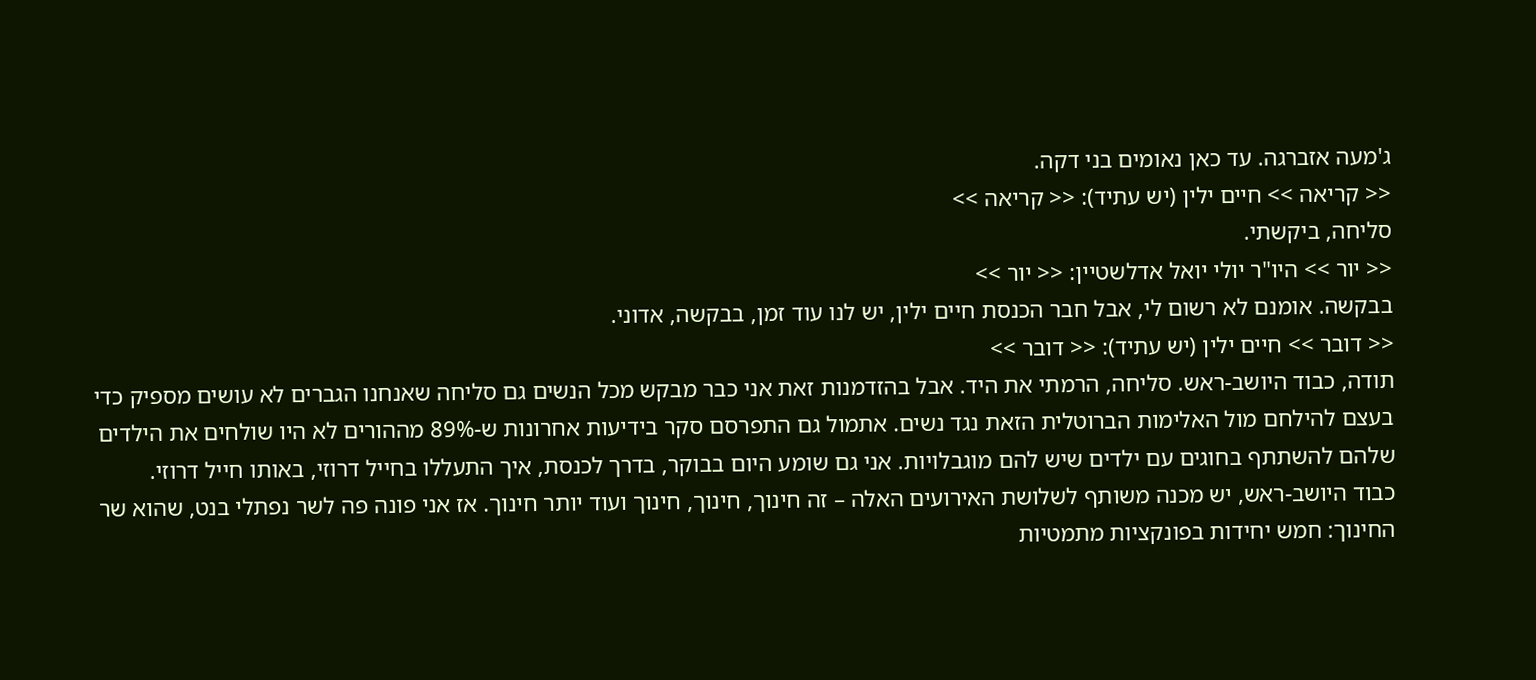ג'מעה אזברגה. עד כאן נאומים בני דקה.
<< קריאה >> חיים ילין (יש עתיד): << קריאה >>
סליחה, ביקשתי.
<< יור >> היו"ר יולי יואל אדלשטיין: << יור >>
בבקשה. אומנם לא רשום לי, אבל חבר הכנסת חיים ילין, יש לנו עוד זמן, בבקשה, אדוני.
<< דובר >> חיים ילין (יש עתיד): << דובר >>
תודה, כבוד היושב-ראש. סליחה, הרמתי את היד. אבל בהזדמנות זאת אני כבר מבקש מכל הנשים גם סליחה שאנחנו הגברים לא עושים מספיק כדי בעצם להילחם מול האלימות הברוטלית הזאת נגד נשים. אתמול גם התפרסם סקר בידיעות אחרונות ש-89% מההורים לא היו שולחים את הילדים שלהם להשתתף בחוגים עם ילדים שיש להם מוגבלויות. אני גם שומע היום בבוקר, בדרך לכנסת, איך התעללו בחייל דרוזי, באותו חייל דרוזי.
כבוד היושב-ראש, יש מכנה משותף לשלושת האירועים האלה – זה חינוך, חינוך, חינוך ועוד יותר חינוך. אז אני פונה פה לשר נפתלי בנט, שהוא שר החינוך: חמש יחידות בפונקציות מתמטיות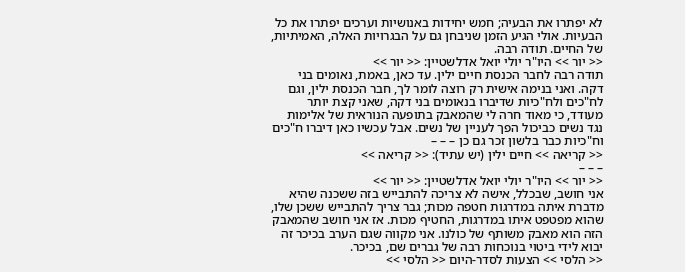לא יפתרו את הבעיה; חמש יחידות באנושיות וערכים יפתרו את כל הבעיות. אולי הגיע הזמן שניבחן גם על הבגרויות האלה, האמיתיות, של החיים. תודה רבה.
<< יור >> היו"ר יולי יואל אדלשטיין: << יור >>
תודה רבה לחבר הכנסת חיים ילין. עד כאן, באמת, נאומים בני דקה. ואני בנימה אישית רק רוצה לומר לך, חבר הכנסת ילין, וגם לח"כים ולח"כיות שדיברו בנאומים בני דקה, שאני קצת יותר מעודד, כי מאוד חרה לי שהמאבק בתופעה הנוראית של אלימות נגד נשים כביכול הפך לעניין של נשים. אבל עכשיו כאן דיברו ח"כים וח"כיות כבר בלשון זכר גם כן – – –
<< קריאה >> חיים ילין (יש עתיד): << קריאה >>
– – –
<< יור >> היו"ר יולי יואל אדלשטיין: << יור >>
אני חושב, שבכלל, אישה לא צריכה להתבייש בזה ששכנה שהיא מדברת איתה במדרגות חטפה מכות; גבר צריך להתבייש ששכן שלו, שהוא מפטפט איתו במדרגות, החטיף מכות. אז אני חושב שהמאבק הזה הוא מאבק משותף של כולנו. אני מקווה שגם הערב בכיכר זה יבוא לידי ביטוי בנוכחות רבה של גברים שם, בכיכר.
<< הלסי >> הצעות לסדר-היום << הלסי >>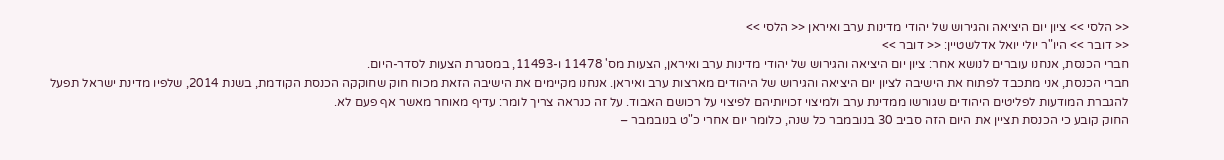<< הלסי >> ציון יום היציאה והגירוש של יהודי מדינות ערב ואיראן << הלסי >>
<< דובר >> היו"ר יולי יואל אדלשטיין: << דובר >>
חברי הכנסת, אנחנו עוברים לנושא אחר: ציון יום היציאה והגירוש של יהודי מדינות ערב ואיראן, הצעות מס' 11478 ו-11493, במסגרת הצעות לסדר-היום.
חברי הכנסת, אני מתכבד לפתוח את הישיבה לציון יום היציאה והגירוש של היהודים מארצות ערב ואיראן. אנחנו מקיימים את הישיבה הזאת מכוח חוק שחוקקה הכנסת הקודמת, בשנת 2014, שלפיו מדינת ישראל תפעל להגברת המודעות לפליטים היהודים שגורשו ממדינת ערב ולמיצוי זכויותיהם לפיצוי על רכושם האבוד. על זה כנראה צריך לומר: עדיף מאוחר מאשר אף פעם לא.
החוק קובע כי הכנסת תציין את היום הזה סביב 30 בנובמבר כל שנה, כלומר יום אחרי כ"ט בנובמבר –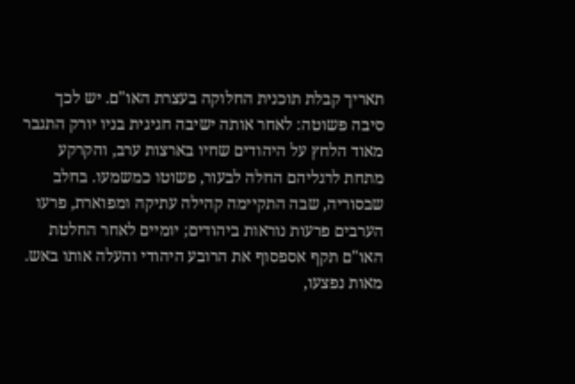תאריך קבלת תוכנית החלוקה בעצרת האו"ם. יש לכך סיבה פשוטה: לאחר אותה ישיבה חגיגית בניו יורק התגבר מאוד הלחץ על היהודים שחיו בארצות ערב, והקרקע מתחת לרגליהם החלה לבעור, פשוטו כמשמעו. בחלב שבסוריה, שבה התקיימה קהילה עתיקה ומפוארת, פרעו הערבים פרעות נוראות ביהודים; יומיים לאחר החלטת האו"ם תקף אספסוף את הרובע היהודי והעלה אותו באש. מאות נפצעו,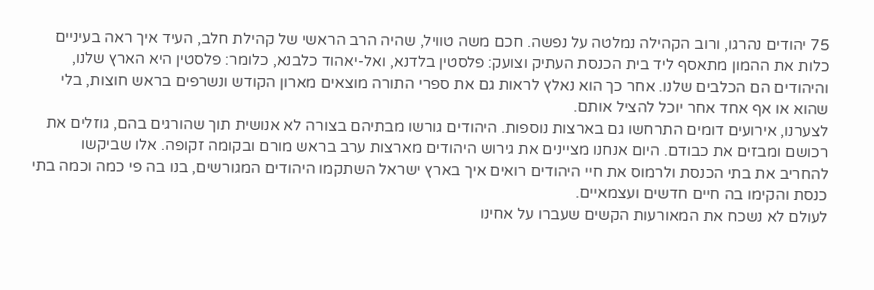75 יהודים נהרגו, ורוב הקהילה נמלטה על נפשה. חכם משה טוויל, שהיה הרב הראשי של קהילת חלב, העיד איך ראה בעיניים כלות את ההמון מתאסף ליד בית הכנסת העתיק וצועק: פלסטין בלדנא, ואל-יאהוד כלבנא, כלומר: פלסטין היא הארץ שלנו, והיהודים הם הכלבים שלנו. אחר כך הוא נאלץ לראות גם את ספרי התורה מוצאים מארון הקודש ונשרפים בראש חוצות, בלי שהוא או אף אחד אחר יוכל להציל אותם.
לצערנו, אירועים דומים התרחשו גם בארצות נוספות. היהודים גורשו מבתיהם בצורה לא אנושית תוך שהורגים בהם, גוזלים את רכושם ומבזים את כבודם. היום אנחנו מציינים את גירוש היהודים מארצות ערב בראש מורם ובקומה זקופה. אלו שביקשו להחריב את בתי הכנסת ולרמוס את חיי היהודים רואים איך בארץ ישראל השתקמו היהודים המגורשים, בנו בה פי כמה וכמה בתי כנסת והקימו בה חיים חדשים ועצמאיים.
לעולם לא נשכח את המאורעות הקשים שעברו על אחינו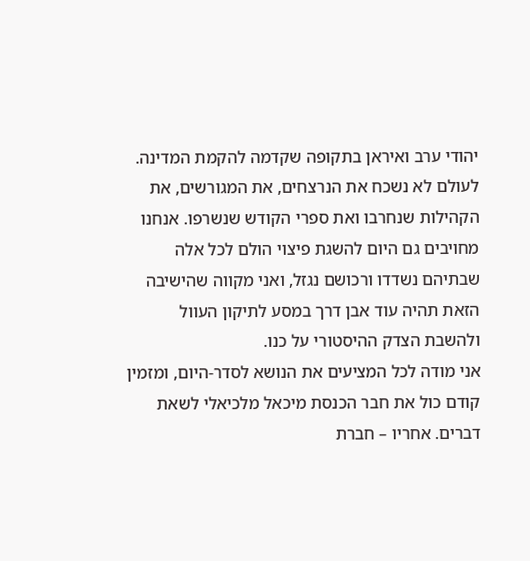יהודי ערב ואיראן בתקופה שקדמה להקמת המדינה. לעולם לא נשכח את הנרצחים, את המגורשים, את הקהילות שנחרבו ואת ספרי הקודש שנשרפו. אנחנו מחויבים גם היום להשגת פיצוי הולם לכל אלה שבתיהם נשדדו ורכושם נגזל, ואני מקווה שהישיבה הזאת תהיה עוד אבן דרך במסע לתיקון העוול ולהשבת הצדק ההיסטורי על כנו.
אני מודה לכל המציעים את הנושא לסדר-היום, ומזמין קודם כול את חבר הכנסת מיכאל מלכיאלי לשאת דברים. אחריו – חברת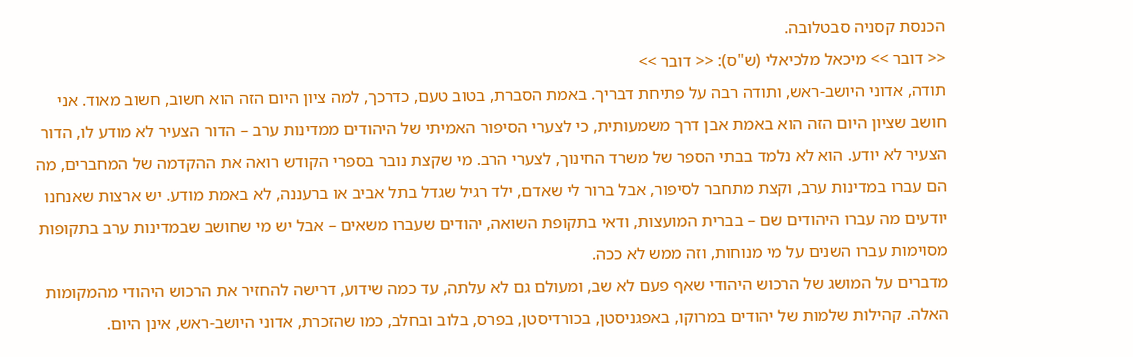הכנסת קסניה סבטלובה.
<< דובר >> מיכאל מלכיאלי (ש"ס): << דובר >>
תודה, אדוני היושב-ראש, ותודה רבה על פתיחת דבריך. באמת הסברת, בטוב טעם, כדרכך, למה ציון היום הזה הוא חשוב, חשוב מאוד. אני חושב שציון היום הזה הוא באמת אבן דרך משמעותית, כי לצערי הסיפור האמיתי של היהודים ממדינות ערב – הדור הצעיר לא מודע לו, הדור הצעיר לא יודע. הוא לא נלמד בבתי הספר של משרד החינוך, לצערי הרב. מי שקצת נובר בספרי הקודש רואה את ההקדמה של המחברים, מה הם עברו במדינות ערב, וקצת מתחבר לסיפור, אבל ברור לי שאדם, ילד רגיל שגדל בתל אביב או ברעננה, לא באמת מודע. יש ארצות שאנחנו יודעים מה עברו היהודים שם – בברית המועצות, ודאי בתקופת השואה, יהודים שעברו משאים – אבל יש מי שחושב שבמדינות ערב בתקופות מסוימות עברו השנים על מי מנוחות, וזה ממש לא ככה.
מדברים על המושג של הרכוש היהודי שאף פעם לא שב, ומעולם גם לא עלתה, עד כמה שידוע, דרישה להחזיר את הרכוש היהודי מהמקומות האלה. קהילות שלמות של יהודים במרוקו, באפגניסטן, בכורדיסטן, בפרס, בלוב ובחלב, כמו שהזכרת, אדוני היושב-ראש, אינן היום.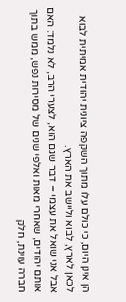הן אינן היום, כי כולם עלו מתוך השקפה ציונית יהודית אמיתית לבוא לכאן לארץ, לבוא וליישב את הארץ.
אבל אני שואל את עצמי – דבר שגם הוא, לצערי הרב, לא נלמד: האם אותם יהודים, שאחרי מאות ואלפי שנים של מסירות נפש, ממש בתוך חברה עוינת, חלק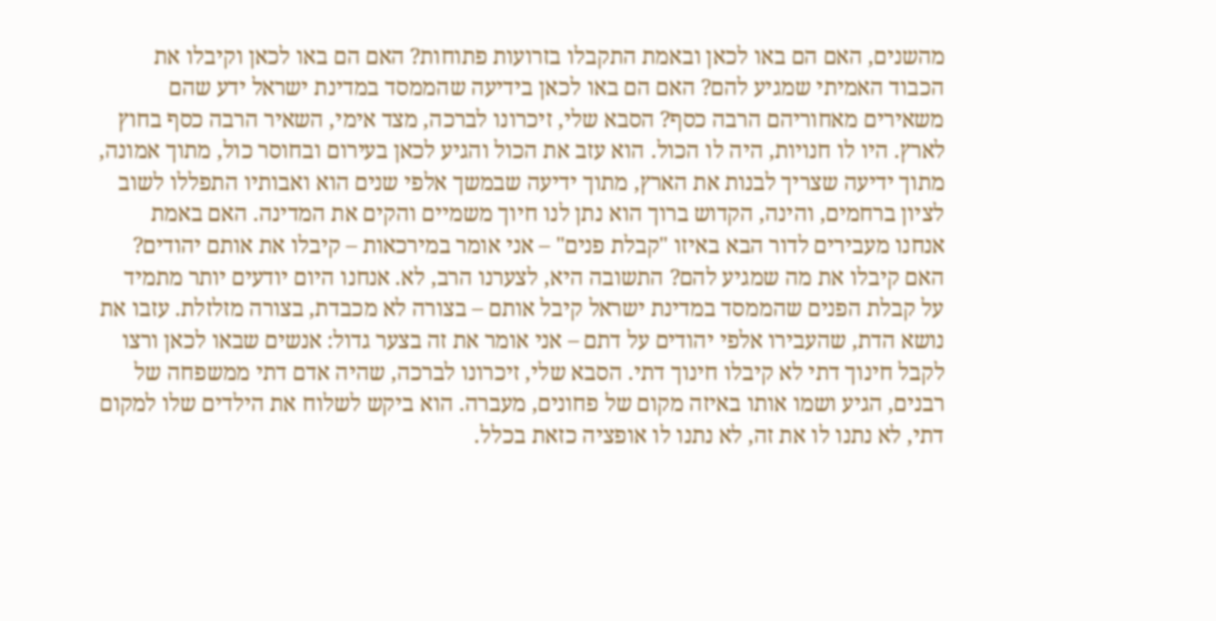מהשנים, האם הם באו לכאן ובאמת התקבלו בזרועות פתוחות? האם הם באו לכאן וקיבלו את הכבוד האמיתי שמגיע להם? האם הם באו לכאן בידיעה שהממסד במדינת ישראל ידע שהם משאירים מאחוריהם הרבה כסף? הסבא שלי, זיכרונו לברכה, מצד אימי, השאיר הרבה כסף בחוץ לארץ. היו לו חנויות, היה לו הכול. הוא עזב את הכול והגיע לכאן בעירום ובחוסר כול, מתוך אמונה, מתוך ידיעה שצריך לבנות את הארץ, מתוך ידיעה שבמשך אלפי שנים הוא ואבותיו התפללו לשוב לציון ברחמים, והינה, הקדוש ברוך הוא נתן לנו חיוך משמיים והקים את המדינה. האם באמת אנחנו מעבירים לדור הבא באיזו "קבלת פנים" – אני אומר במירכאות – קיבלו את אותם יהודים? האם קיבלו את מה שמגיע להם? התשובה היא, לצערנו הרב, לא. אנחנו היום יודעים יותר מתמיד על קבלת הפנים שהממסד במדינת ישראל קיבל אותם – בצורה לא מכבדת, בצורה מזלזלת. עזבו את נושא הדת, שהעבירו אלפי יהודים על דתם – אני אומר את זה בצער גדול: אנשים שבאו לכאן ורצו לקבל חינוך דתי לא קיבלו חינוך דתי. הסבא שלי, זיכרונו לברכה, שהיה אדם דתי ממשפחה של רבנים, הגיע ושמו אותו באיזה מקום של פחונים, מעברה. הוא ביקש לשלוח את הילדים שלו למקום דתי, לא נתנו לו את זה, לא נתנו לו אופציה כזאת בכלל.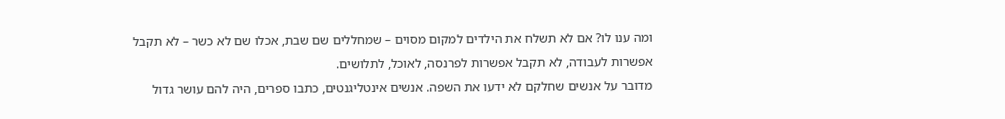ומה ענו לו? אם לא תשלח את הילדים למקום מסוים – שמחללים שם שבת, אכלו שם לא כשר – לא תקבל אפשרות לעבודה, לא תקבל אפשרות לפרנסה, לאוכל, לתלושים.
מדובר על אנשים שחלקם לא ידעו את השפה. אנשים אינטליגנטים, כתבו ספרים, היה להם עושר גדול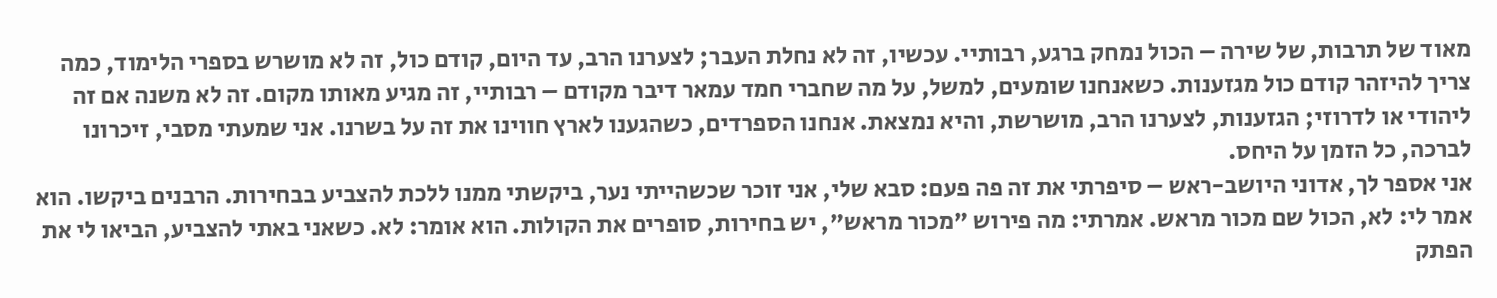מאוד של תרבות, של שירה – הכול נמחק ברגע, רבותיי. עכשיו, זה לא נחלת העבר; לצערנו הרב, עד היום, קודם כול, זה לא מושרש בספרי הלימוד, כמה צריך להיזהר קודם כול מגזענות. כשאנחנו שומעים, למשל, על מה שחברי חמד עמאר דיבר מקודם – רבותיי, זה מגיע מאותו מקום. זה לא משנה אם זה ליהודי או לדרוזי; הגזענות, לצערנו הרב, מושרשת, והיא נמצאת. אנחנו הספרדים, כשהגענו לארץ חווינו את זה על בשרנו. אני שמעתי מסבי, זיכרונו לברכה, כל הזמן על היחס.
אני אספר לך, אדוני היושב-ראש – סיפרתי את זה פה פעם: סבא שלי, אני זוכר שכשהייתי נער, ביקשתי ממנו ללכת להצביע בבחירות. הרבנים ביקשו. הוא אמר לי: לא, הכול שם מכור מראש. אמרתי: מה פירוש "מכור מראש", יש בחירות, סופרים את הקולות. הוא אומר: לא. כשאני באתי להצביע, הביאו לי את הפתק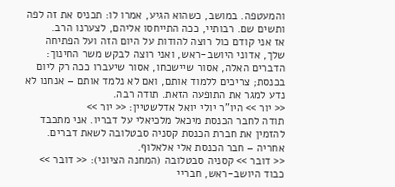והמעטפה. במושב, כשהוא הגיע, אמרו לו: תכניס את זה לפה ותשים שם. רבותיי, ככה התייחסו אליהם, לצערנו הרב.
אז אני קודם כול רוצה להודות על היום הזה ועל הפתיחה שלך, אדוני היושב-ראש, ואני רוצה לבקש משר החינוך: הדברים האלה, אסור שיישכחו, אסור שיעברו ככה רק ליום בכנסת; צריכים ללמוד אותם, ואם לא נלמד אותם – אנחנו לא נדע למגר את התופעה הזאת. תודה רבה.
<< יור >> היו"ר יולי יואל אדלשטיין: << יור >>
תודה לחבר הכנסת מיכאל מלכיאלי על דבריו. אני מתכבד להזמין את חברת הכנסת קסניה סבטלובה לשאת דברים. אחריה – חבר הכנסת אלי אלאלוף.
<< דובר >> קסניה סבטלובה (המחנה הציוני): << דובר >>
כבוד היושב-ראש, חבריי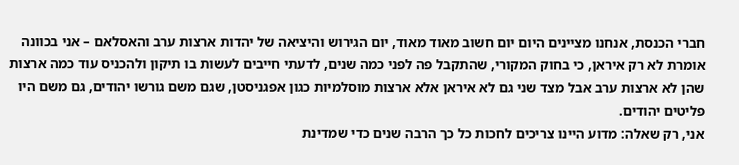חברי הכנסת, אנחנו מציינים היום יום חשוב מאוד מאוד, יום הגירוש והיציאה של יהדות ארצות ערב והאסלאם – אני בכוונה אומרת לא רק איראן, כי בחוק המקורי, שהתקבל פה לפני כמה שנים, לדעתי חייבים לעשות בו תיקון ולהכניס עוד כמה ארצות שהן לא ארצות ערב אבל מצד שני גם לא איראן אלא ארצות מוסלמיות כגון אפגניסטן, שגם משם גורשו יהודים, גם משם היו פליטים יהודים.
אני, רק שאלה: מדוע היינו צריכים לחכות כל כך הרבה שנים כדי שמדינת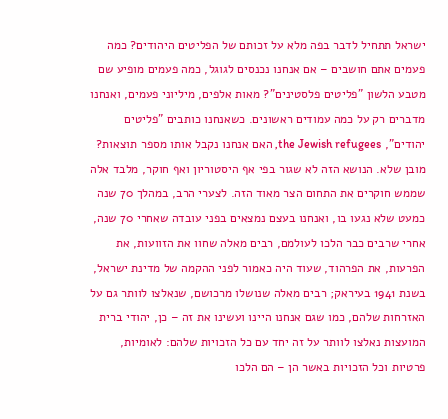ישראל תתחיל לדבר בפה מלא על זכותם של הפליטים היהודים? כמה פעמים אתם חושבים – אם אנחנו נכנסים לגוגל, כמה פעמים מופיע שם מטבע הלשון "פליטים פלסטינים"? מאות אלפים, מיליוני פעמים, ואנחנו מדברים רק על כמה עמודים ראשונים. כשאנחנו כותבים "פליטים יהודים", the Jewish refugees, האם אנחנו נקבל אותו מספר תוצאות? מובן שלא. הנושא הזה לא שגור בפי אף היסטוריון ואף חוקר, מלבד אלה שממש חוקרים את התחום הצר מאוד הזה. לצערי הרב, במהלך 70 שנה כמעט שלא נגעו בו, ואנחנו בעצם נמצאים בפני עובדה שאחרי 70 שנה, אחרי שרבים כבר הלכו לעולמם, רבים מאלה שחוו את הזוועות, את הפרעות, את הפרהוד, שעוד היה כאמור לפני ההקמה של מדינת ישראל, בשנת 1941 בעיראק; רבים מאלה שנושלו מרכושם, שנאלצו לוותר גם על האזרחות שלהם, כמו שגם אנחנו היינו ועשינו את זה – כן, יהודי ברית המועצות נאלצו לוותר על זה יחד עם כל הזכויות שלהם: לאומיות, פרטיות וכל הזכויות באשר הן – הם הלכו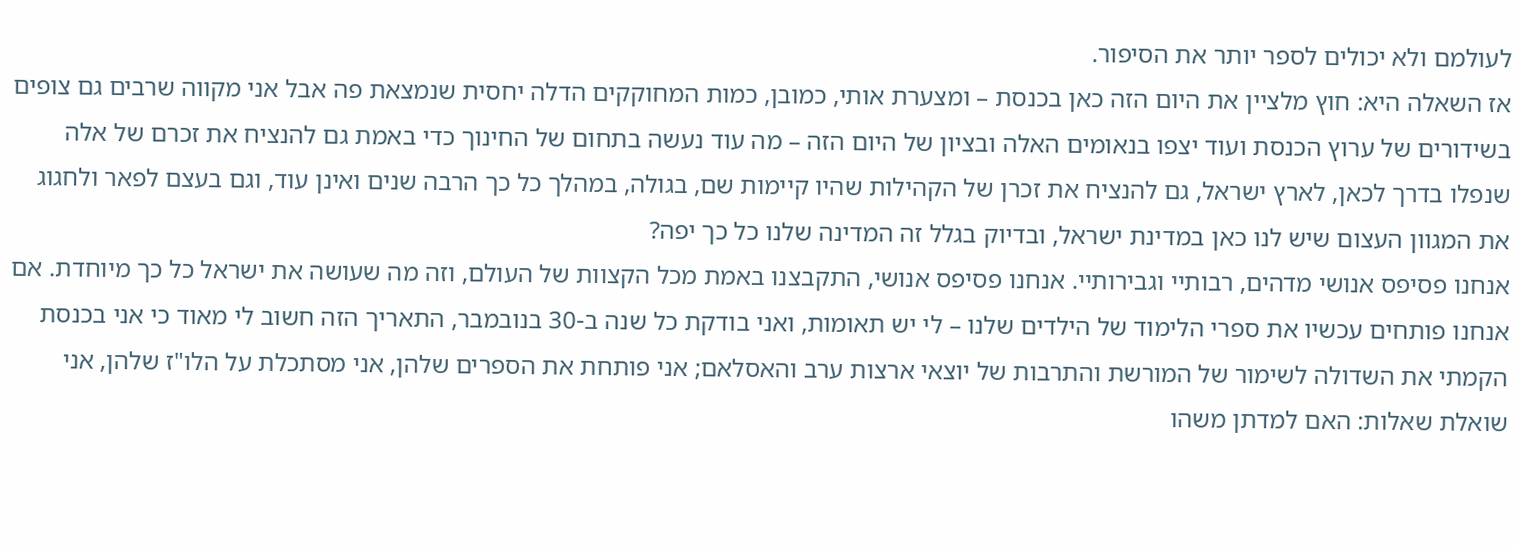לעולמם ולא יכולים לספר יותר את הסיפור.
אז השאלה היא: חוץ מלציין את היום הזה כאן בכנסת – ומצערת אותי, כמובן, כמות המחוקקים הדלה יחסית שנמצאת פה אבל אני מקווה שרבים גם צופים בשידורים של ערוץ הכנסת ועוד יצפו בנאומים האלה ובציון של היום הזה – מה עוד נעשה בתחום של החינוך כדי באמת גם להנציח את זכרם של אלה שנפלו בדרך לכאן, לארץ ישראל, גם להנציח את זכרן של הקהילות שהיו קיימות שם, בגולה, במהלך כל כך הרבה שנים ואינן עוד, וגם בעצם לפאר ולחגוג את המגוון העצום שיש לנו כאן במדינת ישראל, ובדיוק בגלל זה המדינה שלנו כל כך יפה?
אנחנו פסיפס אנושי מדהים, רבותיי וגבירותיי. אנחנו פסיפס אנושי, התקבצנו באמת מכל הקצוות של העולם, וזה מה שעושה את ישראל כל כך מיוחדת. אם אנחנו פותחים עכשיו את ספרי הלימוד של הילדים שלנו – לי יש תאומות, ואני בודקת כל שנה ב-30 בנובמבר, התאריך הזה חשוב לי מאוד כי אני בכנסת הקמתי את השדולה לשימור של המורשת והתרבות של יוצאי ארצות ערב והאסלאם; אני פותחת את הספרים שלהן, אני מסתכלת על הלו"ז שלהן, אני שואלת שאלות: האם למדתן משהו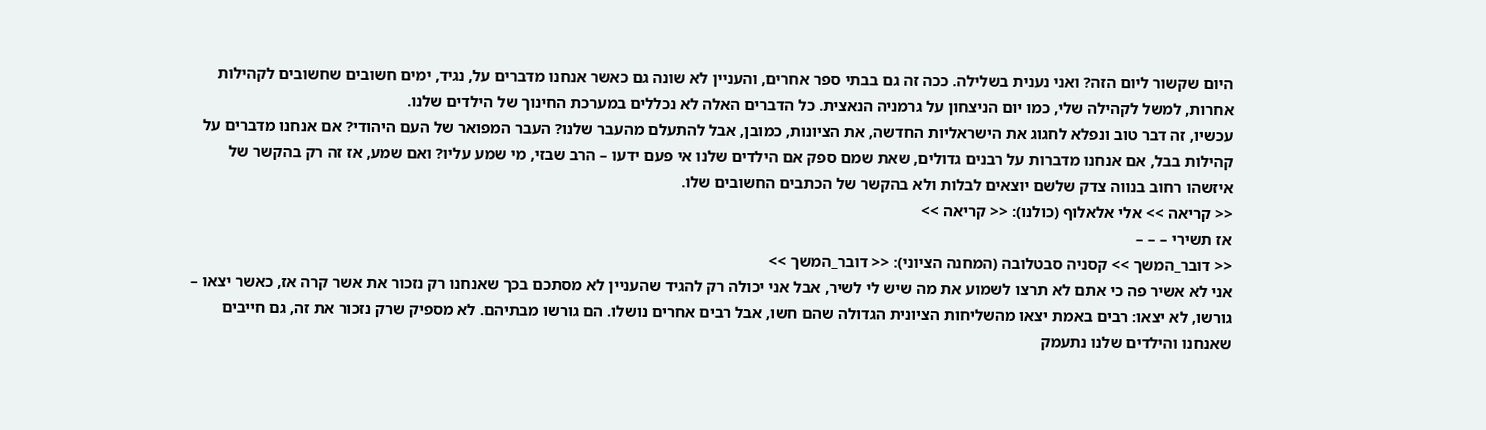היום שקשור ליום הזה? ואני נענית בשלילה. ככה זה גם בבתי ספר אחרים, והעניין לא שונה גם כאשר אנחנו מדברים על, נגיד, ימים חשובים שחשובים לקהילות אחרות, למשל לקהילה שלי, כמו יום הניצחון על גרמניה הנאצית. כל הדברים האלה לא נכללים במערכת החינוך של הילדים שלנו.
עכשיו, זה דבר טוב ונפלא לחגוג את הישראליות החדשה, את הציונות, כמובן, אבל להתעלם מהעבר שלנו? העבר המפואר של העם היהודי? אם אנחנו מדברים על קהילות בבל, אם אנחנו מדברות על רבנים גדולים, שאת שמם ספק אם הילדים שלנו אי פעם ידעו – הרב שבזי, מי שמע עליו? ואם שמע, אז זה רק בהקשר של איזשהו רחוב בנווה צדק שלשם יוצאים לבלות ולא בהקשר של הכתבים החשובים שלו.
<< קריאה >> אלי אלאלוף (כולנו): << קריאה >>
אז תשירי – – –
<< דובר_המשך >> קסניה סבטלובה (המחנה הציוני): << דובר_המשך >>
אני לא אשיר פה כי אתם לא תרצו לשמוע את מה שיש לי לשיר, אבל אני יכולה רק להגיד שהעניין לא מסתכם בכך שאנחנו רק נזכור את אשר קרה אז, כאשר יצאו – גורשו, לא יצאו: רבים באמת יצאו מהשליחות הציונית הגדולה שהם חשו, אבל רבים אחרים נושלו. הם גורשו מבתיהם. לא מספיק שרק נזכור את זה, גם חייבים שאנחנו והילדים שלנו נתעמק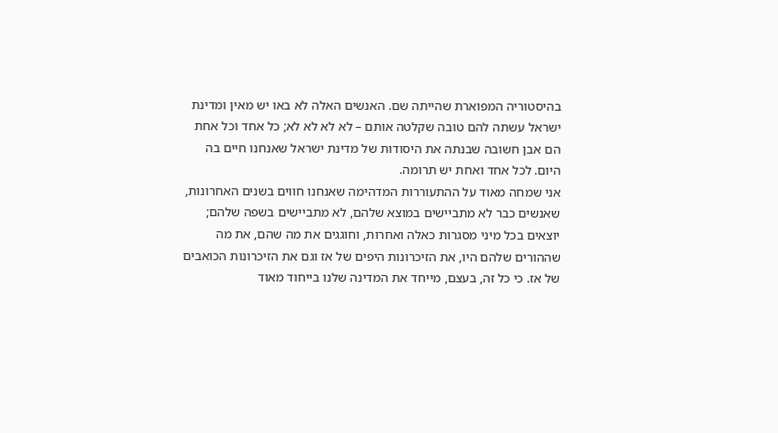בהיסטוריה המפוארת שהייתה שם. האנשים האלה לא באו יש מאין ומדינת ישראל עשתה להם טובה שקלטה אותם – לא לא לא לא; כל אחד וכל אחת הם אבן חשובה שבנתה את היסודות של מדינת ישראל שאנחנו חיים בה היום. לכל אחד ואחת יש תרומה.
אני שמחה מאוד על ההתעוררות המדהימה שאנחנו חווים בשנים האחרונות, שאנשים כבר לא מתביישים במוצא שלהם, לא מתביישים בשפה שלהם; יוצאים בכל מיני מסגרות כאלה ואחרות, וחוגגים את מה שהם, את מה שההורים שלהם היו, את הזיכרונות היפים של אז וגם את הזיכרונות הכואבים של אז. כי כל זה, בעצם, מייחד את המדינה שלנו בייחוד מאוד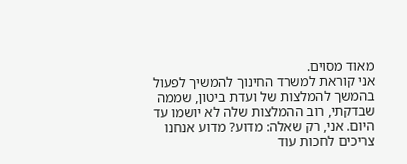מאוד מסוים.
אני קוראת למשרד החינוך להמשיך לפעול בהמשך להמלצות של ועדת ביטון, שממה שבדקתי, רוב ההמלצות שלה לא יושמו עד היום. אני, רק שאלה: מדוע? מדוע אנחנו צריכים לחכות עוד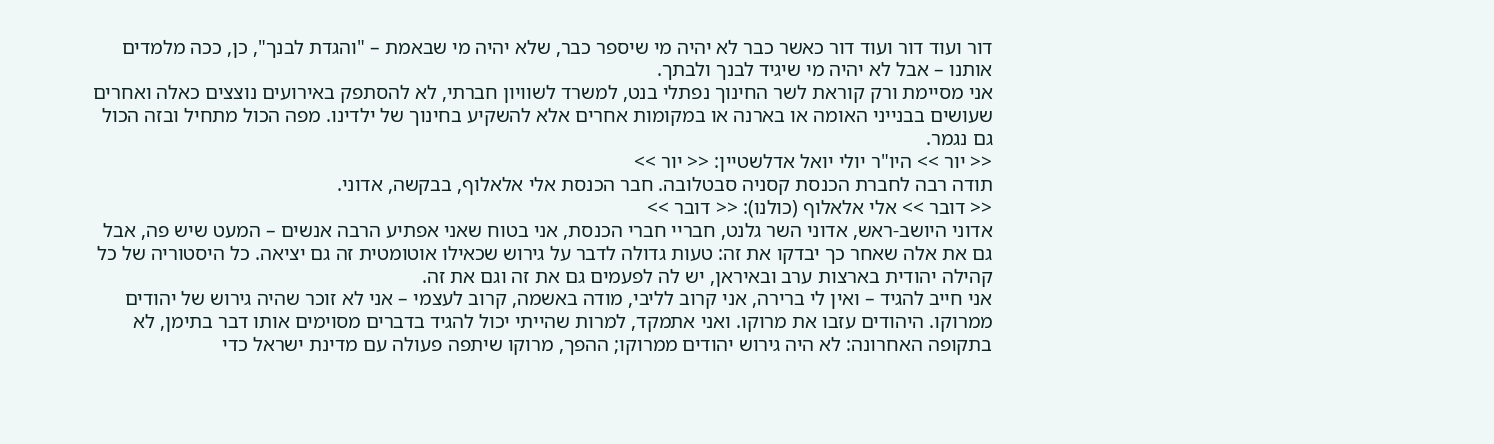דור ועוד דור ועוד דור כאשר כבר לא יהיה מי שיספר כבר, שלא יהיה מי שבאמת – "והגדת לבנך", כן, ככה מלמדים אותנו – אבל לא יהיה מי שיגיד לבנך ולבתך.
אני מסיימת ורק קוראת לשר החינוך נפתלי בנט, למשרד לשוויון חברתי, לא להסתפק באירועים נוצצים כאלה ואחרים שעושים בבנייני האומה או בארנה או במקומות אחרים אלא להשקיע בחינוך של ילדינו. מפה הכול מתחיל ובזה הכול גם נגמר.
<< יור >> היו"ר יולי יואל אדלשטיין: << יור >>
תודה רבה לחברת הכנסת קסניה סבטלובה. חבר הכנסת אלי אלאלוף, בבקשה, אדוני.
<< דובר >> אלי אלאלוף (כולנו): << דובר >>
אדוני היושב-ראש, אדוני השר גלנט, חבריי חברי הכנסת, אני בטוח שאני אפתיע הרבה אנשים – המעט שיש פה, אבל גם את אלה שאחר כך יבדקו את זה: טעות גדולה לדבר על גירוש שכאילו אוטומטית זה גם יציאה. כל היסטוריה של כל קהילה יהודית בארצות ערב ובאיראן, יש לה לפעמים גם את זה וגם את זה.
אני חייב להגיד – ואין לי ברירה, אני קרוב לליבי, מודה באשמה, קרוב לעצמי – אני לא זוכר שהיה גירוש של יהודים ממרוקו. היהודים עזבו את מרוקו. ואני אתמקד, למרות שהייתי יכול להגיד בדברים מסוימים אותו דבר בתימן, לא בתקופה האחרונה: לא היה גירוש יהודים ממרוקו; ההפך, מרוקו שיתפה פעולה עם מדינת ישראל כדי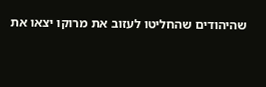שהיהודים שהחליטו לעזוב את מרוקו יצאו את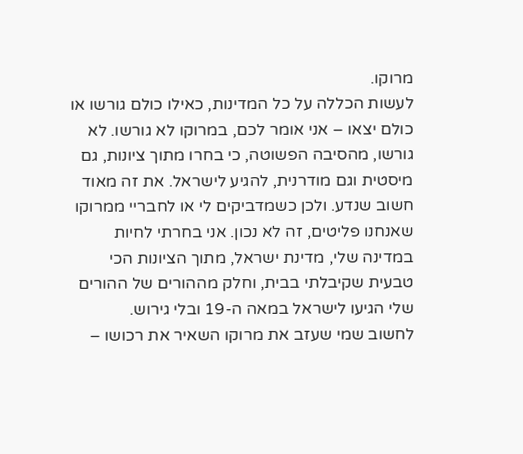מרוקו.
לעשות הכללה על כל המדינות, כאילו כולם גורשו או כולם יצאו – אני אומר לכם, במרוקו לא גורשו. לא גורשו, מהסיבה הפשוטה, כי בחרו מתוך ציונות, גם מיסטית וגם מודרנית, להגיע לישראל. את זה מאוד חשוב שנדע. ולכן כשמדביקים לי או לחבריי ממרוקו שאנחנו פליטים, זה לא נכון. אני בחרתי לחיות במדינה שלי, מדינת ישראל, מתוך הציונות הכי טבעית שקיבלתי בבית, וחלק מההורים של ההורים שלי הגיעו לישראל במאה ה-19 ובלי גירוש.
לחשוב שמי שעזב את מרוקו השאיר את רכושו –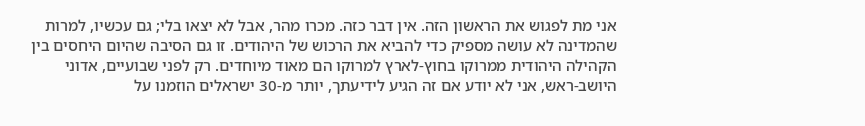אני מת לפגוש את הראשון הזה. אין דבר כזה. מכרו מהר, אבל לא יצאו בלי; גם עכשיו, למרות שהמדינה לא עושה מספיק כדי להביא את הרכוש של היהודים. זו גם הסיבה שהיום היחסים בין הקהילה היהודית ממרוקו בחוץ-לארץ למרוקו הם מאוד מיוחדים. רק לפני שבועיים, אדוני היושב-ראש, אני לא יודע אם זה הגיע לידיעתך, יותר מ-30 ישראלים הוזמנו על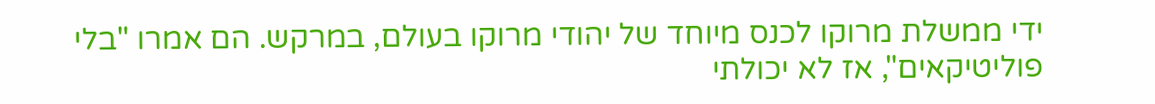ידי ממשלת מרוקו לכנס מיוחד של יהודי מרוקו בעולם, במרקש. הם אמרו "בלי פוליטיקאים", אז לא יכולתי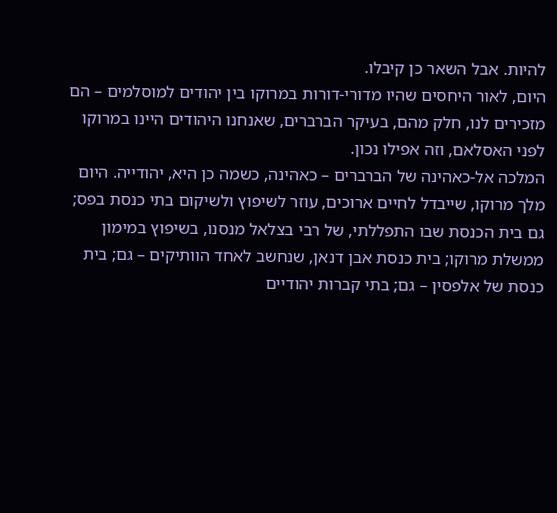להיות. אבל השאר כן קיבלו.
היום, לאור היחסים שהיו מדורי-דורות במרוקו בין יהודים למוסלמים – הם מזכירים לנו, חלק מהם, בעיקר הברברים, שאנחנו היהודים היינו במרוקו לפני האסלאם, וזה אפילו נכון.
המלכה אל-כאהינה של הברברים – כאהינה, כשמה כן היא, יהודייה. היום מלך מרוקו, שייבדל לחיים ארוכים, עוזר לשיפוץ ולשיקום בתי כנסת בפס; גם בית הכנסת שבו התפללתי, של רבי בצלאל מנסנו, בשיפוץ במימון ממשלת מרוקו; בית כנסת אבן דנאן, שנחשב לאחד הוותיקים – גם; בית כנסת של אלפסין – גם; בתי קברות יהודיים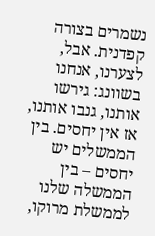נשמרים בצורה קפדנית. אבל, לצערנו, אנחנו בשוונג: גירשו אותנו, גנבו אותנו, אז אין יחסים. בין הממשלים יש יחסים – בין הממשלה שלנו לממשלת מרוקו,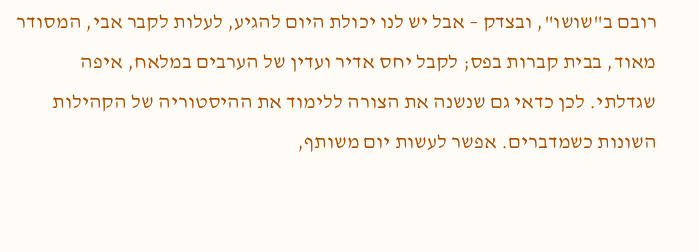רובם ב"שושו", ובצדק – אבל יש לנו יכולת היום להגיע, לעלות לקבר אבי, המסודר מאוד, בבית קברות בפס; לקבל יחס אדיר ועדין של הערבים במלאח, איפה שגדלתי. לכן כדאי גם שנשנה את הצורה ללימוד את ההיסטוריה של הקהילות השונות כשמדברים. אפשר לעשות יום משותף,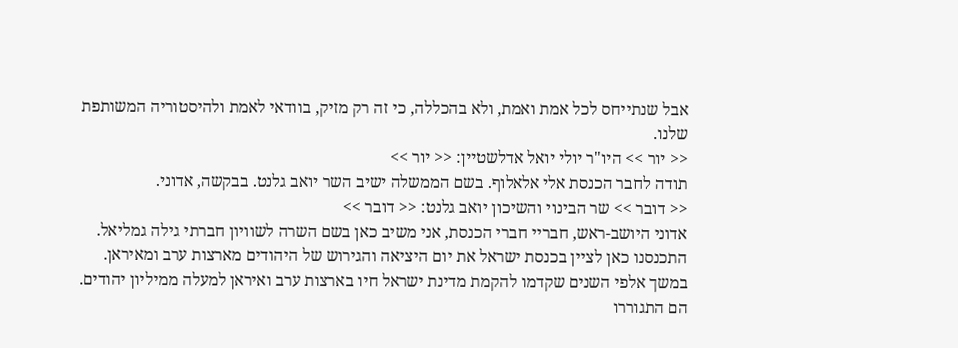אבל שנתייחס לכל אמת ואמת, ולא בהכללה, כי זה רק מזיק, בוודאי לאמת ולהיסטוריה המשותפת שלנו.
<< יור >> היו"ר יולי יואל אדלשטיין: << יור >>
תודה לחבר הכנסת אלי אלאלוף. בשם הממשלה ישיב השר יואב גלנט. בבקשה, אדוני.
<< דובר >> שר הבינוי והשיכון יואב גלנט: << דובר >>
אדוני היושב-ראש, חבריי חברי הכנסת, אני משיב כאן בשם השרה לשוויון חברתי גילה גמליאל.
התכנסנו כאן לציין בכנסת ישראל את יום היציאה והגירוש של היהודים מארצות ערב ומאיראן. במשך אלפי השנים שקדמו להקמת מדינת ישראל חיו בארצות ערב ואיראן למעלה ממיליון יהודים. הם התגוררו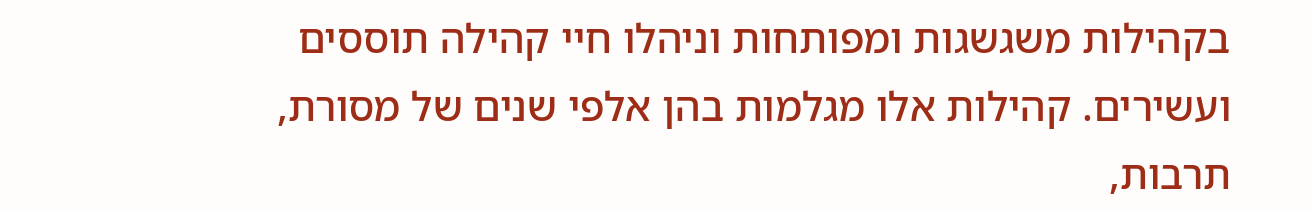בקהילות משגשגות ומפותחות וניהלו חיי קהילה תוססים ועשירים. קהילות אלו מגלמות בהן אלפי שנים של מסורת, תרבות,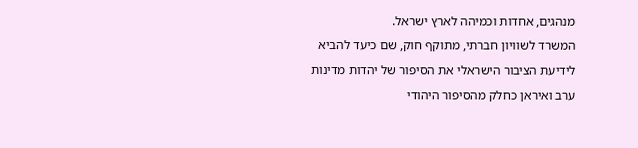מנהגים, אחדות וכמיהה לארץ ישראל.
המשרד לשוויון חברתי, מתוקף חוק, שם כיעד להביא לידיעת הציבור הישראלי את הסיפור של יהדות מדינות ערב ואיראן כחלק מהסיפור היהודי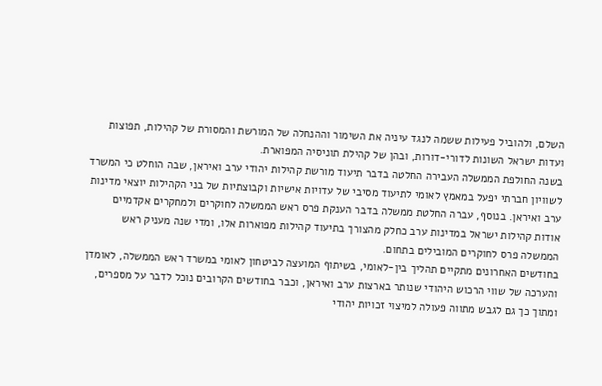השלם, ולהוביל פעילות ששמה לנגד עיניה את השימור וההנחלה של המורשת והמסורת של קהילות, תפוצות ועדות ישראל השונות לדורי-דורות, ובהן של קהילת תוניסיה המפוארת.
בשנה החולפת הממשלה העבירה החלטה בדבר תיעוד מורשת קהילות יהודי ערב ואיראן, שבה הוחלט כי המשרד לשוויון חברתי יפעל במאמץ לאומי לתיעוד מסיבי של עדויות אישיות וקבוצתיות של בני הקהילות יוצאי מדינות ערב ואיראן. בנוסף, עברה החלטת ממשלה בדבר הענקת פרס ראש הממשלה לחוקרים ולמחקרים אקדמיים אודות קהילות ישראל במדינות ערב כחלק מהצורך בתיעוד קהילות מפוארות אלו, ומדי שנה מעניק ראש הממשלה פרס לחוקרים המובילים בתחום.
בחודשים האחרונים מתקיים תהליך בין-לאומי, בשיתוף המועצה לביטחון לאומי במשרד ראש הממשלה, לאומדן והערכה של שווי הרכוש היהודי שנותר בארצות ערב ואיראן, וכבר בחודשים הקרובים נוכל לדבר על מספרים, ומתוך כך גם לגבש מתווה פעולה למיצוי זכויות יהודי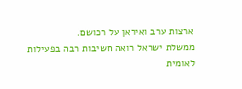ארצות ערב ואיראן על רכושם.
ממשלת ישראל רואה חשיבות רבה בפעילות לאומית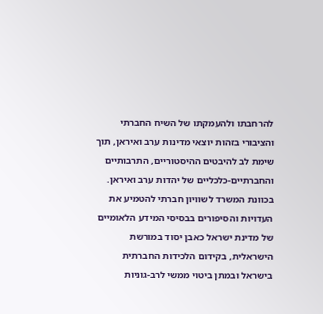להרחבתו ולהעמקתו של השיח החברתי והציבורי בזהות יוצאי מדינות ערב ואיראן, תוך שימת לב להיבטים ההיסטוריים, התרבותיים והחברתיים-כלכליים של יהדות ערב ואיראן.
בכוונת המשרד לשוויון חברתי להטמיע את העדויות והסיפורים בבסיסי המידע הלאומיים של מדינת ישראל כאבן יסוד במורשת הישראלית, בקידום הלכידות החברתית בישראל ובמתן ביטוי ממשי לרב-גוניות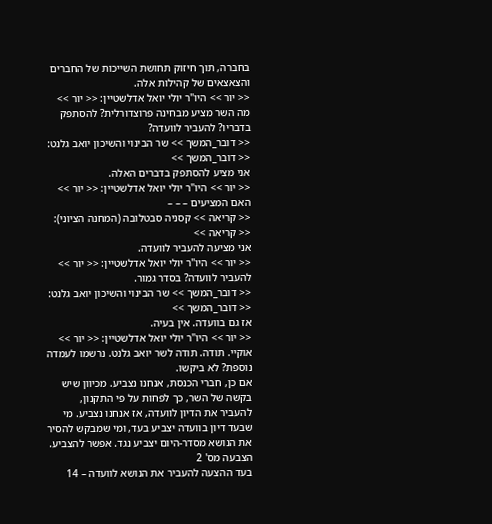בחברה, תוך חיזוק תחושת השייכות של החברים והצאצאים של קהילות אלה.
<< יור >> היו"ר יולי יואל אדלשטיין: << יור >>
מה השר מציע מבחינה פרוצדורלית? להסתפק בדבריו? להעביר לוועדה?
<< דובר_המשך >> שר הבינוי והשיכון יואב גלנט: << דובר_המשך >>
אני מציע להסתפק בדברים האלה.
<< יור >> היו"ר יולי יואל אדלשטיין: << יור >>
האם המציעים – – –
<< קריאה >> קסניה סבטלובה (המחנה הציוני): << קריאה >>
אני מציעה להעביר לוועדה.
<< יור >> היו"ר יולי יואל אדלשטיין: << יור >>
להעביר לוועדה? בסדר גמור.
<< דובר_המשך >> שר הבינוי והשיכון יואב גלנט: << דובר_המשך >>
אז גם בוועדה. אין בעיה.
<< יור >> היו"ר יולי יואל אדלשטיין: << יור >>
אוקיי. תודה. תודה לשר יואב גלנט. נרשמו לעמדה נוספת? לא ביקשו.
אם כן, חברי הכנסת, אנחנו נצביע. מכיוון שיש בקשה של השר, כך לפחות על פי התקנון, להעביר את הדיון לוועדה, אז אנחנו נצביע. מי שבעד דיון בוועדה יצביע בעד, ומי שמבקש להסיר את הנושא מסדר-היום יצביע נגד. אפשר להצביע.
הצבעה מס' 2
בעד ההצעה להעביר את הנושא לוועדה – 14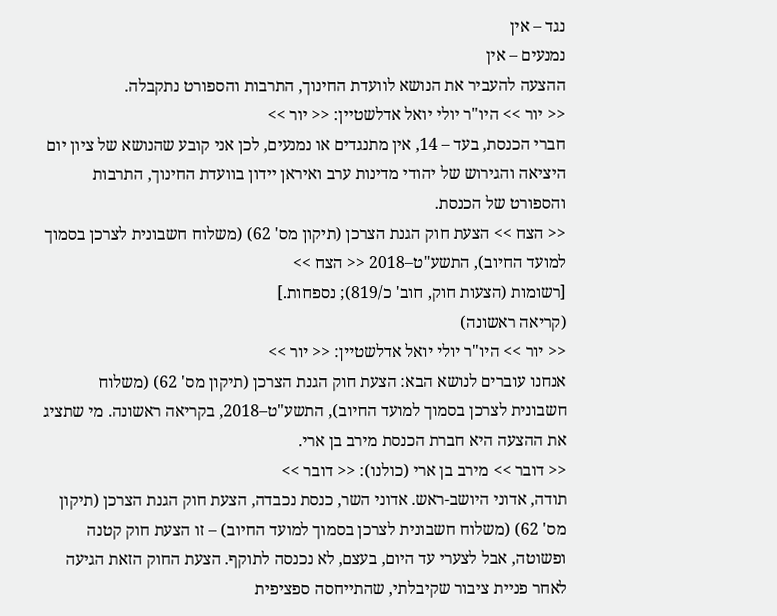נגד – אין
נמנעים – אין
ההצעה להעביר את הנושא לוועדת החינוך, התרבות והספורט נתקבלה.
<< יור >> היו"ר יולי יואל אדלשטיין: << יור >>
חברי הכנסת, בעד – 14, אין מתנגדים או נמנעים, לכן אני קובע שהנושא של ציון יום היציאה והגירוש של יהודי מדינות ערב ואיראן יידון בוועדת החינוך, התרבות והספורט של הכנסת.
<< הצח >> הצעת חוק הגנת הצרכן (תיקון מס' 62) (משלוח חשבונית לצרכן בסמוך למועד החיוב), התשע"ט–2018 << הצח >>
[רשומות (הצעות חוק, חוב' כ/819); נספחות.]
(קריאה ראשונה)
<< יור >> היו"ר יולי יואל אדלשטיין: << יור >>
אנחנו עוברים לנושא הבא: הצעת חוק הגנת הצרכן (תיקון מס' 62) (משלוח חשבונית לצרכן בסמוך למועד החיוב), התשע"ט–2018, בקריאה ראשונה. מי שתציג את ההצעה היא חברת הכנסת מירב בן ארי.
<< דובר >> מירב בן ארי (כולנו): << דובר >>
תודה, אדוני היושב-ראש. אדוני השר, כנסת נכבדה, הצעת חוק הגנת הצרכן (תיקון מס' 62) (משלוח חשבונית לצרכן בסמוך למועד החיוב) – זו הצעת חוק קטנה ופשוטה, אבל לצערי עד היום, בעצם, לא נכנסה לתוקף. הצעת החוק הזאת הגיעה לאחר פניית ציבור שקיבלתי, שהתייחסה ספציפית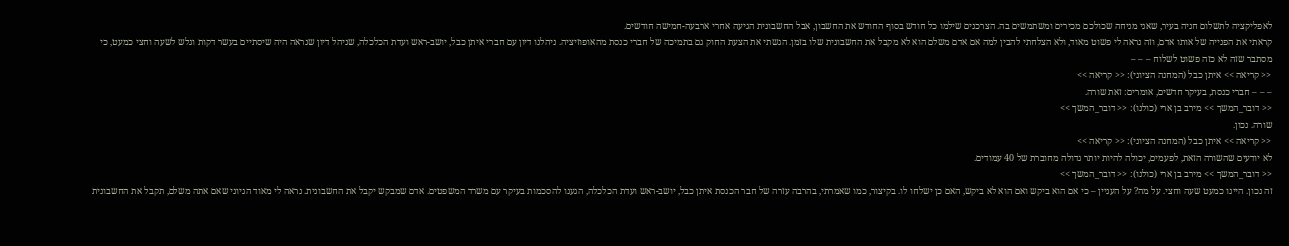לאפליקציה לתשלום חניה בעיר, שאני מניחה שכולכם מכירים ומשתמשים בה. הצרכנים שילמו כל חודש בסוף החודש את החשבון, אבל החשבונית הגיעה אחרי ארבעה-חמישה חודשים.
קראתי את הפנייה של אותו אדם, וזה נראה לי פשוט מאוד, ולא הצלחתי להבין למה אם אדם משלם הוא לא מקבל את החשבונית שלו בזמן. הגשתי את הצעת החוק גם בתמיכה של חברי כנסת מהאופוזיציה. ניהלנו דיון עם חברי איתן כבל, יושב-ראש ועדת הכלכלה, שניהל דיון שנראה היה שיסתיים בעשר דקות וגלש לשעה וחצי כמעט, כי מסתבר שזה לא כזה פשוט לשלוח – – –
<< קריאה >> איתן כבל (המחנה הציוני): << קריאה >>
– – – חברי כנסת, בעיקר חדשים, אומרים: זאת שורה.
<< דובר_המשך >> מירב בן ארי (כולנו): << דובר_המשך >>
שורה. נכון.
<< קריאה >> איתן כבל (המחנה הציוני): << קריאה >>
לא יודעים שהשורה הזאת, לפעמים, יכולה להיות יותר גדולה מחוברת של 40 עמודים.
<< דובר_המשך >> מירב בן ארי (כולנו): << דובר_המשך >>
זה נכון. היינו כמעט שעה וחצי. על מה? על העניין – כי אם הוא ביקש ואם הוא לא ביקש, האם כן ישלחו לו. בקיצור, כמו שאמרתי, בהרבה עזרה של חבר הכנסת איתן כבל, יושב-ראש ועדת הכלכלה, הגענו להסכמות בעיקר עם משרד המשפטים. אדם שמבקש יקבל את החשבונית. נראה לי מאוד הגיוני שאם אתה משלם, תקבל את החשבונית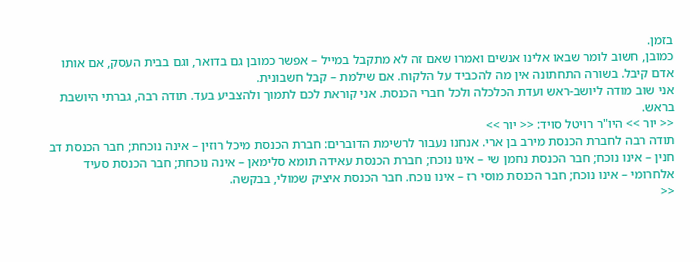בזמן.
כמובן, חשוב לומר שבאו אלינו אנשים ואמרו שאם זה לא מתקבל במייל – אפשר כמובן גם בדואר, וגם בבית העסק, אם אותו אדם קיבל. בשורה התחתונה אין מה להכביד על הלקוח. אם שילמת – קבל חשבונית.
אני שוב מודה ליושב-ראש ועדת הכלכלה ולכל חברי הכנסת. אני קוראת לכם לתמוך ולהצביע בעד. תודה רבה, גברתי היושבת בראש.
<< יור >> היו"ר רויטל סויד: << יור >>
תודה רבה לחברת הכנסת מירב בן ארי. אנחנו נעבור לרשימת הדוברים: חברת הכנסת מיכל רוזין – אינה נוכחת; חבר הכנסת דב חנין – אינו נוכח; חבר הכנסת נחמן שי – אינו נוכח; חברת הכנסת עאידה תומא סלימאן – אינה נוכחת; חבר הכנסת סעיד אלחרומי – אינו נוכח; חבר הכנסת מוסי רז – אינו נוכח. חבר הכנסת איציק שמולי, בבקשה.
<<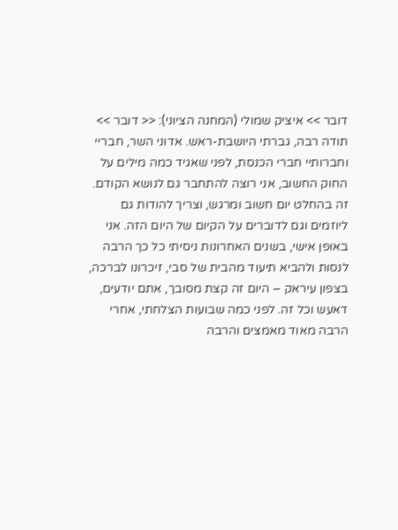דובר >> איציק שמולי (המחנה הציוני): << דובר >>
תודה רבה, גברתי היושבת-ראש. אדוני השר, חבריי וחברותיי חברי הכנסת, לפני שאגיד כמה מילים על החוק החשוב, אני רוצה להתחבר גם לנושא הקודם. זה בהחלט יום חשוב ומרגש, וצריך להודות גם ליוזמים וגם לדוברים על הקיום של היום הזה. אני באופן אישי, בשנים האחרונות ניסיתי כל כך הרבה לנסות ולהביא תיעוד מהבית של סבי, זיכרונו לברכה, בצפון עיראק – היום זה קצת מסובך, אתם יודעים, דאעש וכל זה. לפני כמה שבועות הצלחתי, אחרי הרבה מאוד מאמצים והרבה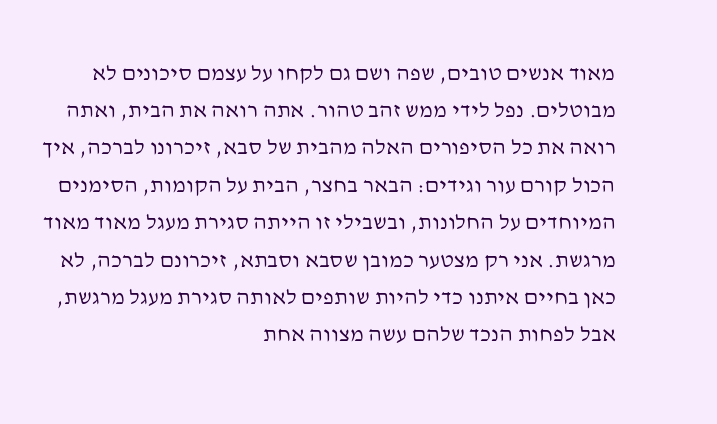מאוד אנשים טובים, שפה ושם גם לקחו על עצמם סיכונים לא מבוטלים. נפל לידי ממש זהב טהור. אתה רואה את הבית, ואתה רואה את כל הסיפורים האלה מהבית של סבא, זיכרונו לברכה, איך הכול קורם עור וגידים: הבאר בחצר, הבית על הקומות, הסימנים המיוחדים על החלונות, ובשבילי זו הייתה סגירת מעגל מאוד מאוד מרגשת. אני רק מצטער כמובן שסבא וסבתא, זיכרונם לברכה, לא כאן בחיים איתנו כדי להיות שותפים לאותה סגירת מעגל מרגשת, אבל לפחות הנכד שלהם עשה מצווה אחת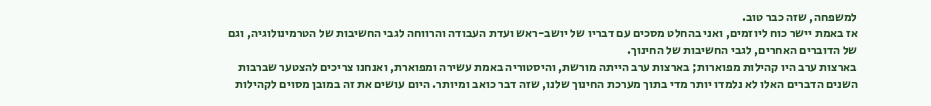למשפחה, שזה כבר טוב.
אז באמת יישר כוח ליוזמים, ואני בהחלט מסכים עם דבריו של יושב-ראש ועדת העבודה והרווחה לגבי החשיבות של הטרמינולוגיה, וגם של הדוברים האחרים, לגבי החשיבות של החינוך.
בארצות ערב היו קהילות מפוארות; בארצות ערב הייתה מורשת, והיסטוריה באמת עשירה ומפוארת, ואנחנו צריכים להצטער שברבות השנים הדברים האלו לא נלמדו יותר מדי בתוך מערכת החינוך שלנו, שזה דבר כואב ומיותר. היום עושים את זה במובן מסוים לקהילות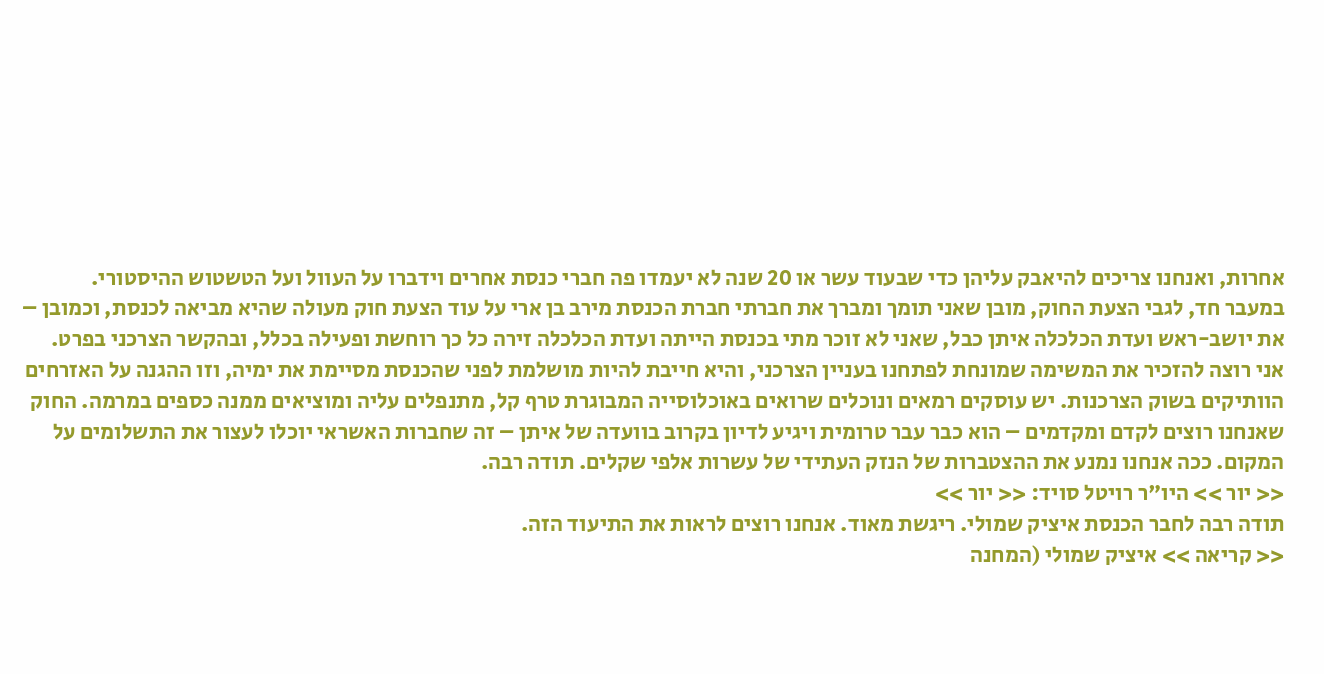אחרות, ואנחנו צריכים להיאבק עליהן כדי שבעוד עשר או 20 שנה לא יעמדו פה חברי כנסת אחרים וידברו על העוול ועל הטשטוש ההיסטורי.
במעבר חד, לגבי הצעת החוק, מובן שאני תומך ומברך את חברתי חברת הכנסת מירב בן ארי על עוד הצעת חוק מעולה שהיא מביאה לכנסת, וכמובן – את יושב-ראש ועדת הכלכלה איתן כבל, שאני לא זוכר מתי בכנסת הייתה ועדת הכלכלה זירה כל כך רוחשת ופעילה בכלל, ובהקשר הצרכני בפרט.
אני רוצה להזכיר את המשימה שמונחת לפתחנו בעניין הצרכני, והיא חייבת להיות מושלמת לפני שהכנסת מסיימת את ימיה, וזו ההגנה על האזרחים הוותיקים בשוק הצרכנות. יש עוסקים רמאים ונוכלים שרואים באוכלוסייה המבוגרת טרף קל, מתנפלים עליה ומוציאים ממנה כספים במרמה. החוק שאנחנו רוצים לקדם ומקדמים – הוא כבר עבר טרומית ויגיע לדיון בקרוב בוועדה של איתן – זה שחברות האשראי יוכלו לעצור את התשלומים על המקום. ככה אנחנו נמנע את ההצטברות של הנזק העתידי של עשרות אלפי שקלים. תודה רבה.
<< יור >> היו"ר רויטל סויד: << יור >>
תודה רבה לחבר הכנסת איציק שמולי. ריגשת מאוד. אנחנו רוצים לראות את התיעוד הזה.
<< קריאה >> איציק שמולי (המחנה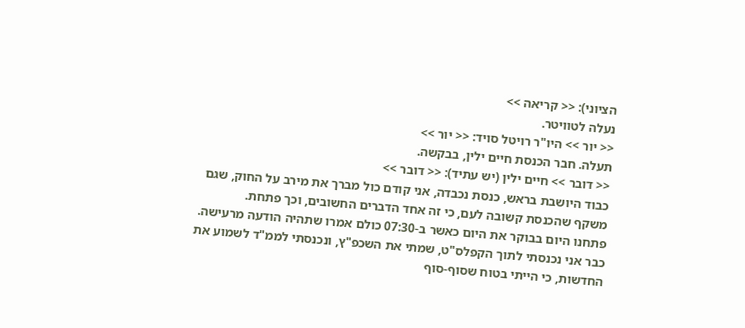הציוני): << קריאה >>
נעלה לטוויטר.
<< יור >> היו"ר רויטל סויד: << יור >>
תעלה. חבר הכנסת חיים ילין, בבקשה.
<< דובר >> חיים ילין (יש עתיד): << דובר >>
כבוד היושבת בראש, כנסת נכבדה, אני קודם כול מברך את מירב על החוק, שגם משקף שהכנסת קשובה לעם, כי זה אחד הדברים החשובים, וכך פתחת.
פתחנו היום בבוקר את היום כאשר ב-07:30 כולם אמרו שתהיה הודעה מרעישה. כבר אני נכנסתי לתוך הקפלס"ט, שמתי את השכפ"ץ, ונכנסתי לממ"ד לשמוע את החדשות, כי הייתי בטוח שסוף-סוף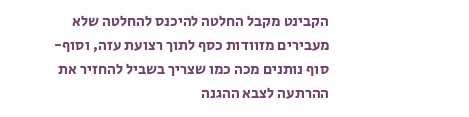הקבינט מקבל החלטה להיכנס להחלטה שלא מעבירים מזוודות כסף לתוך רצועת עזה, וסוף-סוף נותנים מכה כמו שצריך בשביל להחזיר את ההרתעה לצבא ההגנה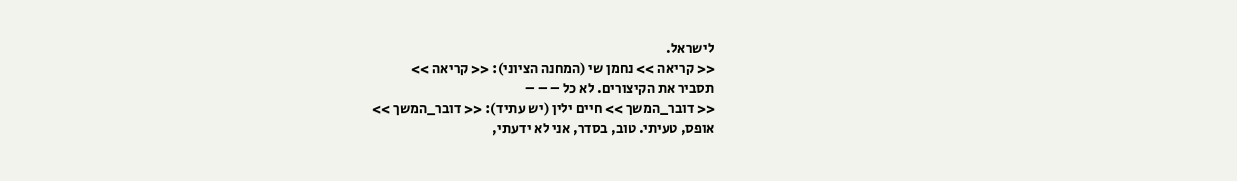לישראל.
<< קריאה >> נחמן שי (המחנה הציוני): << קריאה >>
תסביר את הקיצורים. לא כל – – –
<< דובר_המשך >> חיים ילין (יש עתיד): << דובר_המשך >>
אופס, טעיתי. טוב, בסדר, אני לא ידעתי,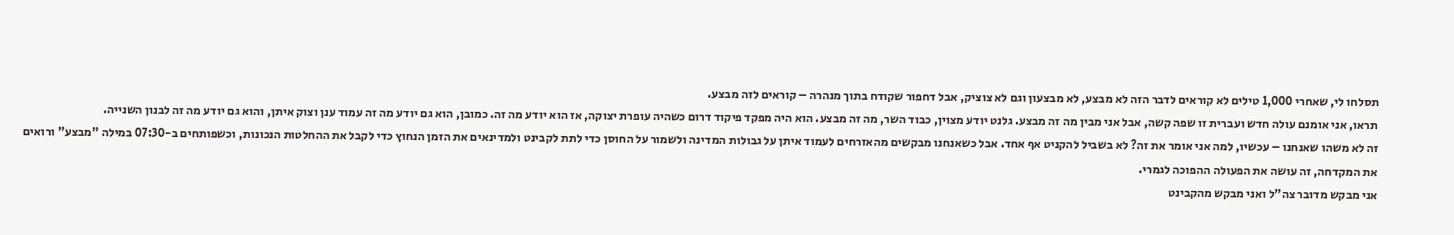תסלחו לי, שאחרי 1,000 טילים לא קוראים לדבר הזה לא מבצע, לא מבצעון וגם לא צוציק, אבל דחפור שקודח בתוך מנהרה – קוראים לזה מבצע.
תראו, אני אומנם עולה חדש ועברית זו שפה קשה, אבל אני מבין מה זה מבצע. גלנט יודע מצוין, כבוד השר, מה זה מבצע. הוא היה מפקד פיקוד דרום כשהיה עופרת יצוקה, אז הוא יודע מה זה. כמובן, הוא גם יודע מה זה עמוד ענן וצוק איתן, והוא גם יודע מה זה לבנון השנייה.
זה לא משהו שאנחנו – עכשיו, למה אני אומר את זה? לא בשביל להקניט אף אחד. אבל כשאנחנו מבקשים מהאזרחים לעמוד איתן על גבולות המדינה ולשמור על החוסן כדי לתת לקבינט ולמדינאים את הזמן הנחוץ כדי לקבל את ההחלטות הנכונות, וכשפותחים ב-07:30 במילה "מבצע" ורואים את המקדחה, זה עושה את הפעולה ההפוכה לגמרי.
אני מבקש מדובר צה"ל ואני מבקש מהקבינט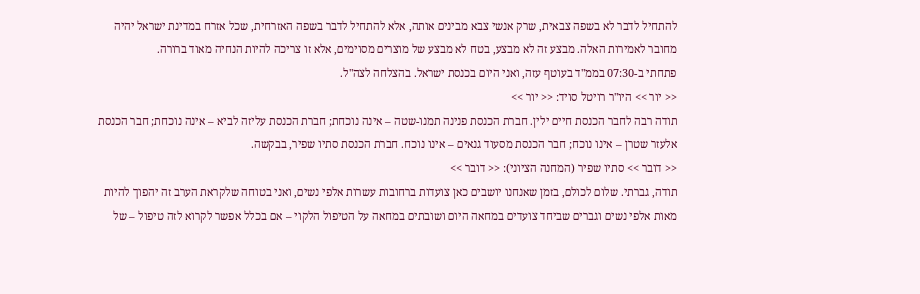להתחיל לדבר לא בשפה צבאית, שרק אנשי צבא מבינים אותה, אלא להתחיל לדבר בשפה האזרחית, שכל אזרח במדינת ישראל יהיה מחובר לאמירות האלה. מבצע זה לא מבצע, בטח לא מבצע של מוצרים מסוימים, אלא זו צריכה להיות הנחיה מאוד ברורה.
פתחתי ב-07:30 בממ"ד בעוטף עזה, ואני היום בכנסת ישראל. בהצלחה לצה"ל.
<< יור >> היו"ר רויטל סויד: << יור >>
תודה רבה לחבר הכנסת חיים ילין. חברת הכנסת פנינה תמנו-שטה – אינה נוכחת; חברת הכנסת עליזה לביא – אינה נוכחת; חבר הכנסת אלעזר שטרן – אינו נוכח; חבר הכנסת מסעוד גנאים – אינו נוכח. חברת הכנסת סתיו שפיר, בבקשה.
<< דובר >> סתיו שפיר (המחנה הציוני): << דובר >>
תודה, גברתי. שלום לכולם, בזמן שאנחנו יושבים כאן צועדות ברחובות עשרות אלפי נשים, ואני בטוחה שלקראת הערב זה יהפוך להיות מאות אלפי נשים וגברים שביחד צועדים במחאה היום ושובתים במחאה על הטיפול הלקוי – אם בכלל אפשר לקרוא לזה טיפול – של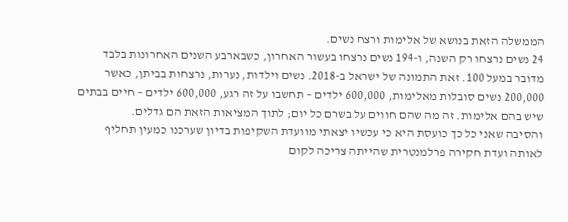הממשלה הזאת בנושא של אלימות ורצח נשים.
24 נשים נרצחו רק השנה, ו-194 נשים נרצחו בעשור האחרון, כשבארבע השנים האחרונות בלבד מדובר במעל 100. זאת התמונה של ישראל ב-2018. נשים וילדות, נערות, נרצחות בביתן, כאשר 200,000 נשים סובלות מאלימות, 600,000 ילדים – תחשבו על זה רגע, 600,000 ילדים – חיים בבתים שיש בהם אלימות. זה מה שהם חווים על בשרם כל יום; לתוך המציאות הזאת הם גדלים.
והסיבה שאני כל כך כועסת היא כי עכשיו יצאתי מוועדת השקיפות בדיון שערכנו כמעין תחליף לאותה ועדת חקירה פרלמנטרית שהייתה צריכה לקום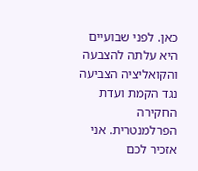כאן. לפני שבועיים היא עלתה להצבעה והקואליציה הצביעה נגד הקמת ועדת החקירה הפרלמנטרית. אני אזכיר לכם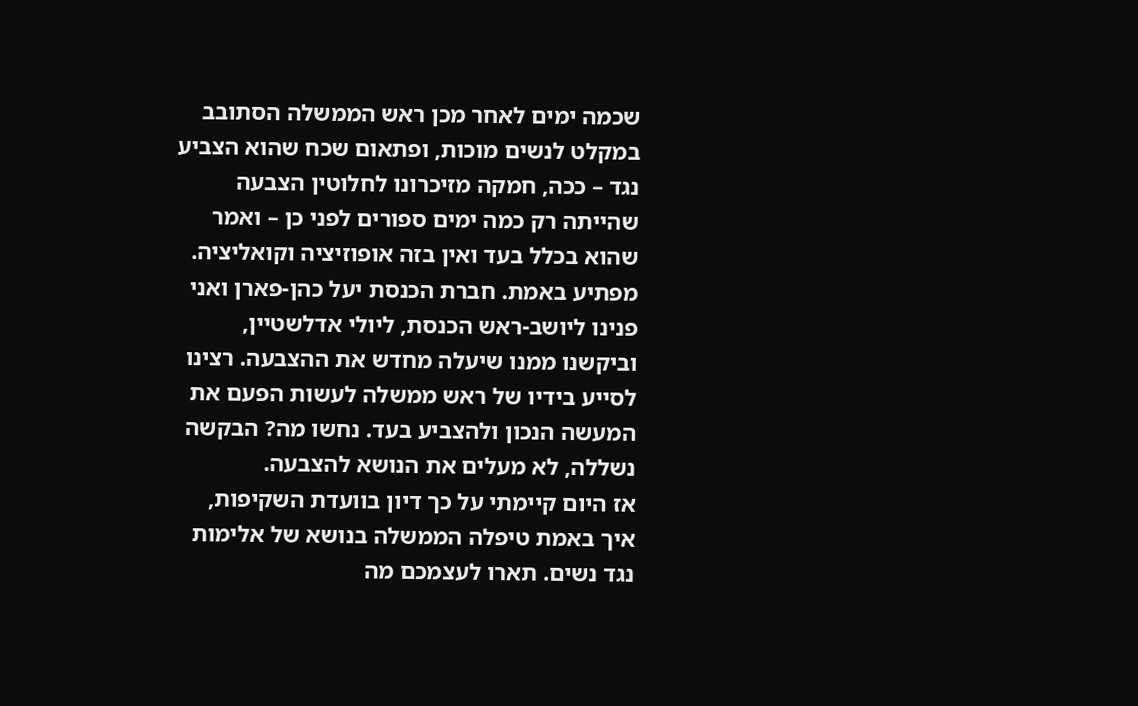שכמה ימים לאחר מכן ראש הממשלה הסתובב במקלט לנשים מוכות, ופתאום שכח שהוא הצביע נגד – ככה, חמקה מזיכרונו לחלוטין הצבעה שהייתה רק כמה ימים ספורים לפני כן – ואמר שהוא בכלל בעד ואין בזה אופוזיציה וקואליציה. מפתיע באמת. חברת הכנסת יעל כהן-פארן ואני פנינו ליושב-ראש הכנסת, ליולי אדלשטיין, וביקשנו ממנו שיעלה מחדש את ההצבעה. רצינו לסייע בידיו של ראש ממשלה לעשות הפעם את המעשה הנכון ולהצביע בעד. נחשו מה? הבקשה נשללה, לא מעלים את הנושא להצבעה.
אז היום קיימתי על כך דיון בוועדת השקיפות, איך באמת טיפלה הממשלה בנושא של אלימות נגד נשים. תארו לעצמכם מה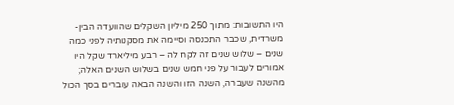היו התשובות: מתוך 250 מיליון השקלים שהוועדה הבין-משרדית, שכבר התכנסה וסיימה את מסקנותיה לפני כמה שנים – שלוש שנים זה לקח לה – רבע מיליארד שקל היו אמורים לעבור על פני חמש שנים בשלוש השנים האלה; מהשנה שעברה, השנה הזו והשנה הבאה עוברים בסך הכול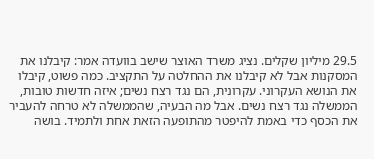29.5 מיליון שקלים. נציג משרד האוצר שישב בוועדה אמר: קיבלנו את המסקנות אבל לא קיבלנו את ההחלטה על התקציב. כמה פשוט, קיבלו את הנושא העקרוני. עקרונית, הם נגד רצח נשים; איזה חדשות טובות, הממשלה נגד רצח נשים. אבל מה הבעיה, שהממשלה לא טרחה להעביר את הכסף כדי באמת להיפטר מהתופעה הזאת אחת ולתמיד. בושה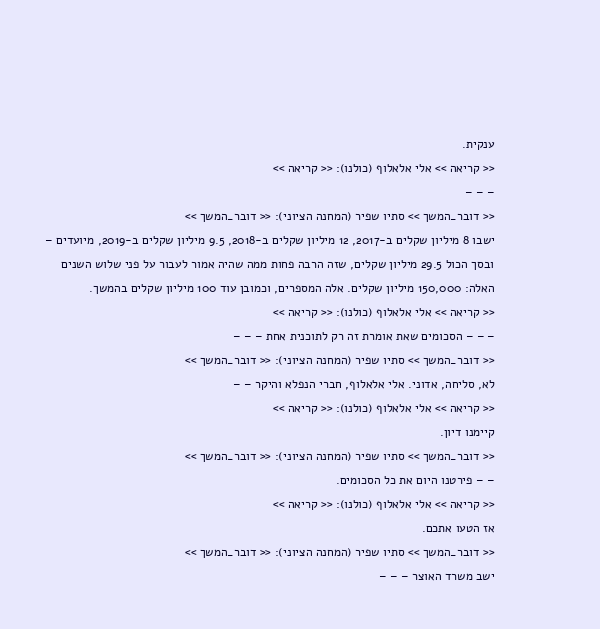ענקית.
<< קריאה >> אלי אלאלוף (כולנו): << קריאה >>
– – –
<< דובר_המשך >> סתיו שפיר (המחנה הציוני): << דובר_המשך >>
ישבו 8 מיליון שקלים ב-2017, 12 מיליון שקלים ב-2018, 9.5 מיליון שקלים ב-2019, מיועדים – ובסך הכול 29.5 מיליון שקלים, שזה הרבה פחות ממה שהיה אמור לעבור על פני שלוש השנים האלה: 150,000 מיליון שקלים. אלה המספרים, וכמובן עוד 100 מיליון שקלים בהמשך.
<< קריאה >> אלי אלאלוף (כולנו): << קריאה >>
– – – הסכומים שאת אומרת זה רק לתוכנית אחת – – –
<< דובר_המשך >> סתיו שפיר (המחנה הציוני): << דובר_המשך >>
לא, סליחה, אדוני. אלי אלאלוף, חברי הנפלא והיקר – –
<< קריאה >> אלי אלאלוף (כולנו): << קריאה >>
קיימנו דיון.
<< דובר_המשך >> סתיו שפיר (המחנה הציוני): << דובר_המשך >>
– – פירטנו היום את כל הסכומים.
<< קריאה >> אלי אלאלוף (כולנו): << קריאה >>
אז הטעו אתכם.
<< דובר_המשך >> סתיו שפיר (המחנה הציוני): << דובר_המשך >>
ישב משרד האוצר – – –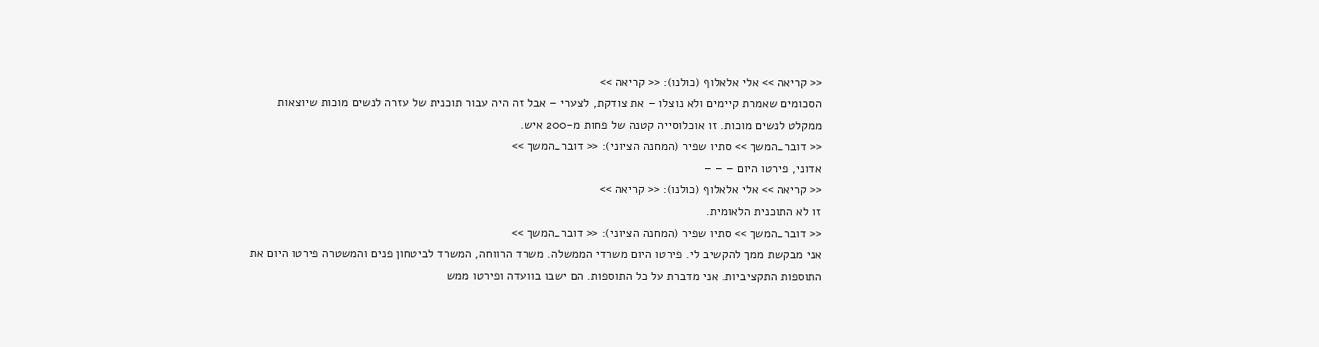<< קריאה >> אלי אלאלוף (כולנו): << קריאה >>
הסכומים שאמרת קיימים ולא נוצלו – את צודקת, לצערי – אבל זה היה עבור תוכנית של עזרה לנשים מוכות שיוצאות ממקלט לנשים מוכות. זו אוכלוסייה קטנה של פחות מ-200 איש.
<< דובר_המשך >> סתיו שפיר (המחנה הציוני): << דובר_המשך >>
אדוני, פירטו היום – – –
<< קריאה >> אלי אלאלוף (כולנו): << קריאה >>
זו לא התוכנית הלאומית.
<< דובר_המשך >> סתיו שפיר (המחנה הציוני): << דובר_המשך >>
אני מבקשת ממך להקשיב לי. פירטו היום משרדי הממשלה. משרד הרווחה, המשרד לביטחון פנים והמשטרה פירטו היום את התוספות התקציביות. אני מדברת על כל התוספות. הם ישבו בוועדה ופירטו ממש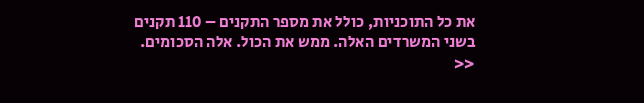את כל התוכניות, כולל את מספר התקנים – 110 תקנים בשני המשרדים האלה. ממש את הכול. אלה הסכומים.
<<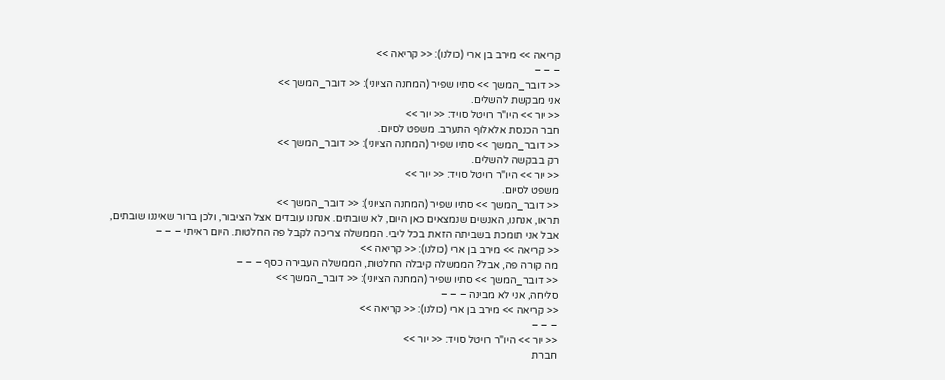קריאה >> מירב בן ארי (כולנו): << קריאה >>
– – –
<< דובר_המשך >> סתיו שפיר (המחנה הציוני): << דובר_המשך >>
אני מבקשת להשלים.
<< יור >> היו"ר רויטל סויד: << יור >>
חבר הכנסת אלאלוף התערב. משפט לסיום.
<< דובר_המשך >> סתיו שפיר (המחנה הציוני): << דובר_המשך >>
רק בבקשה להשלים.
<< יור >> היו"ר רויטל סויד: << יור >>
משפט לסיום.
<< דובר_המשך >> סתיו שפיר (המחנה הציוני): << דובר_המשך >>
תראו, אנחנו, האנשים שנמצאים כאן היום, לא שובתים. אנחנו עובדים אצל הציבור, ולכן ברור שאיננו שובתים, אבל אני תומכת בשביתה הזאת בכל ליבי. הממשלה צריכה לקבל פה החלטות. היום ראיתי – – –
<< קריאה >> מירב בן ארי (כולנו): << קריאה >>
מה קורה פה, אבל? הממשלה קיבלה החלטות, הממשלה העבירה כסף – – –
<< דובר_המשך >> סתיו שפיר (המחנה הציוני): << דובר_המשך >>
סליחה, אני לא מבינה – – –
<< קריאה >> מירב בן ארי (כולנו): << קריאה >>
– – –
<< יור >> היו"ר רויטל סויד: << יור >>
חברת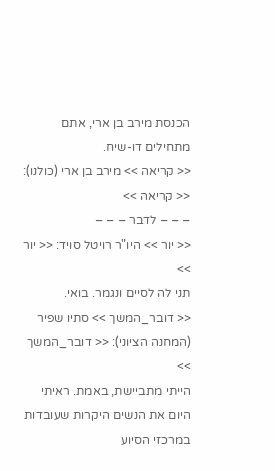הכנסת מירב בן ארי, אתם מתחילים דו-שיח.
<< קריאה >> מירב בן ארי (כולנו): << קריאה >>
– – – לדבר – – –
<< יור >> היו"ר רויטל סויד: << יור >>
תני לה לסיים ונגמר. בואי.
<< דובר_המשך >> סתיו שפיר (המחנה הציוני): << דובר_המשך >>
הייתי מתביישת, באמת. ראיתי היום את הנשים היקרות שעובדות במרכזי הסיוע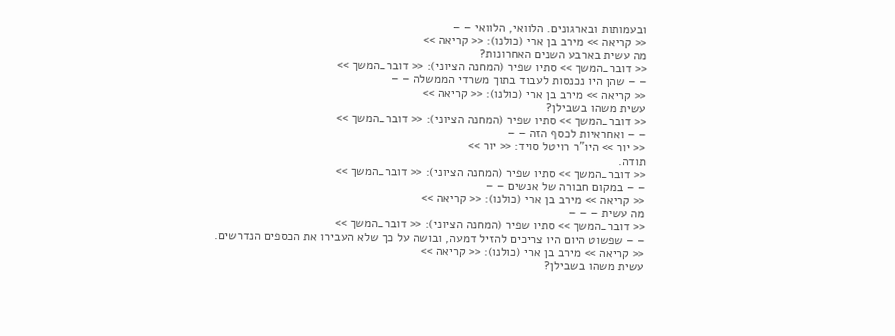ובעמותות ובארגונים. הלוואי, הלוואי – –
<< קריאה >> מירב בן ארי (כולנו): << קריאה >>
מה עשית בארבע השנים האחרונות?
<< דובר_המשך >> סתיו שפיר (המחנה הציוני): << דובר_המשך >>
– – שהן היו נכנסות לעבוד בתוך משרדי הממשלה – –
<< קריאה >> מירב בן ארי (כולנו): << קריאה >>
עשית משהו בשבילן?
<< דובר_המשך >> סתיו שפיר (המחנה הציוני): << דובר_המשך >>
– – ואחראיות לכסף הזה – –
<< יור >> היו"ר רויטל סויד: << יור >>
תודה.
<< דובר_המשך >> סתיו שפיר (המחנה הציוני): << דובר_המשך >>
– – במקום חבורה של אנשים – –
<< קריאה >> מירב בן ארי (כולנו): << קריאה >>
מה עשית – – –
<< דובר_המשך >> סתיו שפיר (המחנה הציוני): << דובר_המשך >>
– – שפשוט היום היו צריכים להזיל דמעה, ובושה על כך שלא העבירו את הכספים הנדרשים.
<< קריאה >> מירב בן ארי (כולנו): << קריאה >>
עשית משהו בשבילן?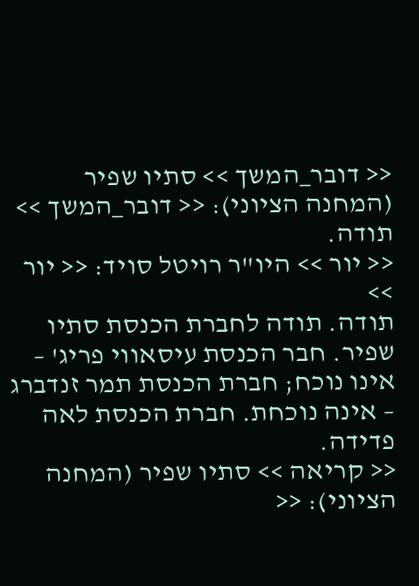<< דובר_המשך >> סתיו שפיר (המחנה הציוני): << דובר_המשך >>
תודה.
<< יור >> היו"ר רויטל סויד: << יור >>
תודה. תודה לחברת הכנסת סתיו שפיר. חבר הכנסת עיסאווי פריג' – אינו נוכח; חברת הכנסת תמר זנדברג – אינה נוכחת. חברת הכנסת לאה פדידה.
<< קריאה >> סתיו שפיר (המחנה הציוני): <<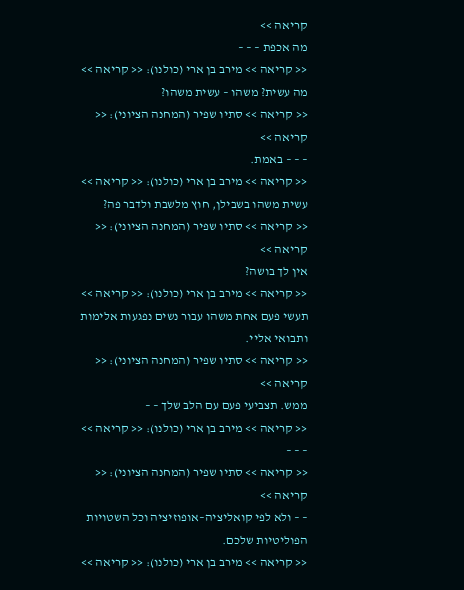קריאה >>
מה אכפת – – –
<< קריאה >> מירב בן ארי (כולנו): << קריאה >>
מה עשית? משהו – עשית משהו?
<< קריאה >> סתיו שפיר (המחנה הציוני): << קריאה >>
– – – באמת.
<< קריאה >> מירב בן ארי (כולנו): << קריאה >>
עשית משהו בשבילן, חוץ מלשבת ולדבר פה?
<< קריאה >> סתיו שפיר (המחנה הציוני): << קריאה >>
אין לך בושה?
<< קריאה >> מירב בן ארי (כולנו): << קריאה >>
תעשי פעם אחת משהו עבור נשים נפגעות אלימות ותבואי אליי.
<< קריאה >> סתיו שפיר (המחנה הציוני): << קריאה >>
ממש. תצביעי פעם עם הלב שלך – –
<< קריאה >> מירב בן ארי (כולנו): << קריאה >>
– – –
<< קריאה >> סתיו שפיר (המחנה הציוני): << קריאה >>
– – ולא לפי קואליציה–אופוזיציה וכל השטויות הפוליטיות שלכם.
<< קריאה >> מירב בן ארי (כולנו): << קריאה >>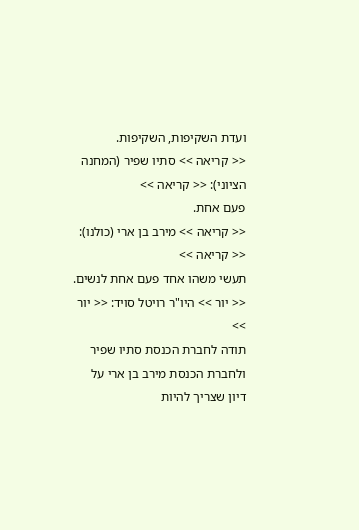ועדת השקיפות, השקיפות.
<< קריאה >> סתיו שפיר (המחנה הציוני): << קריאה >>
פעם אחת.
<< קריאה >> מירב בן ארי (כולנו): << קריאה >>
תעשי משהו אחד פעם אחת לנשים.
<< יור >> היו"ר רויטל סויד: << יור >>
תודה לחברת הכנסת סתיו שפיר ולחברת הכנסת מירב בן ארי על דיון שצריך להיות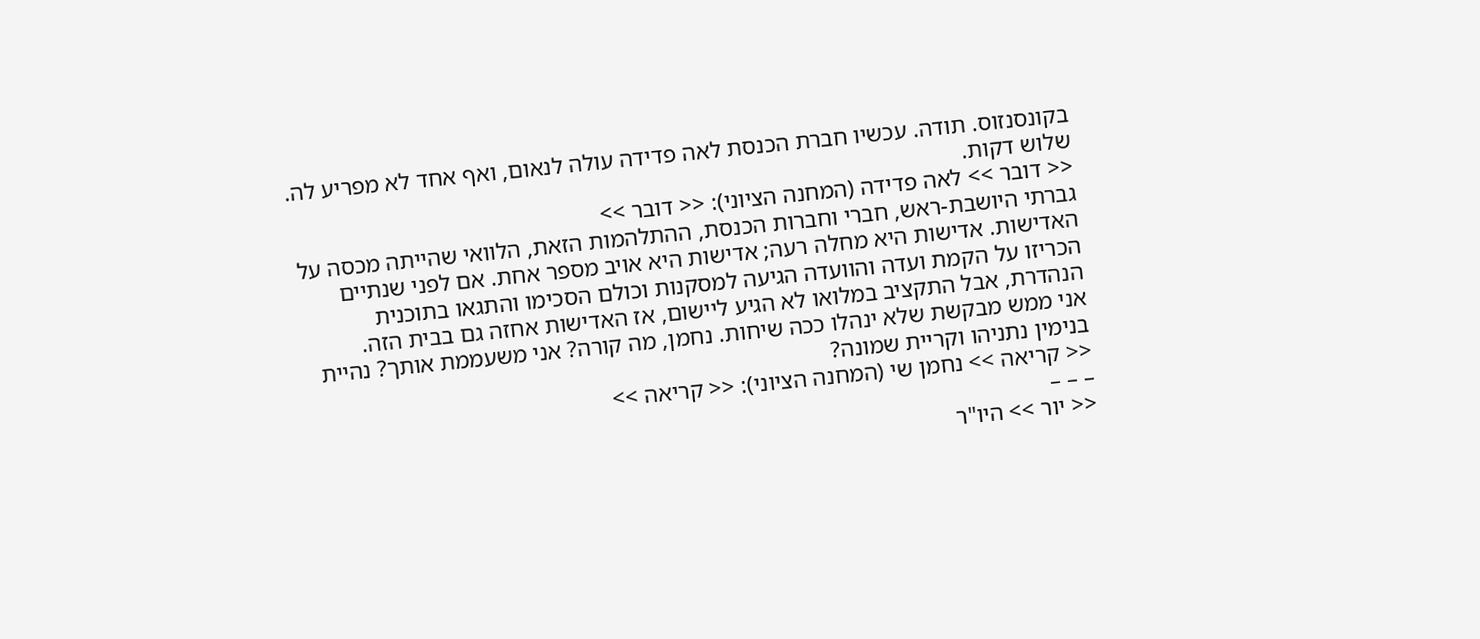בקונסנזוס. תודה. עכשיו חברת הכנסת לאה פדידה עולה לנאום, ואף אחד לא מפריע לה. שלוש דקות.
<< דובר >> לאה פדידה (המחנה הציוני): << דובר >>
גברתי היושבת-ראש, חברי וחברות הכנסת, ההתלהמות הזאת, הלוואי שהייתה מכסה על האדישות. אדישות היא מחלה רעה; אדישות היא אויב מספר אחת. אם לפני שנתיים הכריזו על הקמת ועדה והוועדה הגיעה למסקנות וכולם הסכימו והתגאו בתוכנית הנהדרת, אבל התקציב במלואו לא הגיע ליישום, אז האדישות אחזה גם בבית הזה.
אני ממש מבקשת שלא ינהלו ככה שיחות. נחמן, מה קורה? אני משעממת אותך? נהיית בנימין נתניהו וקריית שמונה?
<< קריאה >> נחמן שי (המחנה הציוני): << קריאה >>
– – –
<< יור >> היו"ר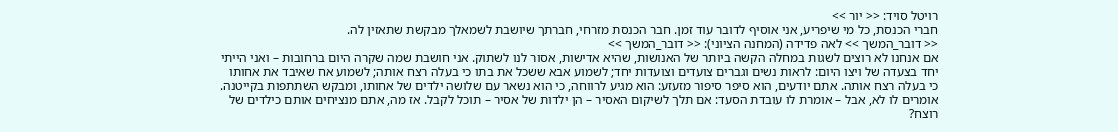רויטל סויד: << יור >>
חברי הכנסת, כל מי שיפריע, אני אוסיף לדובר עוד זמן. חבר הכנסת מזרחי, חברתך שיושבת לשמאלך מבקשת שתאזין לה.
<< דובר_המשך >> לאה פדידה (המחנה הציוני): << דובר_המשך >>
אם אנחנו לא רוצים לשגות במחלה הקשה ביותר של האנושות, שהיא אדישות, אסור לנו לשתוק. אני חושבת שמה שקרה היום ברחובות – ואני הייתי יחד בצעדה של ויצו היום: לראות נשים וגברים צועדים וצועדות יחד; לשמוע אבא ששכל את בתו כי בעלה רצח אותה; לשמוע אח שאיבד את אחותו כי בעלה רצח אותה. אתם יודעים, הוא סיפר סיפור מזעזע: הוא מגיע לרווחה, כי הוא נשאר עם שלושה ילדים של אחותו, ומבקש השתתפות בקייטנה. אומרים לו לא, אבל – אומרת לו עובדת הסעד: אם תלך לשיקום האסיר – הן ילדות של אסיר – תוכל לקבל. אז מה, אתם מנציחים אותם כילדים של רוצח?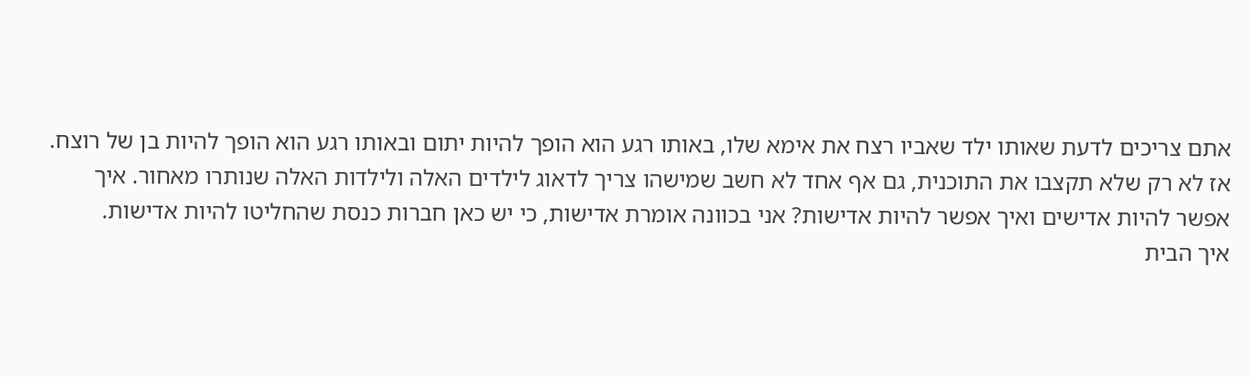אתם צריכים לדעת שאותו ילד שאביו רצח את אימא שלו, באותו רגע הוא הופך להיות יתום ובאותו רגע הוא הופך להיות בן של רוצח. אז לא רק שלא תקצבו את התוכנית, גם אף אחד לא חשב שמישהו צריך לדאוג לילדים האלה ולילדות האלה שנותרו מאחור. איך אפשר להיות אדישים ואיך אפשר להיות אדישות? אני בכוונה אומרת אדישות, כי יש כאן חברות כנסת שהחליטו להיות אדישות.
איך הבית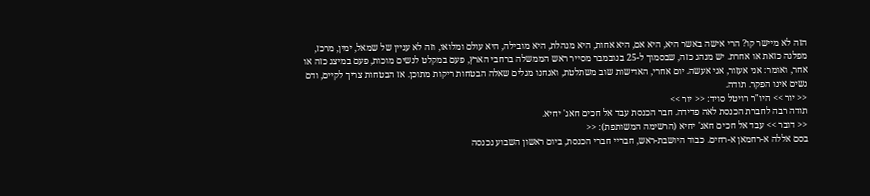הזה לא מיישר קו? הרי אישה באשר היא, היא אם, היא אחות, היא מנהלת, היא מובילה, היא עולם ומלואו, וזה לא עניין של שמאל, ימין, מרכז, מפלגה כזאת או אחרת. יש מנהג כזה, שבסמוך ל-25 בנובמבר מסייר ראש הממשלה ברחבי הארץ, פעם במקלט לנשים מוכות, פעם במיצג כזה או אחר, ואומר: אני אעזור, אני אעשה. יום אחרי, האדישות שוב משתלטת, ואנחנו מגלים שאלה הבטחות ריקות מתוכן. אז הבטחות צריך לקיים, ודם נשים אינו הפקר. תודה.
<< יור >> היו"ר רויטל סויד: << יור >>
תודה רבה לחברת הכנסת לאה פדידה. חבר הכנסת עבד אל חכים חאג' יחיא.
<< דובר >> עבד אל חכים חאג' יחיא (הרשימה המשותפת): <<
בסם אללה א-רחמאן א-רחים. כבוד היושבת-ראש, חבריי חברי הכנסת, ביום ראשון השבוע נכנסה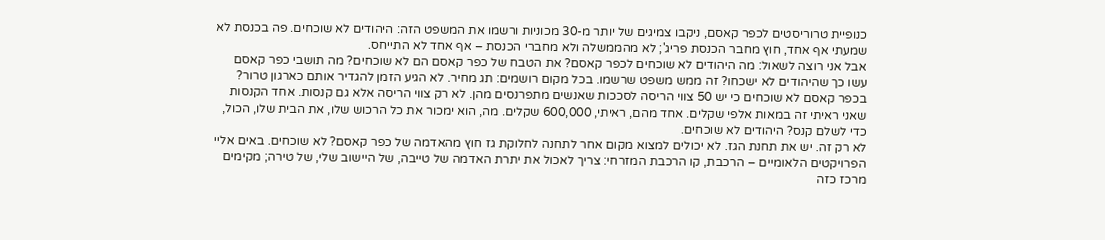כנופיית טרוריסטים לכפר קאסם, ניקבו צמיגים של יותר מ-30 מכוניות ורשמו את המשפט הזה: היהודים לא שוכחים. פה בכנסת לא שמעתי אף אחד, חוץ מחבר הכנסת פריג'; לא מהממשלה ולא מחברי הכנסת – אף אחד לא התייחס.
אבל אני רוצה לשאול: מה היהודים לא שוכחים לכפר קאסם? את הטבח של כפר קאסם הם לא שוכחים? מה תושבי כפר קאסם עשו כך שהיהודים לא ישכחו? זה ממש משפט שרשמו. בכל מקום רושמים: תג מחיר. לא הגיע הזמן להגדיר אותם כארגון טרור?
בכפר קאסם לא שוכחים כי יש 50 צווי הריסה לסככות שאנשים מתפרנסים מהן. לא רק צווי הריסה אלא גם קנסות. אחד הקנסות שאני ראיתי זה במאות אלפי שקלים. אחד מהם, ראיתי, 600,000 שקלים. מה, הוא ימכור את כל הרכוש שלו, את הבית שלו, הכול, כדי לשלם קנס? היהודים לא שוכחים.
לא רק זה. יש את תחנת הגז. לא יכולים למצוא מקום אחר לתחנה לחלוקת גז חוץ מהאדמה של כפר קאסם? לא שוכחים. באים אליי הפרויקטים הלאומיים – הרכבת, קו הרכבת המזרחי: צריך לאכול את יתרת האדמה של טייבה, של היישוב שלי, של טירה; מקימים מרכז כזה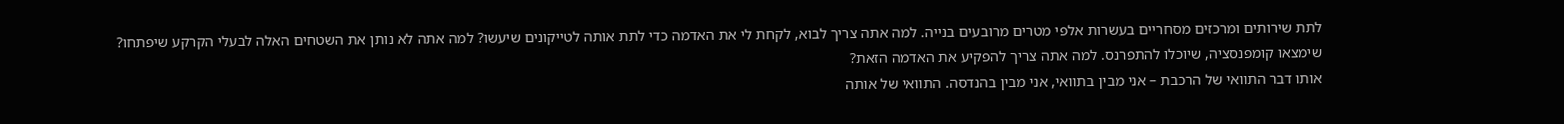לתת שירותים ומרכזים מסחריים בעשרות אלפי מטרים מרובעים בנייה. למה אתה צריך לבוא, לקחת לי את האדמה כדי לתת אותה לטייקונים שיעשו? למה אתה לא נותן את השטחים האלה לבעלי הקרקע שיפתחו? שימצאו קומפנסציה, שיוכלו להתפרנס. למה אתה צריך להפקיע את האדמה הזאת?
אותו דבר התוואי של הרכבת – אני מבין בתוואי, אני מבין בהנדסה. התוואי של אותה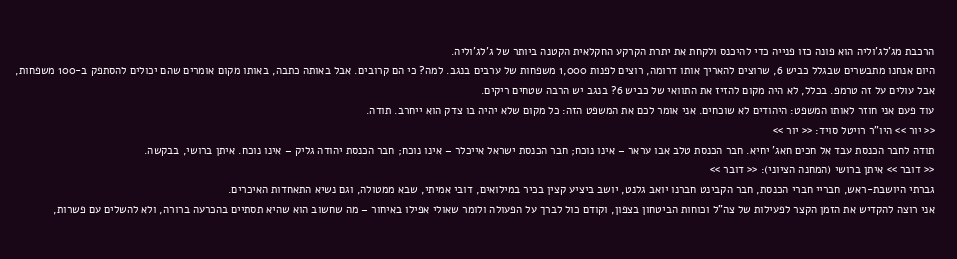הרכבת מג'לג'וליה הוא פונה כזו פנייה כדי להיכנס ולקחת את יתרת הקרקע החקלאית הקטנה ביותר של ג'לג'וליה.
היום אנחנו מתבשרים שבגלל כביש 6, שרוצים להאריך אותו דרומה, רוצים לפנות 1,000 משפחות של ערבים בנגב. למה? כי הם קרובים. אבל באותה כתבה, באותו מקום אומרים שהם יכולים להסתפק ב-100 משפחות, אבל עולים על זה טרמפ. בכלל, לא היה מקום להזיז את התוואי של כביש 6? בנגב יש הרבה שטחים ריקים.
עוד פעם אני חוזר לאותו המשפט: היהודים לא שוכחים. אני אומר לכם את המשפט הזה: כל מקום שלא יהיה בו צדק הוא ייחרב. תודה.
<< יור >> היו"ר רויטל סויד: << יור >>
תודה לחבר הכנסת עבד אל חכים חאג' יחיא. חבר הכנסת טלב אבו עראר – אינו נוכח; חבר הכנסת ישראל אייכלר – אינו נוכח; חבר הכנסת יהודה גליק – אינו נוכח. איתן ברושי, בבקשה.
<< דובר >> איתן ברושי (המחנה הציוני): << דובר >>
גברתי היושבת-ראש, חבריי חברי הכנסת, חבר הקבינט חברנו יואב גלנט, יושב ביציע קצין בכיר במילואים, דובי אמיתי, שבא ממטולה, וגם נשיא התאחדות האיכרים.
אני רוצה להקדיש את הזמן הקצר לפעילות של צה"ל וכוחות הביטחון בצפון, וקודם כול לברך על הפעולה ולומר שאולי אפילו באיחור – מה שחשוב הוא שהיא תסתיים בהכרעה ברורה, ולא להשלים עם פשרות,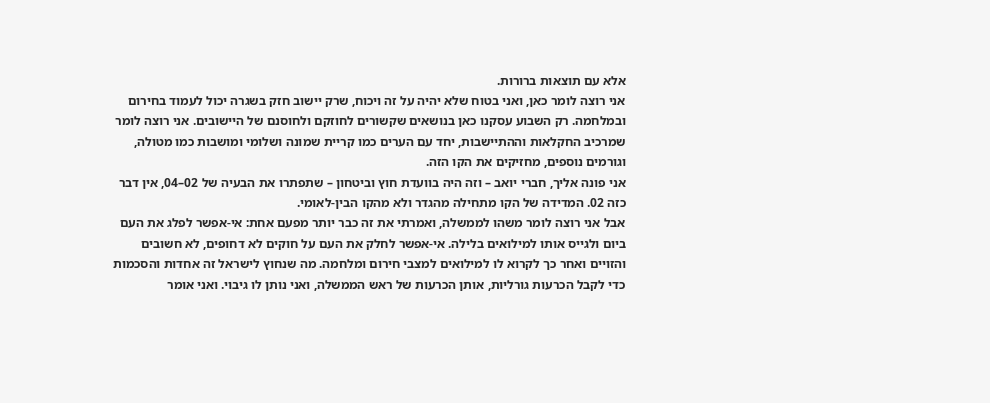אלא עם תוצאות ברורות.
אני רוצה לומר כאן, ואני בטוח שלא יהיה על זה ויכוח, שרק יישוב חזק בשגרה יכול לעמוד בחירום ובמלחמה. רק השבוע עסקנו כאן בנושאים שקשורים לחוזקם ולחוסנם של היישובים. אני רוצה לומר שמרכיב החקלאות וההתיישבות, יחד עם הערים כמו קריית שמונה ושלומי ומושבות כמו מטולה, וגורמים נוספים, מחזיקים את הקו הזה.
אני פונה אליך, חברי יואב – וזה היה בוועדת חוץ וביטחון – שתפתרו את הבעיה של 02–04, אין דבר כזה 02. המדידה של הקו מתחילה מהגדר ולא מהקו הבין-לאומי.
אבל אני רוצה לומר משהו לממשלה, ואמרתי את זה כבר יותר מפעם אחת: אי-אפשר לפלג את העם ביום ולגייס אותו למילואים בלילה. אי-אפשר לחלק את העם על חוקים לא דחופים, לא חשובים והזויים ואחר כך לקרוא לו למילואים למצבי חירום ומלחמה. מה שנחוץ לישראל זה אחדות והסכמות כדי לקבל הכרעות גורליות, אותן הכרעות של ראש הממשלה, ואני נותן לו גיבוי. ואני אומר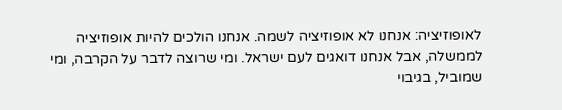לאופוזיציה: אנחנו לא אופוזיציה לשמה. אנחנו הולכים להיות אופוזיציה לממשלה, אבל אנחנו דואגים לעם ישראל. ומי שרוצה לדבר על הקרבה, ומי שמוביל, בגיבוי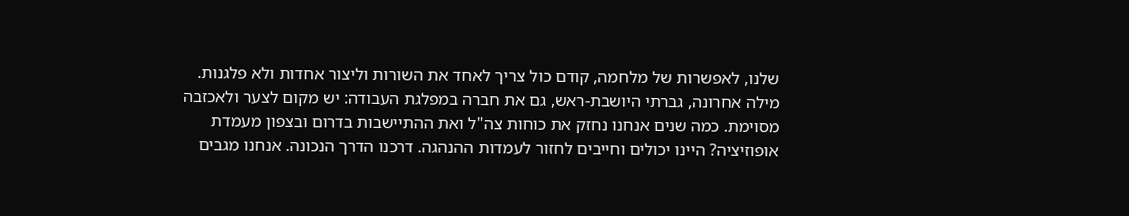שלנו, לאפשרות של מלחמה, קודם כול צריך לאחד את השורות וליצור אחדות ולא פלגנות.
מילה אחרונה, גברתי היושבת-ראש, גם את חברה במפלגת העבודה: יש מקום לצער ולאכזבה מסוימת. כמה שנים אנחנו נחזק את כוחות צה"ל ואת ההתיישבות בדרום ובצפון מעמדת אופוזיציה? היינו יכולים וחייבים לחזור לעמדות ההנהגה. דרכנו הדרך הנכונה. אנחנו מגבים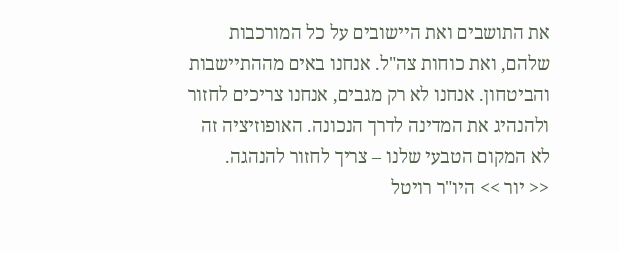את התושבים ואת היישובים על כל המורכבות שלהם, ואת כוחות צה"ל. אנחנו באים מההתיישבות והביטחון. אנחנו לא רק מגבים, אנחנו צריכים לחזור ולהנהיג את המדינה לדרך הנכונה. האופוזיציה זה לא המקום הטבעי שלנו – צריך לחזור להנהגה.
<< יור >> היו"ר רויטל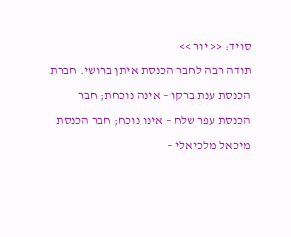סויד: << יור >>
תודה רבה לחבר הכנסת איתן ברושי. חברת הכנסת ענת ברקו – אינה נוכחת; חבר הכנסת עפר שלח – אינו נוכח; חבר הכנסת מיכאל מלכיאלי –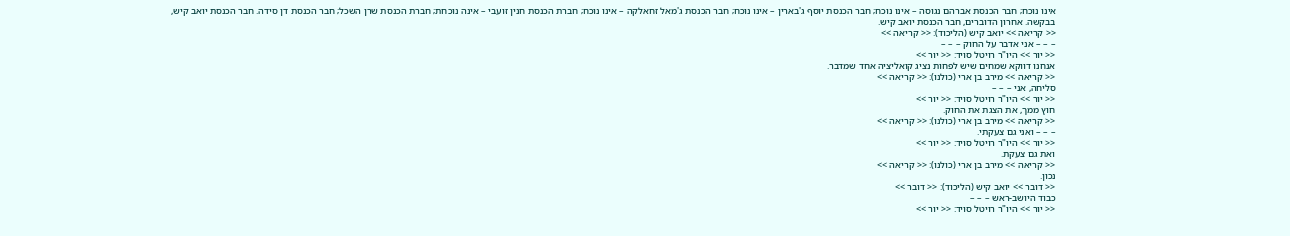אינו נוכח; חבר הכנסת אברהם נגוסה – אינו נוכח; חבר הכנסת יוסף ג'בארין – אינו נוכח; חבר הכנסת ג'מאל זחאלקה – אינו נוכח; חברת הכנסת חנין זועבי – אינה נוכחת; חברת הכנסת שרן השכל; חבר הכנסת דן סידה. חבר הכנסת יואב קיש, בבקשה. אחרון הדוברים, חבר הכנסת יואב קיש.
<< קריאה >> יואב קיש (הליכוד): << קריאה >>
– – – אני אדבר על החוק – – –
<< יור >> היו"ר רויטל סויד: << יור >>
אנחנו דווקא שמחים שיש לפחות נציג קואליציה אחד שמדבר.
<< קריאה >> מירב בן ארי (כולנו): << קריאה >>
סליחה, אני – – –
<< יור >> היו"ר רויטל סויד: << יור >>
חוץ ממך, את הצגת את החוק.
<< קריאה >> מירב בן ארי (כולנו): << קריאה >>
– – – ואני גם צעקתי.
<< יור >> היו"ר רויטל סויד: << יור >>
ואת גם צעקת.
<< קריאה >> מירב בן ארי (כולנו): << קריאה >>
נכון.
<< דובר >> יואב קיש (הליכוד): << דובר >>
כבוד היושב-ראש – – –
<< יור >> היו"ר רויטל סויד: << יור >>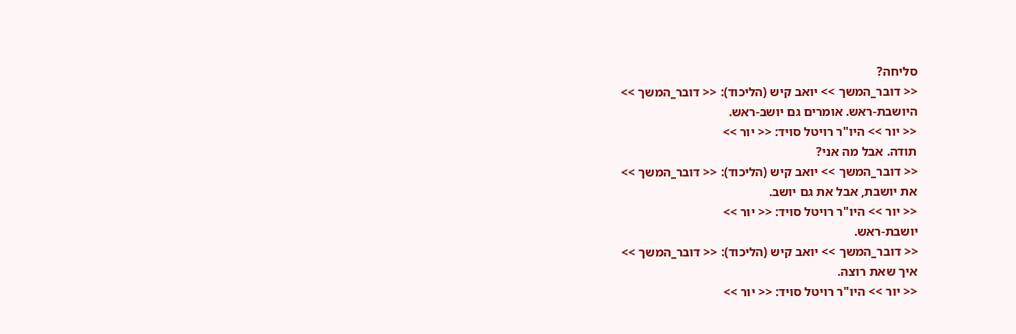סליחה?
<< דובר_המשך >> יואב קיש (הליכוד): << דובר_המשך >>
היושבת-ראש. אומרים גם יושב-ראש.
<< יור >> היו"ר רויטל סויד: << יור >>
תודה. אבל מה אני?
<< דובר_המשך >> יואב קיש (הליכוד): << דובר_המשך >>
את יושבת, אבל את גם יושב.
<< יור >> היו"ר רויטל סויד: << יור >>
יושבת-ראש.
<< דובר_המשך >> יואב קיש (הליכוד): << דובר_המשך >>
איך שאת רוצה.
<< יור >> היו"ר רויטל סויד: << יור >>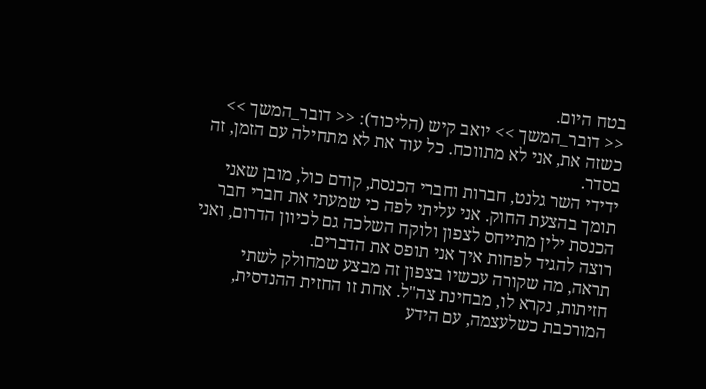בטח היום.
<< דובר_המשך >> יואב קיש (הליכוד): << דובר_המשך >>
כשזה את, אני לא מתווכח. כל עוד את לא מתחילה עם הזמן, זה בסדר.
ידידי השר גלנט, חברות וחברי הכנסת, קודם כול, מובן שאני תומך בהצעת החוק. אני עליתי לפה כי שמעתי את חברי חבר הכנסת ילין מתייחס לצפון ולוקח השלכה גם לכיוון הדרום, ואני רוצה להגיד לפחות איך אני תופס את הדברים.
תראה, מה שקורה עכשיו בצפון זה מבצע שמחולק לשתי חזיתות, נקרא לו, מבחינת צה"ל. אחת זו החזית ההנדסית, המורכבת כשלעצמה, עם הידע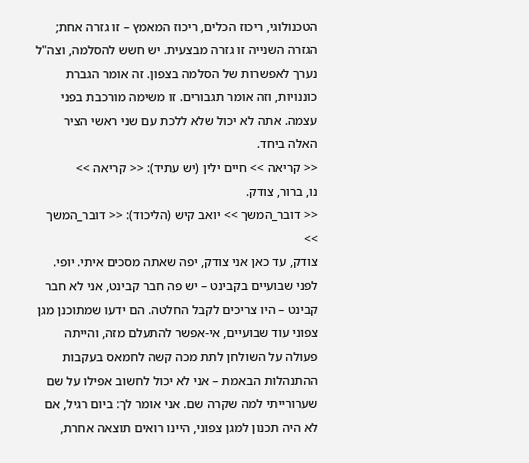הטכנולוגי, ריכוז הכלים, ריכוז המאמץ – זו גזרה אחת; הגזרה השנייה זו גזרה מבצעית. יש חשש להסלמה, וצה"ל נערך לאפשרות של הסלמה בצפון. זה אומר הגברת כוננויות, וזה אומר תגבורים. זו משימה מורכבת בפני עצמה. אתה לא יכול שלא ללכת עם שני ראשי הציר האלה ביחד.
<< קריאה >> חיים ילין (יש עתיד): << קריאה >>
נו, ברור, צודק.
<< דובר_המשך >> יואב קיש (הליכוד): << דובר_המשך >>
צודק, עד כאן אני צודק, יפה שאתה מסכים איתי. יופי. לפני שבועיים בקבינט – יש פה חבר קבינט, אני לא חבר קבינט – היו צריכים לקבל החלטה. הם ידעו שמתוכנן מגן צפוני עוד שבועיים, אי-אפשר להתעלם מזה, והייתה פעולה על השולחן לתת מכה קשה לחמאס בעקבות ההתנהלות הבאמת – אני לא יכול לחשוב אפילו על שם שערורייתי למה שקרה שם. אני אומר לך: ביום רגיל, אם לא היה תכנון למגן צפוני, היינו רואים תוצאה אחרת,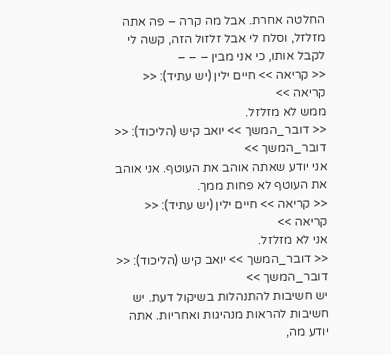החלטה אחרת. אבל מה קרה – פה אתה מזלזל, וסלח לי אבל זלזול הזה, קשה לי לקבל אותו, כי אני מבין – – –
<< קריאה >> חיים ילין (יש עתיד): << קריאה >>
ממש לא מזלזל.
<< דובר_המשך >> יואב קיש (הליכוד): << דובר_המשך >>
אני יודע שאתה אוהב את העוטף. אני אוהב את העוטף לא פחות ממך.
<< קריאה >> חיים ילין (יש עתיד): << קריאה >>
אני לא מזלזל.
<< דובר_המשך >> יואב קיש (הליכוד): << דובר_המשך >>
יש חשיבות להתנהלות בשיקול דעת. יש חשיבות להראות מנהיגות ואחריות. אתה יודע מה,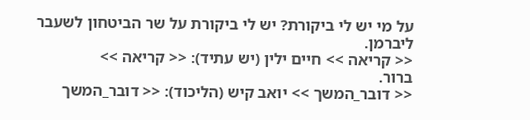על מי יש לי ביקורת? יש לי ביקורת על שר הביטחון לשעבר ליברמן.
<< קריאה >> חיים ילין (יש עתיד): << קריאה >>
ברור.
<< דובר_המשך >> יואב קיש (הליכוד): << דובר_המשך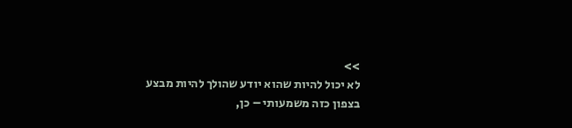>>
לא יכול להיות שהוא יודע שהולך להיות מבצע בצפון כזה משמעותי – כן,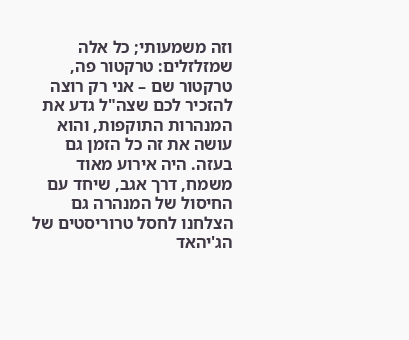וזה משמעותי; כל אלה שמזלזלים: טרקטור פה, טרקטור שם – אני רק רוצה להזכיר לכם שצה"ל גדע את המנהרות התוקפות, והוא עושה את זה כל הזמן גם בעזה. היה אירוע מאוד משמח, דרך אגב, שיחד עם החיסול של המנהרה גם הצלחנו לחסל טרוריסטים של הג'יהאד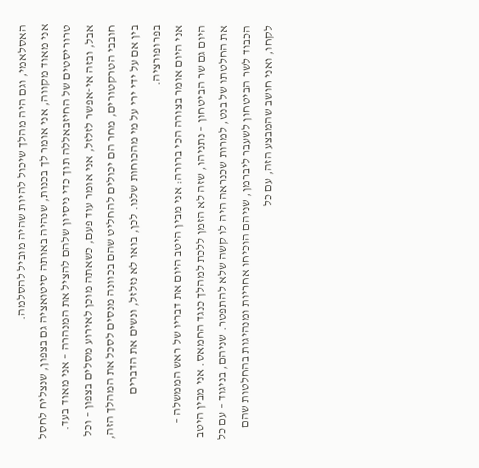האסלאמי, וגם היה מהלך שיכול להיות שהיה מוביל להסלמה.
אני מאוד מקווה, אני אומר לך בכנות, שנהיה באותה סיטואציה גם בצפון, שנצליח לחסל טרוריסטים של החיזבאללה תוך כדי ניסיון שלהם להציל את המנהרה – אני מאוד בעד. אבל, ובזה אי-אפשר לזלזל, אני אומר עוד פעם, כשאתה מוכן לאירוע מסלים בצפון – וכל חובבי הטרקטורים, מחר הם יכולים להחליט שהם בכוונה מנסים לסכל את המהלך הזה, בין אם על ידי ירי על מי מהכוחות שלנו. לכן, בואו לא נזלזל, ונשים את הדברים בפרופורציה.
אני היום אומר בצורה הכי ברורה: אני מבין היטב היום את דבריו של ראש הממשלה – היום גם שר הביטחון – נתניהו, שזה לא הזמן ללכת למהלך כנגד החמאס. אני מבין היטב את החלטתו של בנט, למרות שכנראה היה לו קשה שלא להתפטר. שניהם, בניגוד – עם כל הכבוד לשר הביטחון לשעבר ליברמן, שניהם הוכיחו אחריות ומנהיגות בהחלטות שהם לקחו, ואני חושב שהמבצע הזה, עם כל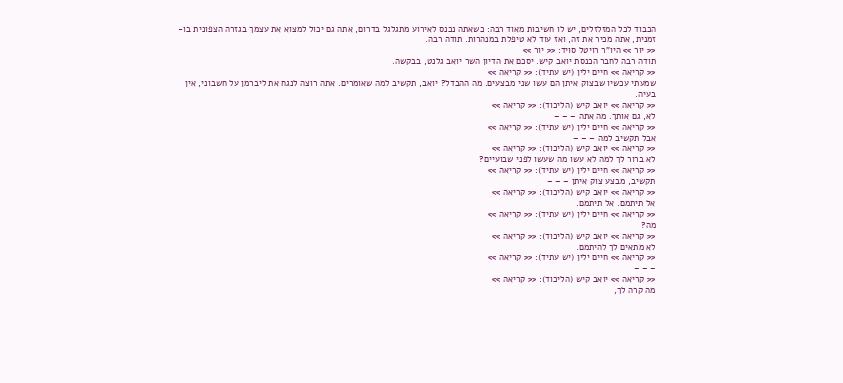הכבוד לכל המזלזלים, יש לו חשיבות מאוד רבה: כשאתה נכנס לאירוע מתגלגל בדרום, אתה גם יכול למצוא את עצמך בגזרה הצפונית בו-זמנית, אתה מכיר את זה, ואז עוד לא טיפלת במנהרות. תודה רבה.
<< יור >> היו"ר רויטל סויד: << יור >>
תודה רבה לחבר הכנסת יואב קיש. יסכם את הדיון השר יואב גלנט, בבקשה.
<< קריאה >> חיים ילין (יש עתיד): << קריאה >>
שמעתי עכשיו שבצוק איתן הם עשו שני מבצעים. מה ההבדל? יואב, תקשיב למה שאומרים. אתה רוצה לנגח את ליברמן על חשבוני, אין בעיה.
<< קריאה >> יואב קיש (הליכוד): << קריאה >>
לא, גם אותך. מה אתה – – –
<< קריאה >> חיים ילין (יש עתיד): << קריאה >>
אבל תקשיב למה – – –
<< קריאה >> יואב קיש (הליכוד): << קריאה >>
לא ברור לך למה לא עשו מה שעשו לפני שבועיים?
<< קריאה >> חיים ילין (יש עתיד): << קריאה >>
תקשיב, מבצע צוק איתן – – –
<< קריאה >> יואב קיש (הליכוד): << קריאה >>
אל תיתמם. אל תיתמם.
<< קריאה >> חיים ילין (יש עתיד): << קריאה >>
מה?
<< קריאה >> יואב קיש (הליכוד): << קריאה >>
לא מתאים לך להיתמם.
<< קריאה >> חיים ילין (יש עתיד): << קריאה >>
– – –
<< קריאה >> יואב קיש (הליכוד): << קריאה >>
מה קרה לך,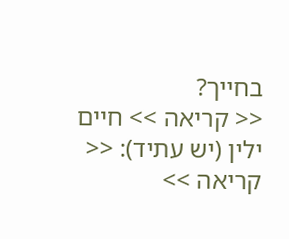בחייך?
<< קריאה >> חיים ילין (יש עתיד): << קריאה >>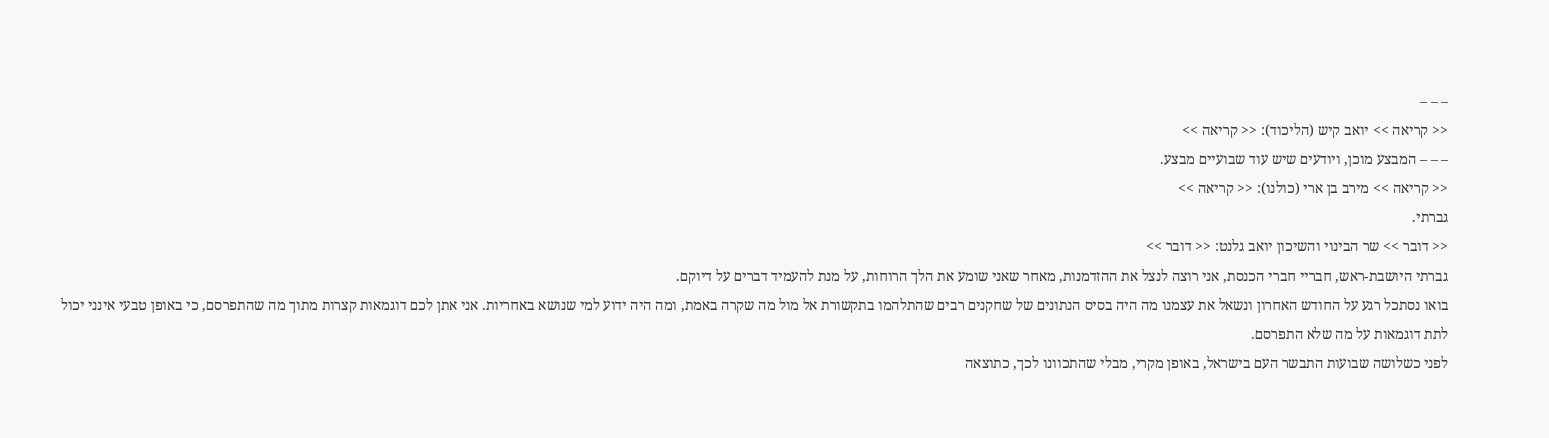– – –
<< קריאה >> יואב קיש (הליכוד): << קריאה >>
– – – המבצע מוכן, ויודעים שיש עוד שבועיים מבצע.
<< קריאה >> מירב בן ארי (כולנו): << קריאה >>
גברתי.
<< דובר >> שר הבינוי והשיכון יואב גלנט: << דובר >>
גברתי היושבת-ראש, חבריי חברי הכנסת, אני רוצה לנצל את ההזדמנות, מאחר שאני שומע את הלך הרוחות, על מנת להעמיד דברים על דיוקם.
בואו נסתכל רגע על החודש האחרון ונשאל את עצמנו מה היה בסיס הנתונים של שחקנים רבים שהתלהמו בתקשורת אל מול מה שקרה באמת, ומה היה ידוע למי שנושא באחריות. אני אתן לכם דוגמאות קצרות מתוך מה שהתפרסם, כי באופן טבעי אינני יכול לתת דוגמאות על מה שלא התפרסם.
לפני כשלושה שבועות התבשר העם בישראל, באופן מקרי, מבלי שהתכוונו לכך, כתוצאה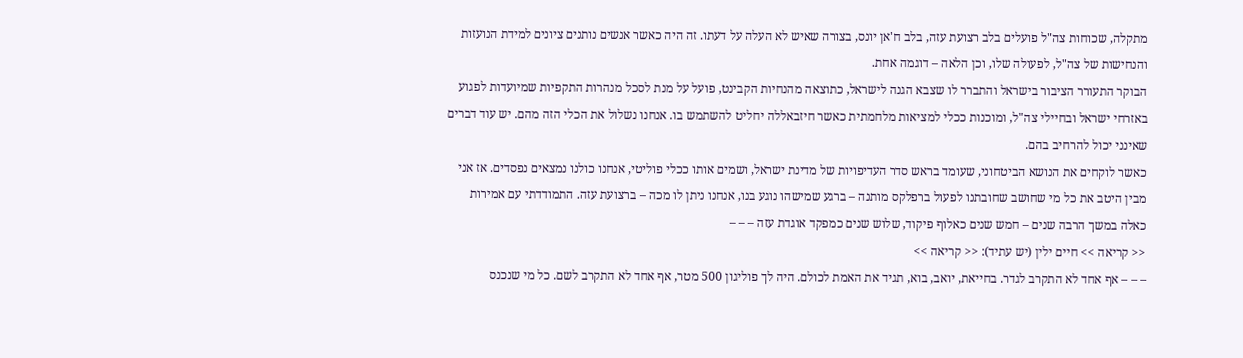מתקלה, שכוחות צה"ל פועלים בלב רצועת עזה, בלב ח'אן יונס, בצורה שאיש לא העלה על דעתו. זה היה כאשר אנשים נותנים ציונים למידת הנועזות והנחישות של צה"ל, לפעולה שלו, וכן הלאה – דוגמה אחת.
הבוקר התעורר הציבור בישראל והתברר לו שצבא הגנה לישראל, כתוצאה מהנחיות הקבינט, פועל על מנת לסכל מנהרות התקפיות שמיועדות לפגוע באזרחי ישראל ובחיילי צה"ל, ומוכנות ככלי למציאות מלחמתית כאשר חיזבאללה יחליט להשתמש בו. אנחנו נשלול את הכלי הזה מהם. יש עוד דברים שאינני יכול להרחיב בהם.
כאשר לוקחים את הנושא הביטחוני, שעומד בראש סדר העדיפויות של מדינת ישראל, ושמים אותו ככלי פוליטי, אנחנו כולנו נמצאים נפסדים. אז אני מבין היטב את כל מי שחושב שחובתנו לפעול ברפלקס מותנה – ברגע שמישהו נוגע בנו, אנחנו ניתן לו מכה – ברצועת עזה. התמודדתי עם אמירות כאלה במשך הרבה שנים – חמש שנים כאלוף פיקוד, שלוש שנים כמפקד אוגדת עזה – – –
<< קריאה >> חיים ילין (יש עתיד): << קריאה >>
– – – אף אחד לא התקרב לגדר. בחייאת, יואב, בוא, תגיד את האמת לכולם. היה לך פוליגון 500 מטר, אף אחד לא התקרב לשם. כל מי שנכנס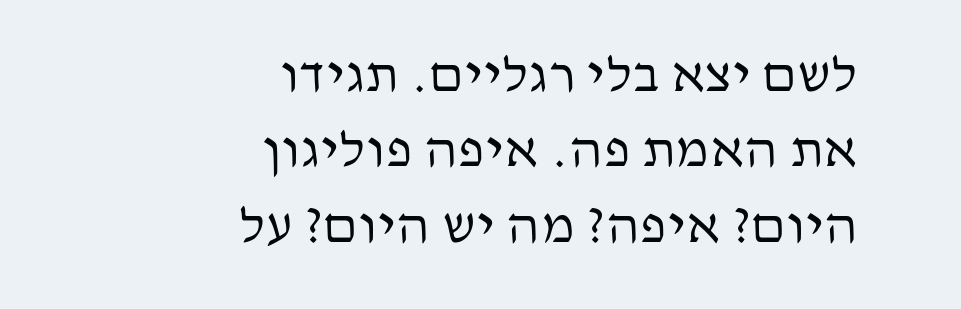לשם יצא בלי רגליים. תגידו את האמת פה. איפה פוליגון היום? איפה? מה יש היום? על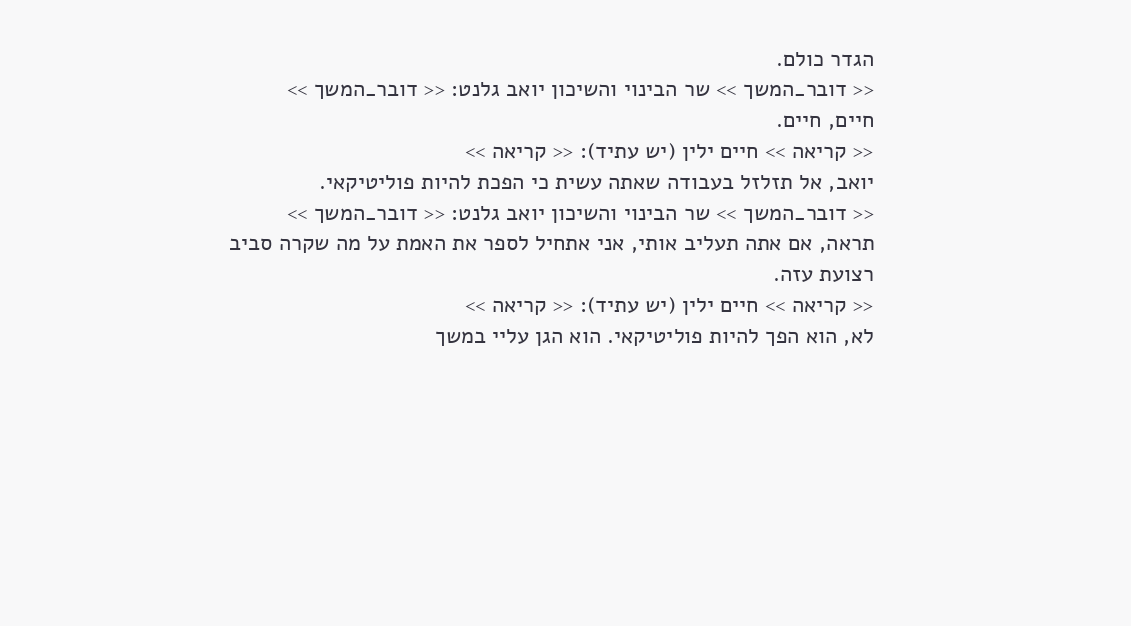הגדר כולם.
<< דובר_המשך >> שר הבינוי והשיכון יואב גלנט: << דובר_המשך >>
חיים, חיים.
<< קריאה >> חיים ילין (יש עתיד): << קריאה >>
יואב, אל תזלזל בעבודה שאתה עשית כי הפכת להיות פוליטיקאי.
<< דובר_המשך >> שר הבינוי והשיכון יואב גלנט: << דובר_המשך >>
תראה, אם אתה תעליב אותי, אני אתחיל לספר את האמת על מה שקרה סביב רצועת עזה.
<< קריאה >> חיים ילין (יש עתיד): << קריאה >>
לא, הוא הפך להיות פוליטיקאי. הוא הגן עליי במשך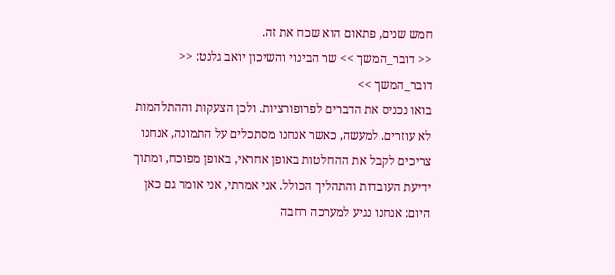חמש שנים, פתאום הוא שכח את זה.
<< דובר_המשך >> שר הבינוי והשיכון יואב גלנט: << דובר_המשך >>
בואו נכניס את הדברים לפרופורציות. ולכן הצעקות וההתלהמות לא עוזרים. למעשה, כאשר אנחנו מסתכלים על התמונה, אנחנו צריכים לקבל את ההחלטות באופן אחראי, באופן מפוכח, ומתוך ידיעת העובדות והתהליך הכולל. אני אמרתי, אני אומר גם כאן היום: אנחנו נגיע למערכה רחבה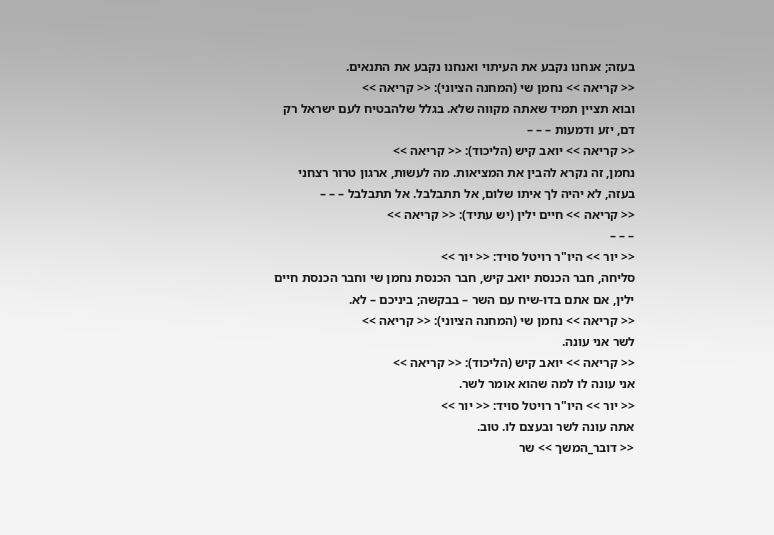בעזה; אנחנו נקבע את העיתוי ואנחנו נקבע את התנאים.
<< קריאה >> נחמן שי (המחנה הציוני): << קריאה >>
ובוא תציין תמיד שאתה מקווה שלא. בגלל שלהבטיח לעם ישראל רק דם, יזע ודמעות – – –
<< קריאה >> יואב קיש (הליכוד): << קריאה >>
נחמן, זה נקרא להבין את המציאות. מה לעשות, ארגון טרור רצחני בעזה, לא יהיה לך איתו שלום, אל תתבלבל. אל תתבלבל – – –
<< קריאה >> חיים ילין (יש עתיד): << קריאה >>
– – –
<< יור >> היו"ר רויטל סויד: << יור >>
סליחה, חבר הכנסת יואב קיש, חבר הכנסת נחמן שי וחבר הכנסת חיים ילין, אם אתם בדו-שיח עם השר – בבקשה; ביניכם – לא.
<< קריאה >> נחמן שי (המחנה הציוני): << קריאה >>
לשר אני עונה.
<< קריאה >> יואב קיש (הליכוד): << קריאה >>
אני עונה לו למה שהוא אומר לשר.
<< יור >> היו"ר רויטל סויד: << יור >>
אתה עונה לשר ובעצם לו. טוב.
<< דובר_המשך >> שר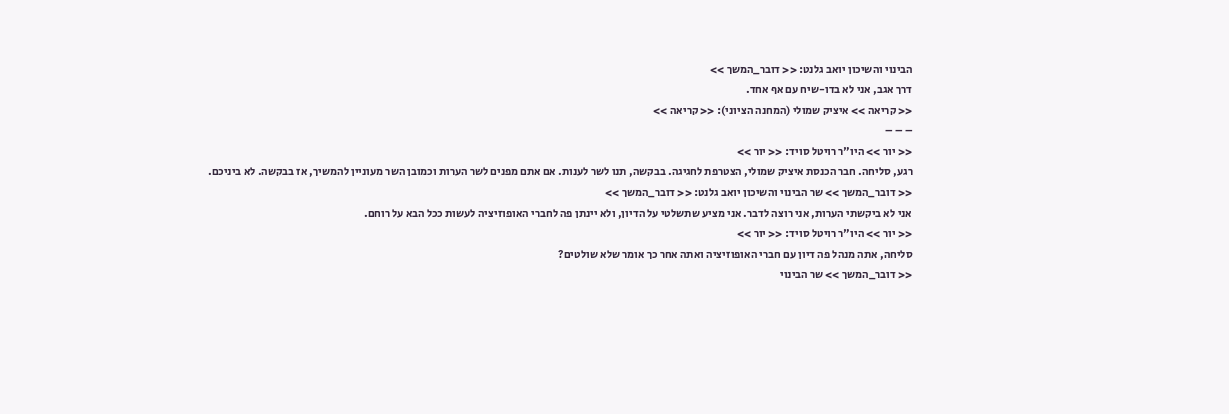הבינוי והשיכון יואב גלנט: << דובר_המשך >>
דרך אגב, אני לא בדו-שיח עם אף אחד.
<< קריאה >> איציק שמולי (המחנה הציוני): << קריאה >>
– – –
<< יור >> היו"ר רויטל סויד: << יור >>
רגע, סליחה. חבר הכנסת איציק שמולי, הצטרפת לחגיגה. בבקשה, תנו לשר לענות. אם אתם מפנים לשר הערות וכמובן השר מעוניין להמשיך, אז בבקשה. לא ביניכם.
<< דובר_המשך >> שר הבינוי והשיכון יואב גלנט: << דובר_המשך >>
אני לא ביקשתי הערות, אני רוצה לדבר. אני מציע שתשלטי על הדיון, ולא יינתן פה לחברי האופוזיציה לעשות ככל הבא על רוחם.
<< יור >> היו"ר רויטל סויד: << יור >>
סליחה, אתה מנהל פה דיון עם חברי האופוזיציה ואתה אחר כך אומר שלא שולטים?
<< דובר_המשך >> שר הבינוי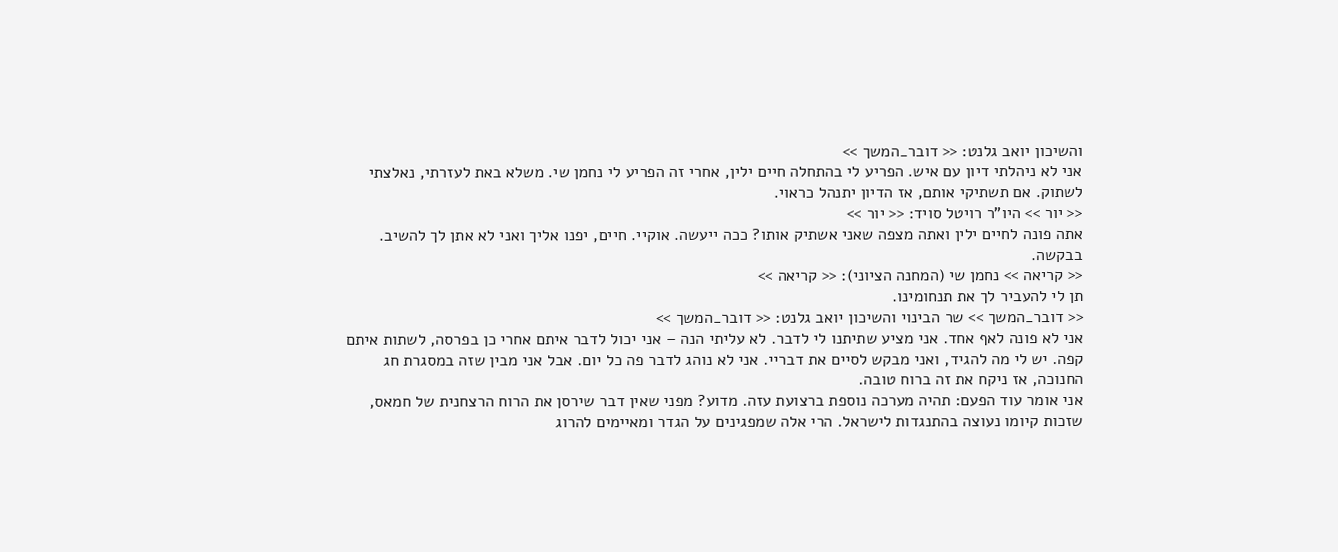והשיכון יואב גלנט: << דובר_המשך >>
אני לא ניהלתי דיון עם איש. הפריע לי בהתחלה חיים ילין, אחרי זה הפריע לי נחמן שי. משלא באת לעזרתי, נאלצתי לשתוק. אם תשתיקי אותם, אז הדיון יתנהל כראוי.
<< יור >> היו"ר רויטל סויד: << יור >>
אתה פונה לחיים ילין ואתה מצפה שאני אשתיק אותו? ככה ייעשה. אוקיי. חיים, יפנו אליך ואני לא אתן לך להשיב. בבקשה.
<< קריאה >> נחמן שי (המחנה הציוני): << קריאה >>
תן לי להעביר לך את תנחומינו.
<< דובר_המשך >> שר הבינוי והשיכון יואב גלנט: << דובר_המשך >>
אני לא פונה לאף אחד. אני מציע שתיתנו לי לדבר. לא עליתי הנה – אני יכול לדבר איתם אחרי כן בפרסה, לשתות איתם קפה. יש לי מה להגיד, ואני מבקש לסיים את דבריי. אני לא נוהג לדבר פה כל יום. אבל אני מבין שזה במסגרת חג החנוכה, אז ניקח את זה ברוח טובה.
אני אומר עוד הפעם: תהיה מערכה נוספת ברצועת עזה. מדוע? מפני שאין דבר שירסן את הרוח הרצחנית של חמאס, שזכות קיומו נעוצה בהתנגדות לישראל. הרי אלה שמפגינים על הגדר ומאיימים להרוג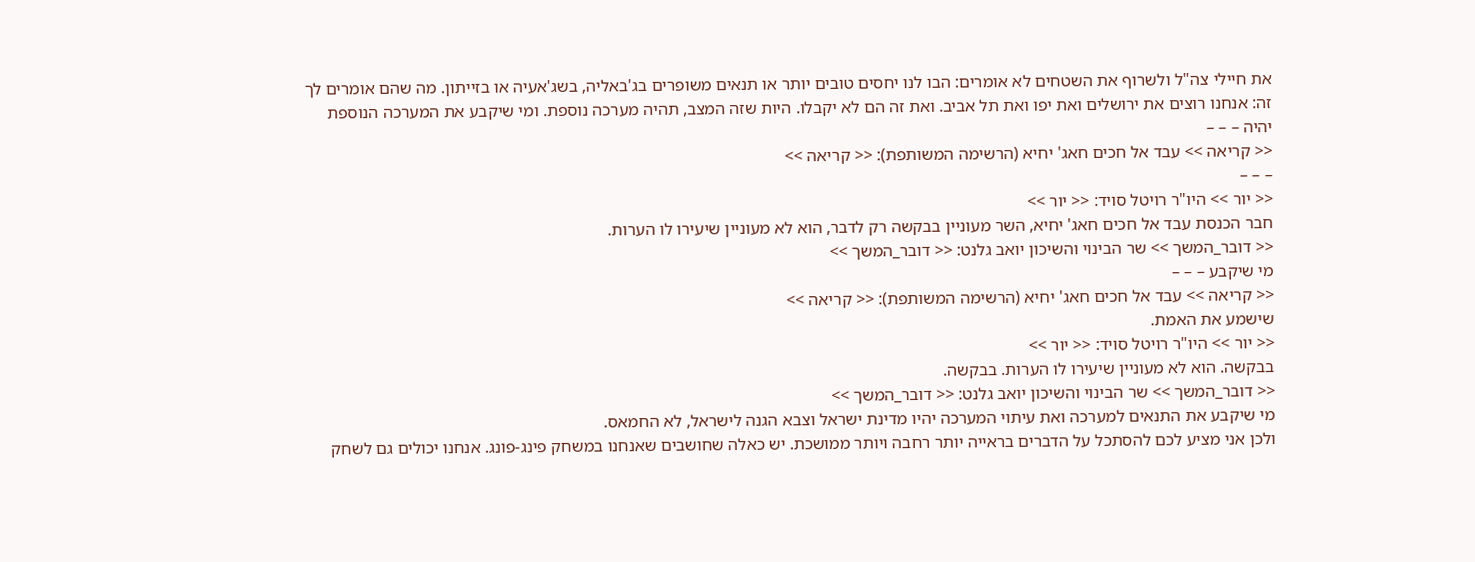את חיילי צה"ל ולשרוף את השטחים לא אומרים: הבו לנו יחסים טובים יותר או תנאים משופרים בג'באליה, בשג'אעיה או בזייתון. מה שהם אומרים לך זה: אנחנו רוצים את ירושלים ואת יפו ואת תל אביב. ואת זה הם לא יקבלו. היות שזה המצב, תהיה מערכה נוספת. ומי שיקבע את המערכה הנוספת יהיה – – –
<< קריאה >> עבד אל חכים חאג' יחיא (הרשימה המשותפת): << קריאה >>
– – –
<< יור >> היו"ר רויטל סויד: << יור >>
חבר הכנסת עבד אל חכים חאג' יחיא, השר מעוניין בבקשה רק לדבר, הוא לא מעוניין שיעירו לו הערות.
<< דובר_המשך >> שר הבינוי והשיכון יואב גלנט: << דובר_המשך >>
מי שיקבע – – –
<< קריאה >> עבד אל חכים חאג' יחיא (הרשימה המשותפת): << קריאה >>
שישמע את האמת.
<< יור >> היו"ר רויטל סויד: << יור >>
בבקשה. הוא לא מעוניין שיעירו לו הערות. בבקשה.
<< דובר_המשך >> שר הבינוי והשיכון יואב גלנט: << דובר_המשך >>
מי שיקבע את התנאים למערכה ואת עיתוי המערכה יהיו מדינת ישראל וצבא הגנה לישראל, לא החמאס.
ולכן אני מציע לכם להסתכל על הדברים בראייה יותר רחבה ויותר ממושכת. יש כאלה שחושבים שאנחנו במשחק פינג-פונג. אנחנו יכולים גם לשחק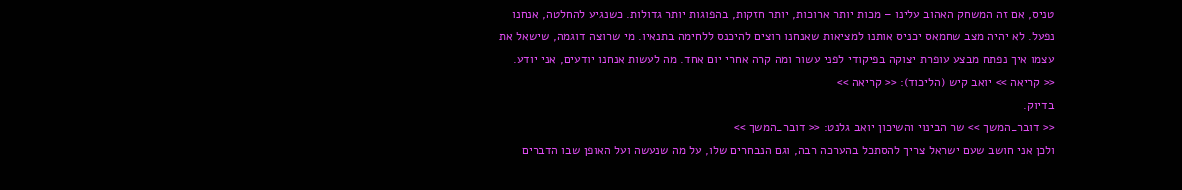טניס, אם זה המשחק האהוב עלינו – מכות יותר ארוכות, יותר חזקות, בהפוגות יותר גדולות. כשנגיע להחלטה, אנחנו נפעל. לא יהיה מצב שחמאס יכניס אותנו למציאות שאנחנו רוצים להיכנס ללחימה בתנאיו. מי שרוצה דוגמה, שישאל את עצמו איך נפתח מבצע עופרת יצוקה בפיקודי לפני עשור ומה קרה אחרי יום אחד. מה לעשות אנחנו יודעים, אני יודע.
<< קריאה >> יואב קיש (הליכוד): << קריאה >>
בדיוק.
<< דובר_המשך >> שר הבינוי והשיכון יואב גלנט: << דובר_המשך >>
ולכן אני חושב שעם ישראל צריך להסתכל בהערכה רבה, וגם הנבחרים שלו, על מה שנעשה ועל האופן שבו הדברים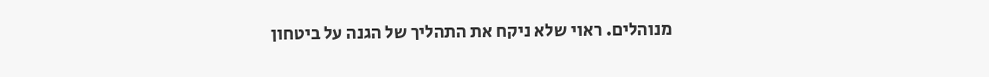מנוהלים. ראוי שלא ניקח את התהליך של הגנה על ביטחון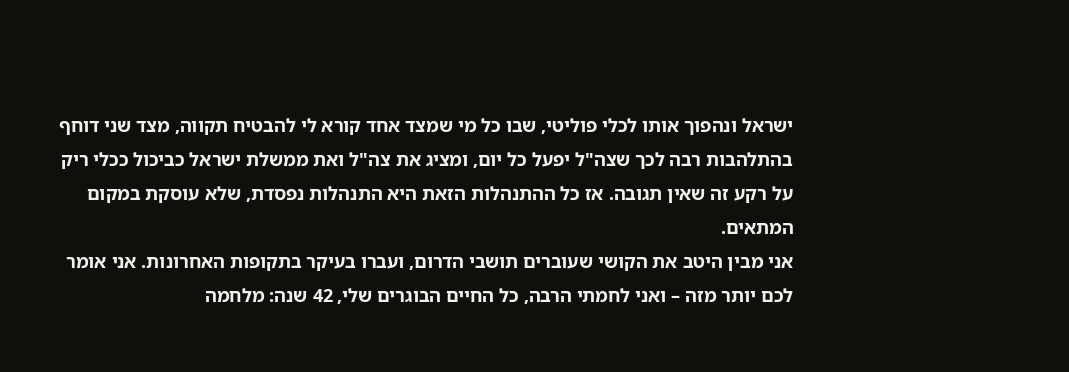ישראל ונהפוך אותו לכלי פוליטי, שבו כל מי שמצד אחד קורא לי להבטיח תקווה, מצד שני דוחף בהתלהבות רבה לכך שצה"ל יפעל כל יום, ומציג את צה"ל ואת ממשלת ישראל כביכול ככלי ריק על רקע זה שאין תגובה. אז כל ההתנהלות הזאת היא התנהלות נפסדת, שלא עוסקת במקום המתאים.
אני מבין היטב את הקושי שעוברים תושבי הדרום, ועברו בעיקר בתקופות האחרונות. אני אומר לכם יותר מזה – ואני לחמתי הרבה, כל החיים הבוגרים שלי, 42 שנה: מלחמה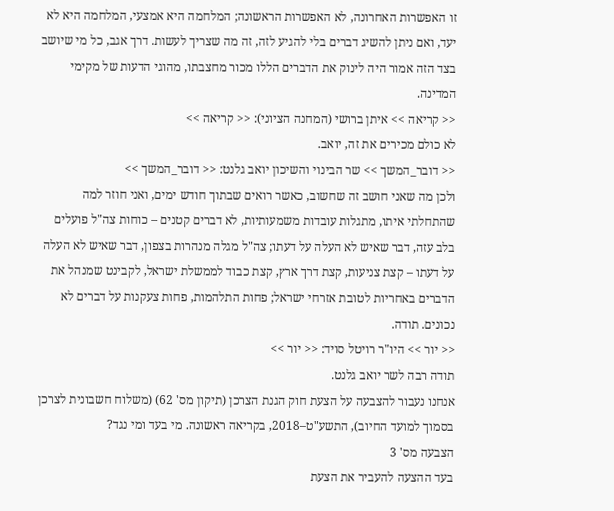זו האפשרות האחרונה, לא האפשרות הראשונה; המלחמה היא אמצעי, המלחמה היא לא יעד, ואם ניתן להשיג דברים בלי להגיע לזה, זה מה שצריך לעשות. דרך אגב, כל מי שיושב בצד הזה אמור היה לינוק את הדברים הללו מכור מחצבתו, מהוגי הדעות של מקימי המדינה.
<< קריאה >> איתן ברושי (המחנה הציוני): << קריאה >>
לא כולם מכירים את זה, יואב.
<< דובר_המשך >> שר הבינוי והשיכון יואב גלנט: << דובר_המשך >>
ולכן מה שאני חושב זה שחשוב, כאשר רואים שבתוך חודש ימים, ואני חוזר למה שהתחלתי איתו, מתגלות עובדות משמעותיות, לא דברים קטנים – כוחות צה"ל פועלים בלב עזה, דבר שאיש לא העלה על דעתו; צה"ל מגלה מנהרות בצפון, דבר שאיש לא העלה על דעתו – קצת צניעות, קצת דרך ארץ, קצת כבוד לממשלת ישראל, לקבינט שמנהל את הדברים באחריות לטובת אזרחי ישראל; פחות התלהמות, פחות צעקנות על דברים לא נכונים. תודה.
<< יור >> היו"ר רויטל סויד: << יור >>
תודה רבה לשר יואב גלנט.
אנחנו נעבור להצבעה על הצעת חוק הגנת הצרכן (תיקון מס' 62) (משלוח חשבונית לצרכן בסמוך למועד החיוב), התשע"ט–2018, בקריאה ראשונה. מי בעד ומי נגד?
הצבעה מס' 3
בעד ההצעה להעביר את הצעת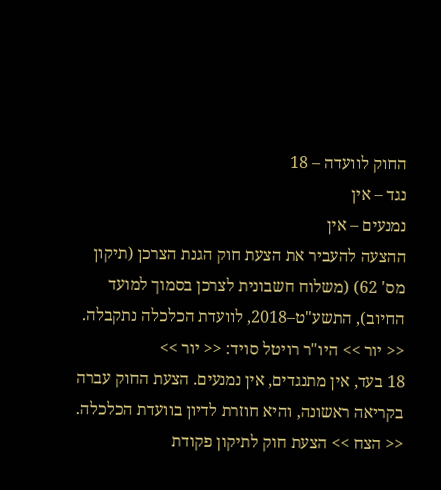החוק לוועדה – 18
נגד – אין
נמנעים – אין
ההצעה להעביר את הצעת חוק הגנת הצרכן (תיקון מס' 62) (משלוח חשבונית לצרכן בסמוך למועד החיוב), התשע"ט–2018, לוועדת הכלכלה נתקבלה.
<< יור >> היו"ר רויטל סויד: << יור >>
18 בעד, אין מתנגדים, אין נמנעים. הצעת החוק עברה בקריאה ראשונה, והיא חוזרת לדיון בוועדת הכלכלה.
<< הצח >> הצעת חוק לתיקון פקודת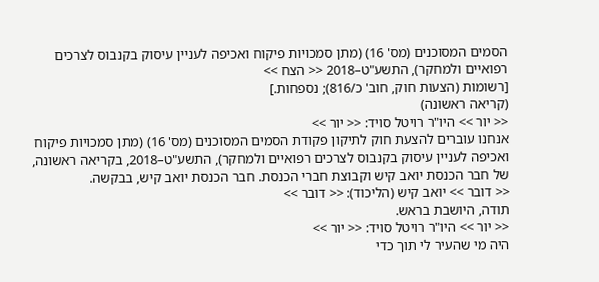הסמים המסוכנים (מס' 16) (מתן סמכויות פיקוח ואכיפה לעניין עיסוק בקנבוס לצרכים רפואיים ולמחקר), התשע"ט–2018 << הצח >>
[רשומות (הצעות חוק, חוב' כ/816); נספחות.]
(קריאה ראשונה)
<< יור >> היו"ר רויטל סויד: << יור >>
אנחנו עוברים להצעת חוק לתיקון פקודת הסמים המסוכנים (מס' 16) (מתן סמכויות פיקוח ואכיפה לעניין עיסוק בקנבוס לצרכים רפואיים ולמחקר), התשע"ט–2018, בקריאה ראשונה, של חבר הכנסת יואב קיש וקבוצת חברי הכנסת. חבר הכנסת יואב קיש, בבקשה.
<< דובר >> יואב קיש (הליכוד): << דובר >>
תודה, היושבת בראש.
<< יור >> היו"ר רויטל סויד: << יור >>
היה מי שהעיר לי תוך כדי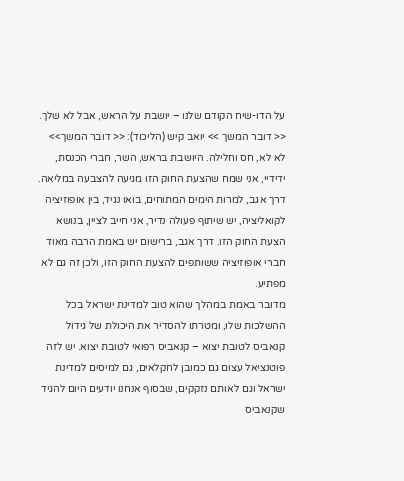על הדו-שיח הקודם שלנו – יושבת על הראש, אבל לא שלך.
<< דובר המשך >> יואב קיש (הליכוד): << דובר המשך>>
לא לא, חס וחלילה. היושבת בראש, השר, חברי הכנסת, ידידיי, אני שמח שהצעת החוק הזו מגיעה להצבעה במליאה. דרך אגב, למרות הימים המתוחים, בואו נגיד, בין אופוזיציה לקואליציה, יש שיתוף פעולה נדיר, אני חייב לציין, בנושא הצעת החוק הזו. דרך אגב, ברישום יש באמת הרבה מאוד חברי אופוזיציה ששותפים להצעת החוק הזו, ולכן זה גם לא מפתיע.
מדובר באמת במהלך שהוא טוב למדינת ישראל בכל ההשלכות שלו, ומטרתו להסדיר את היכולת של גידול קנאביס לטובת יצוא – קנאביס רפואי לטובת יצוא. יש לזה פוטנציאל עצום גם כמובן לחקלאים, גם למיסים למדינת ישראל וגם לאותם נזקקים, שבסוף אנחנו יודעים היום להגיד שקנאביס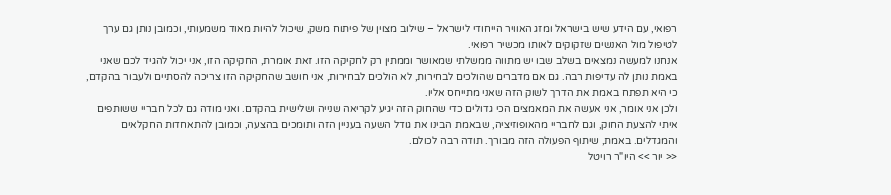רפואי, עם הידע שיש בישראל ומזג האוויר הייחודי לישראל – שילוב מצוין של פיתוח משק, שיכול להיות מאוד משמעותי, וכמובן נותן גם ערך לטיפול מול האנשים שזקוקים לאותו מכשיר רפואי.
אנחנו למעשה נמצאים בשלב שבו יש מתווה ממשלתי שמאושר וממתין רק לחקיקה הזו. זאת אומרת, החקיקה הזו, אני יכול להגיד לכם שאני באמת נותן לה עדיפות רבה. גם אם מדברים שהולכים לבחירות, לא הולכים לבחירות, אני חושב שהחקיקה הזו צריכה להסתיים ולעבור בהקדם, כי היא תפתח באמת את הדרך לשוק הזה שאני מתייחס אליו.
ולכן אני אומר, אני אעשה את המאמצים הכי גדולים כדי שהחוק הזה יגיע לקריאה שנייה ושלישית בהקדם. ואני מודה גם לכל חבריי ששותפים איתי להצעת החוק, וגם לחבריי מהאופוזיציה, שבאמת הבינו את גודל השעה בעניין הזה ותומכים בהצעה, וכמובן להתאחדות החקלאים והמגדלים. באמת, שיתוף הפעולה הזה מבורך. תודה רבה לכולם.
<< יור >> היו"ר רויטל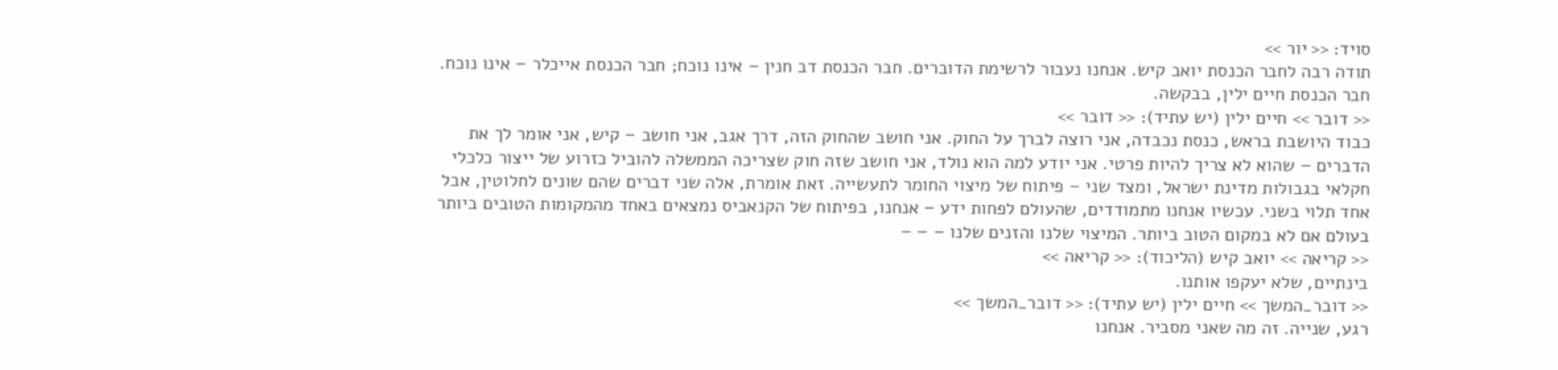סויד: << יור >>
תודה רבה לחבר הכנסת יואב קיש. אנחנו נעבור לרשימת הדוברים. חבר הכנסת דב חנין – אינו נוכח; חבר הכנסת אייכלר – אינו נוכח. חבר הכנסת חיים ילין, בבקשה.
<< דובר >> חיים ילין (יש עתיד): << דובר >>
כבוד היושבת בראש, כנסת נכבדה, אני רוצה לברך על החוק. אני חושב שהחוק הזה, דרך אגב, אני חושב – קיש, אני אומר לך את הדברים – שהוא לא צריך להיות פרטי. אני יודע למה הוא נולד, אני חושב שזה חוק שצריכה הממשלה להוביל כזרוע של ייצור כלכלי חקלאי בגבולות מדינת ישראל, ומצד שני – פיתוח של מיצוי החומר לתעשייה. זאת אומרת, אלה שני דברים שהם שונים לחלוטין, אבל אחד תלוי בשני. עכשיו אנחנו מתמודדים, שהעולם לפחות ידע – אנחנו, בפיתוח של הקנאביס נמצאים באחד מהמקומות הטובים ביותר בעולם אם לא במקום הטוב ביותר. המיצוי שלנו והזנים שלנו – – –
<< קריאה >> יואב קיש (הליכוד): << קריאה >>
בינתיים, שלא יעקפו אותנו.
<< דובר_המשך >> חיים ילין (יש עתיד): << דובר_המשך >>
רגע, שנייה. זה מה שאני מסביר. אנחנו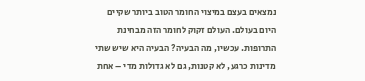נמצאים בעצם במיצוי החומר הטוב ביותר שקיים היום בעולם. העולם זקוק לחומר הזה מבחינת התרופות. עכשיו, מה הבעיה? הבעיה היא שיש שתי מדינות כרגע, לא קטנות, גם לא גדולות מדי – אחת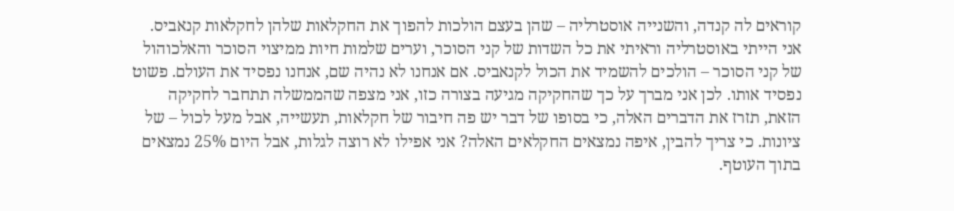קוראים לה קנדה, והשנייה אוסטרליה – שהן בעצם הולכות להפוך את החקלאות שלהן לחקלאות קנאביס. אני הייתי באוסטרליה וראיתי את כל השדות של קני הסוכר, וערים שלמות חיות ממיצוי הסוכר והאלכוהול של קני הסוכר – הולכים להשמיד את הכול לקנאביס. אם אנחנו לא נהיה שם, אנחנו נפסיד את העולם. פשוט נפסיד אותו. לכן אני מברך על כך שהחקיקה מגיעה בצורה כזו, אני מצפה שהממשלה תתחבר לחקיקה הזאת, תזרז את הדברים האלה, כי בסופו של דבר יש פה חיבור של חקלאות, תעשייה, אבל מעל לכול – של ציונות. כי צריך להבין, איפה נמצאים החקלאים האלה? אני אפילו לא רוצה לגלות, אבל היום 25% נמצאים בתוך העוטף.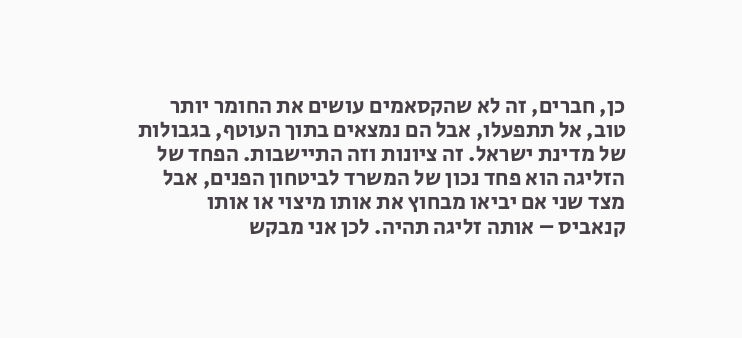כן, חברים, זה לא שהקסאמים עושים את החומר יותר טוב, אל תתפעלו, אבל הם נמצאים בתוך העוטף, בגבולות של מדינת ישראל. זה ציונות וזה התיישבות. הפחד של הזליגה הוא פחד נכון של המשרד לביטחון הפנים, אבל מצד שני אם יביאו מבחוץ את אותו מיצוי או אותו קנאביס – אותה זליגה תהיה. לכן אני מבקש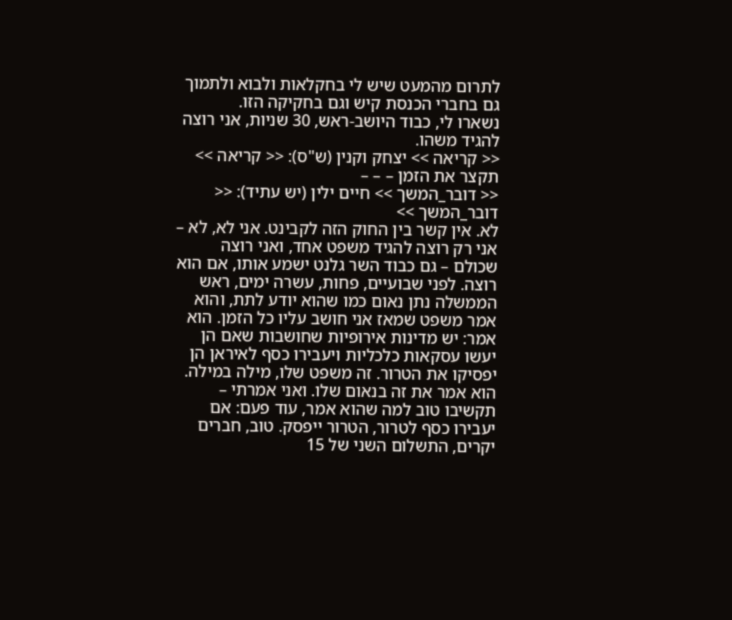לתרום מהמעט שיש לי בחקלאות ולבוא ולתמוך גם בחברי הכנסת קיש וגם בחקיקה הזו.
נשארו לי, כבוד היושב-ראש, 30 שניות, אני רוצה להגיד משהו.
<< קריאה >> יצחק וקנין (ש"ס): << קריאה >>
תקצר את הזמן – – –
<< דובר_המשך >> חיים ילין (יש עתיד): << דובר_המשך >>
לא. אין קשר בין החוק הזה לקבינט. אני לא, לא – אני רק רוצה להגיד משפט אחד, ואני רוצה שכולם – גם כבוד השר גלנט ישמע אותו, אם הוא רוצה. לפני שבועיים, פחות, עשרה ימים, ראש הממשלה נתן נאום כמו שהוא יודע לתת, והוא אמר משפט שמאז אני חושב עליו כל הזמן. הוא אמר: יש מדינות אירופיות שחושבות שאם הן יעשו עסקאות כלכליות ויעבירו כסף לאיראן הן יפסיקו את הטרור. זה משפט שלו, מילה במילה. הוא אמר את זה בנאום שלו. ואני אמרתי – תקשיבו טוב למה שהוא אמר, עוד פעם: אם יעבירו כסף לטרור, הטרור ייפסק. טוב, חברים יקרים, התשלום השני של 15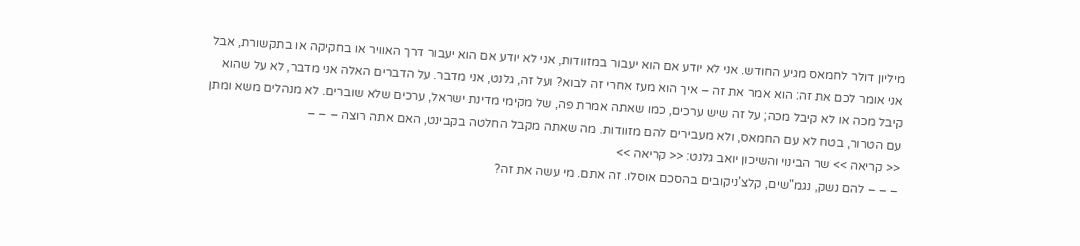מיליון דולר לחמאס מגיע החודש. אני לא יודע אם הוא יעבור במזוודות, אני לא יודע אם הוא יעבור דרך האוויר או בחקיקה או בתקשורת, אבל אני אומר לכם את זה: הוא אמר את זה – איך הוא מעז אחרי זה לבוא? ועל זה, גלנט, אני מדבר. על הדברים האלה אני מדבר, לא על שהוא קיבל מכה או לא קיבל מכה; על זה שיש ערכים, כמו שאתה אמרת פה, של מקימי מדינת ישראל, ערכים שלא שוברים. לא מנהלים משא ומתן עם הטרור, בטח לא עם החמאס, ולא מעבירים להם מזוודות. מה שאתה מקבל החלטה בקבינט, האם אתה רוצה – – –
<< קריאה >> שר הבינוי והשיכון יואב גלנט: << קריאה >>
– – – להם נשק, נגמ"שים, קלצ'ניקובים בהסכם אוסלו. זה אתם. מי עשה את זה?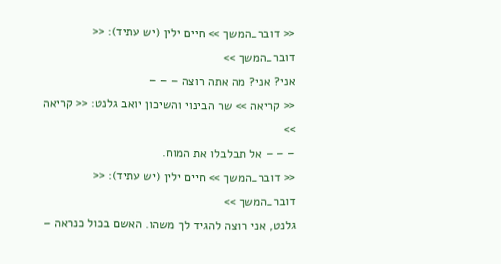<< דובר_המשך >> חיים ילין (יש עתיד): << דובר_המשך >>
אני? אני? מה אתה רוצה – – –
<< קריאה >> שר הבינוי והשיכון יואב גלנט: << קריאה >>
– – – אל תבלבלו את המוח.
<< דובר_המשך >> חיים ילין (יש עתיד): << דובר_המשך >>
גלנט, אני רוצה להגיד לך משהו. האשם בכול כנראה –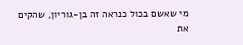מי שאשם בכול כנראה זה בן-גוריון, שהקים את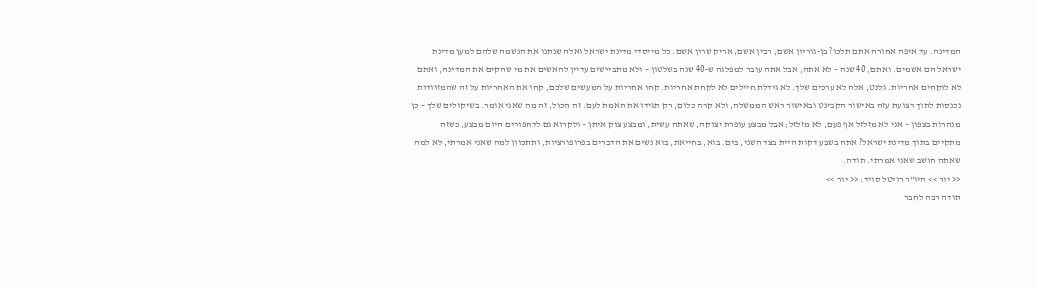המדינה. עד איפה אחורה אתם תלכו? בן-גוריון אשם, רבין אשם, אריק שרון אשם. כל מייסדי מדינת ישראל ואלה שנתנו את הנשמה שלהם למען מדינת ישראל הם אשמים. ואתם, 40 שנה – לא אתה, אבל אתה עובר למפלגה ש-40 שנה בשלטון – ולא מתביישים עדיין להאשים את מי שהקים את המדינה, ואתם לא לוקחים אחריות. גלנט, אלה לא ערכים שלך. לא גידלת חיילים לא לקחת אחריות. קחו אחריות על המעשים שלכם, קחו את האחריות על זה שהמזוודות נכנסות לתוך רצועת עזה באישור הקבינט ובאישור ראש הממשלה, ולא קרה כלום, רק תגידו את האמת לעם. זה הכול, זה מה שאני אומר. בשיקולים שלך – כן מנהרות בצפון – אני לא מזלזל אף פעם, לא מזלזל; אבל מבצע עופרת יצוקה, שאתה עשית, ומבצע צוק איתן – ולקרוא גם לדחפורים היום מבצע, כשזה מתקיים בתוך מדינת ישראל? אתה בשבע דקות היית בצד השני, בים. בוא, בחייאת, בוא נשים את הדברים בפרופורציות, ותתכוון למה שאני אמרתי, לא למה שאתה חושב שאני אמרתי. תודה.
<< יור >> היו"ר רויטל סויד: << יור >>
תודה רבה לחבר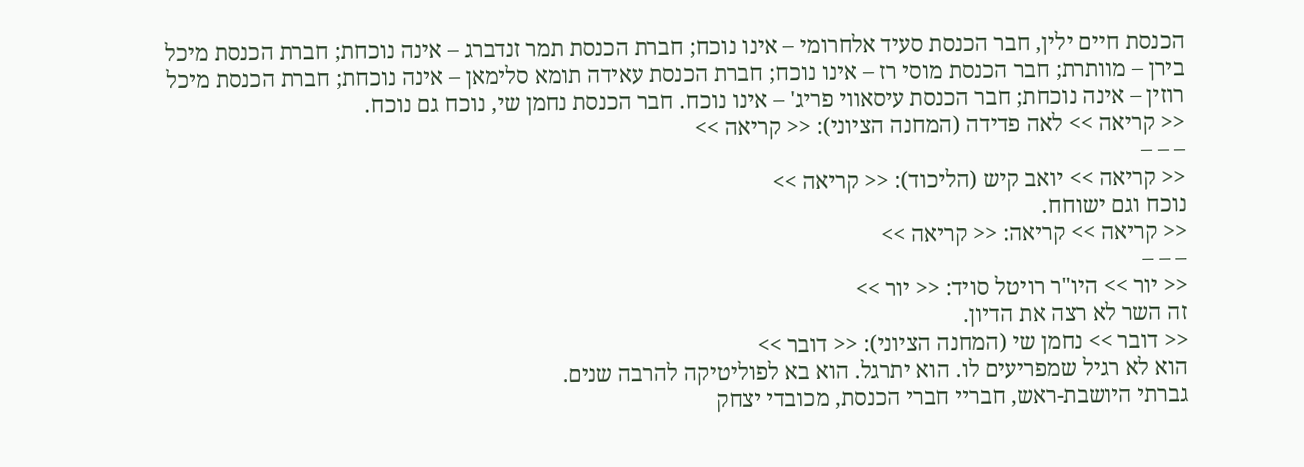הכנסת חיים ילין, חבר הכנסת סעיד אלחרומי – אינו נוכח; חברת הכנסת תמר זנדברג – אינה נוכחת; חברת הכנסת מיכל בירן – מוותרת; חבר הכנסת מוסי רז – אינו נוכח; חברת הכנסת עאידה תומא סלימאן – אינה נוכחת; חברת הכנסת מיכל רוזין – אינה נוכחת; חבר הכנסת עיסאווי פריג' – אינו נוכח. חבר הכנסת נחמן שי, נוכח גם נוכח.
<< קריאה >> לאה פדידה (המחנה הציוני): << קריאה >>
– – –
<< קריאה >> יואב קיש (הליכוד): << קריאה >>
נוכח וגם ישוחח.
<< קריאה >> קריאה: << קריאה >>
– – –
<< יור >> היו"ר רויטל סויד: << יור >>
זה השר לא רצה את הדיון.
<< דובר >> נחמן שי (המחנה הציוני): << דובר >>
הוא לא רגיל שמפריעים לו. הוא יתרגל. הוא בא לפוליטיקה להרבה שנים.
גברתי היושבת-ראש, חבריי חברי הכנסת, מכובדי יצחק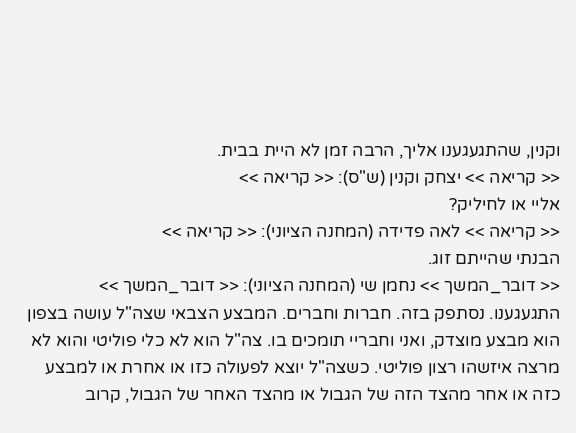וקנין, שהתגעגענו אליך, הרבה זמן לא היית בבית.
<< קריאה >> יצחק וקנין (ש"ס): << קריאה >>
אליי או לחיליק?
<< קריאה >> לאה פדידה (המחנה הציוני): << קריאה >>
הבנתי שהייתם זוג.
<< דובר_המשך >> נחמן שי (המחנה הציוני): << דובר_המשך >>
התגעגענו. נסתפק בזה. חברות וחברים. המבצע הצבאי שצה"ל עושה בצפון הוא מבצע מוצדק, ואני וחבריי תומכים בו. צה"ל הוא לא כלי פוליטי והוא לא מרצה איזשהו רצון פוליטי. כשצה"ל יוצא לפעולה כזו או אחרת או למבצע כזה או אחר מהצד הזה של הגבול או מהצד האחר של הגבול, קרוב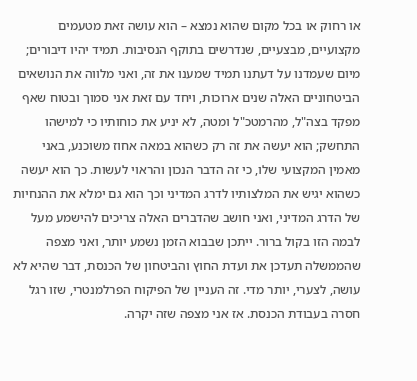או רחוק או בכל מקום שהוא נמצא – הוא עושה זאת מטעמים מקצועיים, מבצעיים, שנדרשים בתוקף הנסיבות. תמיד יהיו דיבורים; מיום שעמדנו על דעתנו תמיד שמענו את זה, ואני מלווה את הנושאים הביטחוניים האלה שנים ארוכות, ויחד עם זאת אני סמוך ובטוח שאף מפקד בצה"ל, מהרמטכ"ל ומטה, לא יניע את כוחותיו כי למישהו התחשק; הוא יעשה את זה רק כשהוא במאה אחוז משוכנע, באני מאמין המקצועי שלו, כי זה הדבר הנכון והראוי לעשות. כך הוא יעשה כשהוא יגיש את המלצותיו לדרג המדיני וכך הוא גם ימלא את ההנחיות של הדרג המדיני, ואני חושב שהדברים האלה צריכים להישמע מעל לבמה הזו בקול ברור. ייתכן שבבוא הזמן נשמע יותר, ואני מצפה שהממשלה תעדכן את ועדת החוץ והביטחון של הכנסת, דבר שהיא לא עושה, לצערי, יותר מדי. זה העניין של הפיקוח הפרלמנטרי, שזו רגל חסרה בעבודת הכנסת. אז אני מצפה שזה יקרה.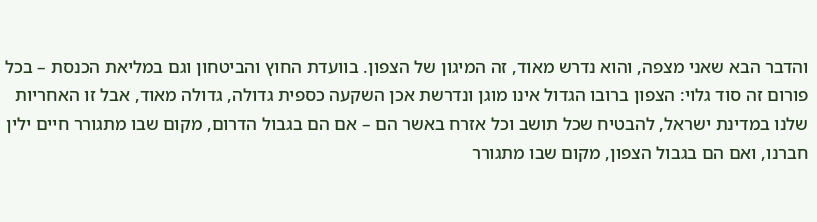והדבר הבא שאני מצפה, והוא נדרש מאוד, זה המיגון של הצפון. בוועדת החוץ והביטחון וגם במליאת הכנסת – בכל פורום זה סוד גלוי: הצפון ברובו הגדול אינו מוגן ונדרשת אכן השקעה כספית גדולה, גדולה מאוד, אבל זו האחריות שלנו במדינת ישראל, להבטיח שכל תושב וכל אזרח באשר הם – אם הם בגבול הדרום, מקום שבו מתגורר חיים ילין חברנו, ואם הם בגבול הצפון, מקום שבו מתגורר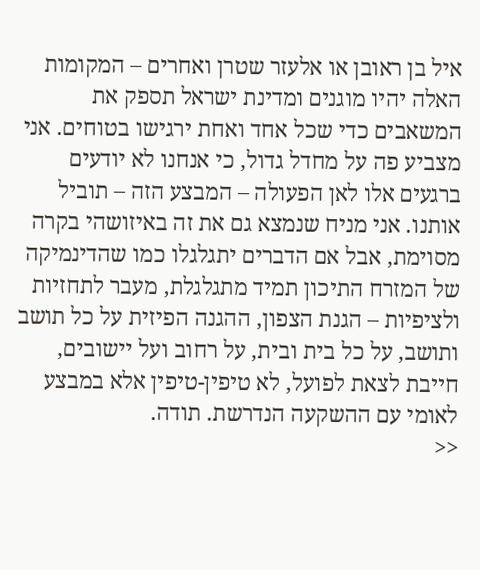איל בן ראובן או אלעזר שטרן ואחרים – המקומות האלה יהיו מוגנים ומדינת ישראל תספק את המשאבים כדי שכל אחד ואחת ירגישו בטוחים. אני מצביע פה על מחדל גדול, כי אנחנו לא יודעים ברגעים אלו לאן הפעולה – המבצע הזה – תוביל אותנו. אני מניח שנמצא גם את זה באיזושהי בקרה מסוימת, אבל אם הדברים יתגלגלו כמו שהדינמיקה של המזרח התיכון תמיד מתגלגלת, מעבר לתחזיות ולציפיות – הגנת הצפון, ההגנה הפיזית על כל תושב ותושב, על כל בית ובית, על רחוב ועל יישובים, חייבת לצאת לפועל, לא טיפין-טיפין אלא במבצע לאומי עם ההשקעה הנדרשת. תודה.
<<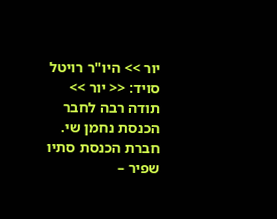יור >> היו"ר רויטל סויד: << יור >>
תודה רבה לחבר הכנסת נחמן שי. חברת הכנסת סתיו שפיר –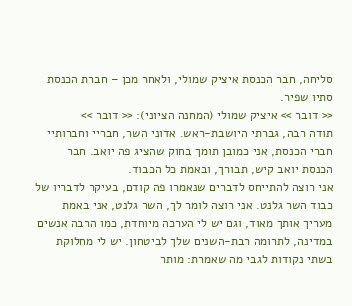סליחה, חבר הכנסת איציק שמולי, ולאחר מכן – חברת הכנסת סתיו שפיר.
<< דובר >> איציק שמולי (המחנה הציוני): << דובר >>
תודה רבה, גברתי היושבת-ראש. אדוני השר, חבריי וחברותיי חברי הכנסת, אני כמובן תומך בחוק שהציג פה יואב. חבר הכנסת יואב קיש, תבורך, ובאמת כל הכבוד.
אני רוצה להתייחס לדברים שנאמרו פה קודם, בעיקר לדבריו של כבוד השר גלנט. אני רוצה לומר לך, השר גלנט, אני באמת מעריך אותך מאוד, וגם יש לי הערכה מיוחדת, כמו הרבה אנשים במדינה, לתרומה רבת-השנים שלך לביטחון. יש לי מחלוקת בשתי נקודות לגבי מה שאמרת: מותר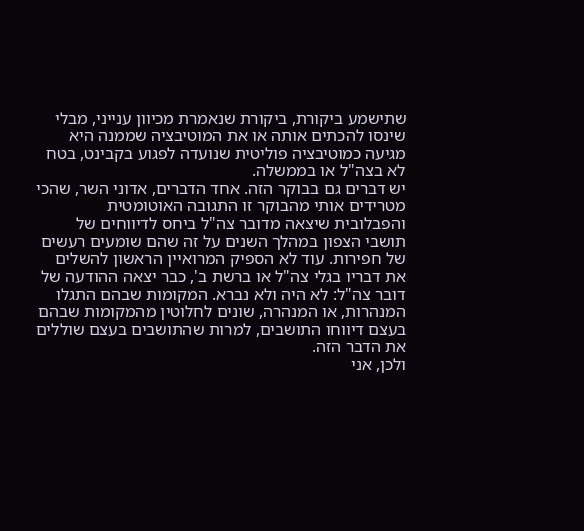שתישמע ביקורת, ביקורת שנאמרת מכיוון ענייני, מבלי שינסו להכתים אותה או את המוטיבציה שממנה היא מגיעה כמוטיבציה פוליטית שנועדה לפגוע בקבינט, בטח לא בצה"ל או בממשלה.
יש דברים גם בבוקר הזה. אחד הדברים, אדוני השר, שהכי מטרידים אותי מהבוקר זו התגובה האוטומטית והפבלובית שיצאה מדובר צה"ל ביחס לדיווחים של תושבי הצפון במהלך השנים על זה שהם שומעים רעשים של חפירות. עוד לא הספיק המרואיין הראשון להשלים את דבריו בגלי צה"ל או ברשת ב', כבר יצאה ההודעה של דובר צה"ל: לא היה ולא נברא. המקומות שבהם התגלו המנהרות, או המנהרה, שונים לחלוטין מהמקומות שבהם בעצם דיווחו התושבים, למרות שהתושבים בעצם שוללים את הדבר הזה.
ולכן, אני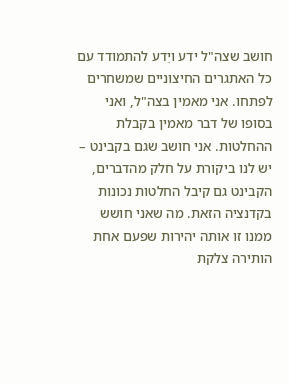חושב שצה"ל ידע ויֵדע להתמודד עם כל האתגרים החיצוניים שמשחרים לפתחו. אני מאמין בצה"ל, ואני בסופו של דבר מאמין בקבלת ההחלטות. אני חושב שגם בקבינט – יש לנו ביקורת על חלק מהדברים, הקבינט גם קיבל החלטות נכונות בקדנציה הזאת. מה שאני חושש ממנו זו אותה יהירות שפעם אחת הותירה צלקת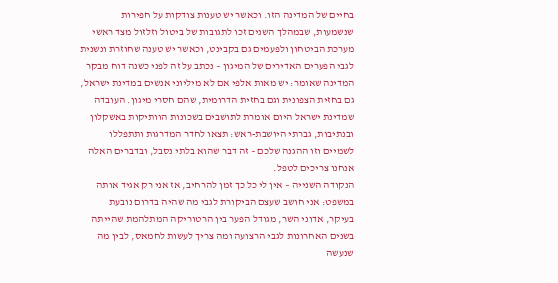בחיים של המדינה הזו. וכאשר יש טענות צודקות על חפירות שנשמעות, שבמהלך השנים זכו לתגובות של ביטול וזלזול מצד ראשי מערכת הביטחון ולפעמים גם בקבינט, וכאשר יש טענה שחוזרת ונשנית לגבי הפערים האדירים של המיגון – נכתב על זה לפני כשנה דוח מבקר המדינה שאומר: יש מאות אלפי אם לא מיליוני אנשים במדינת ישראל, גם בחזית הצפונית וגם בחזית הדרומית, שהם חסרי מיגון. העובדה שמדינת ישראל היום אומרת לתושבים בשכונות הוותיקות באשקלון ובנתיבות, גברתי היושבת-ראש: תצאו לחדר המדרגות ותתפללו לשמיים וזו ההגנה שלכם – זה דבר שהוא בלתי נסבל, ובדברים האלה אנחנו צריכים לטפל.
הנקודה השנייה – אין לי כל כך זמן להרחיב, אז אני רק אגיד אותה במשפט: אני חושב שעצם הביקורת לגבי מה שהיה בדרום נובעת בעיקר, אדוני השר, מגודל הפער בין הרטוריקה המתלהמת שהייתה בשנים האחרונות לגבי הרצועה ומה צריך לעשות לחמאס, לבין מה שנעשה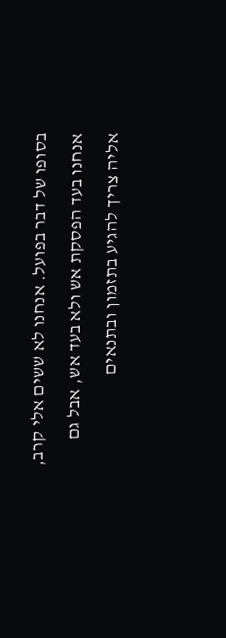בסופו של דבר בפועל. אנחנו לא ששים אלי קרב, אנחנו בעד הפסקת אש ולא בעד אש, אבל גם אליה צריך להגיע בתזמון ובתנאים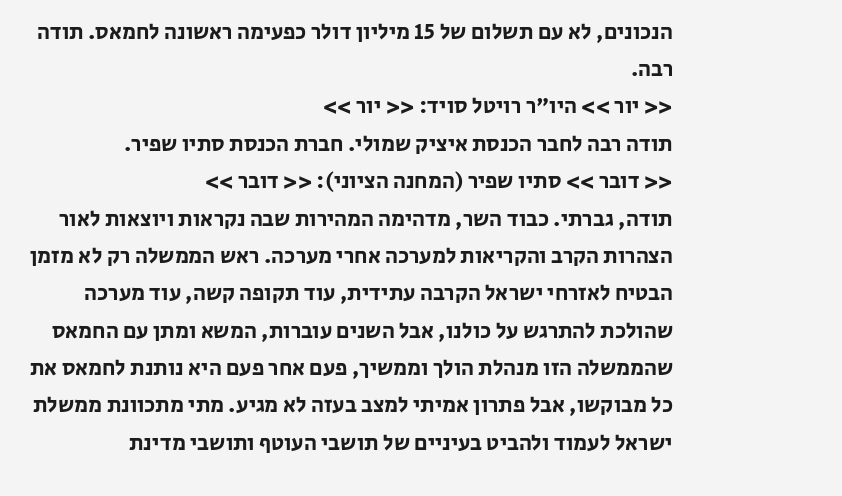הנכונים, לא עם תשלום של 15 מיליון דולר כפעימה ראשונה לחמאס. תודה רבה.
<< יור >> היו"ר רויטל סויד: << יור >>
תודה רבה לחבר הכנסת איציק שמולי. חברת הכנסת סתיו שפיר.
<< דובר >> סתיו שפיר (המחנה הציוני): << דובר >>
תודה, גברתי. כבוד השר, מדהימה המהירות שבה נקראות ויוצאות לאור הצהרות הקרב והקריאות למערכה אחרי מערכה. ראש הממשלה רק לא מזמן הבטיח לאזרחי ישראל הקרבה עתידית, עוד תקופה קשה, עוד מערכה שהולכת להתרגש על כולנו, אבל השנים עוברות, המשא ומתן עם החמאס שהממשלה הזו מנהלת הולך וממשיך, פעם אחר פעם היא נותנת לחמאס את כל מבוקשו, אבל פתרון אמיתי למצב בעזה לא מגיע. מתי מתכוונת ממשלת ישראל לעמוד ולהביט בעיניים של תושבי העוטף ותושבי מדינת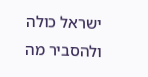ישראל כולה ולהסביר מה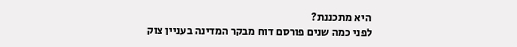היא מתכננת?
לפני כמה שנים פורסם דוח מבקר המדינה בעניין צוק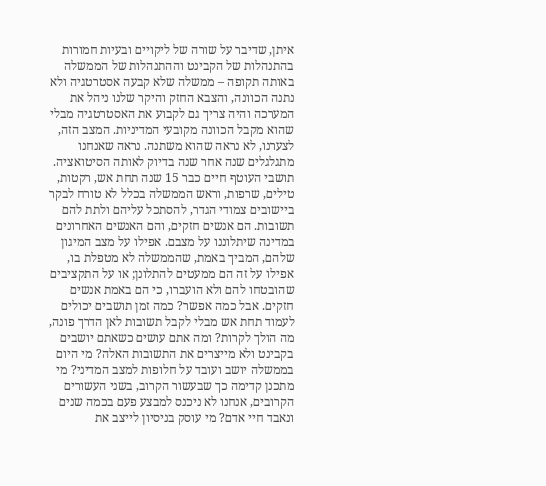איתן, שדיבר על שורה של ליקויים ובעיות חמורות בהתנהלות של הקבינט וההתנהלות של הממשלה באותה תקופה – ממשלה שלא קבעה אסטרטגיה ולא נתנה הכוונה, והצבא החזק והיקר שלנו ניהל את המערכה והיה צריך גם לקבוע את האסטרטגיה מבלי שהוא מקבל הכוונה מקובעי המדיניות. המצב הזה, לצערנו, לא נראה שהוא משתנה. נראה שאנחנו מתגלגלים שנה אחר שנה בדיוק לאותה הסיטואציה.
תושבי העוטף חיים כבר 15 שנה תחת אש, רקטות, טילים, שרפות, וראש הממשלה בכלל לא טורח לבקר ביישובים צמודי הגדר, להסתכל עליהם ולתת להם תשובות. הם אנשים חזקים, והם האנשים האחרונים במדינה שיתלוננו על מצבם. אפילו על מצב המיגון שלהם, המביך באמת, שהממשלה לא מטפלת בו, אפילו על זה הם ממעטים להתלונן; או על התקציבים שהובטחו להם ולא הועברו, כי הם באמת אנשים חזקים. אבל כמה אפשר? כמה זמן תושבים יכולים לעמוד תחת אש מבלי לקבל תשובות לאן הדרך פונה, מה הולך לקרות? ומה אתם עושים כשאתם יושבים בקבינט ולא מייצרים את התשובות האלה? מי היום בממשלה יושב ועובד על חלופות למצב המדיני? מי מתכנן קדימה כך שבעשור הקרוב, בשני העשורים הקרובים, אנחנו לא ניכנס למבצע פעם בכמה שנים ונאבד חיי אדם? מי עוסק בניסיון לייצב את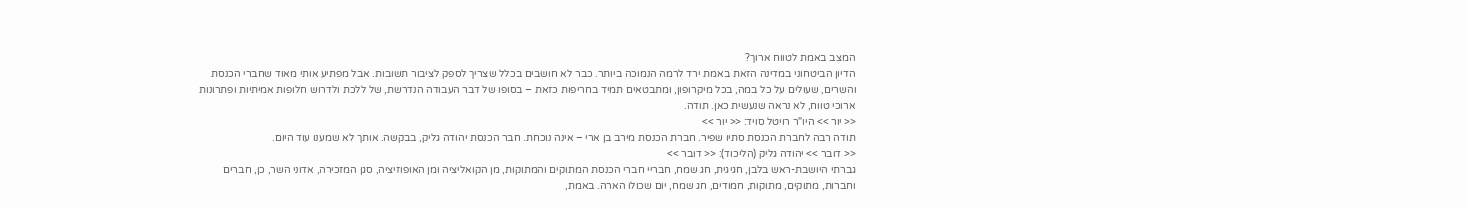המצב באמת לטווח ארוך?
הדיון הביטחוני במדינה הזאת באמת ירד לרמה הנמוכה ביותר. כבר לא חושבים בכלל שצריך לספק לציבור תשובות. אבל מפתיע אותי מאוד שחברי הכנסת והשרים, שעולים על כל במה, בכל מיקרופון, ומתבטאים תמיד בחריפות כזאת – בסופו של דבר העבודה הנדרשת, של ללכת ולדרוש חלופות אמיתיות ופתרונות ארוכי טווח, לא נראה שנעשית כאן. תודה.
<< יור >> היו"ר רויטל סויד: << יור >>
תודה רבה לחברת הכנסת סתיו שפיר. חברת הכנסת מירב בן ארי – אינה נוכחת. חבר הכנסת יהודה גליק, בבקשה. אותך לא שמענו עוד היום.
<< דובר >> יהודה גליק (הליכוד): << דובר >>
גברתי היושבת-ראש בלבן, חגיגית, חג שמח, חבריי חברי הכנסת המתוקים והמתוקות, מן הקואליציה ומן האופוזיציה, סגן המזכירה, אדוני השר, כן, חברים וחברות, מתוקים, מתוקות, חמודים, חג שמח, יום שכולו הארה. באמת,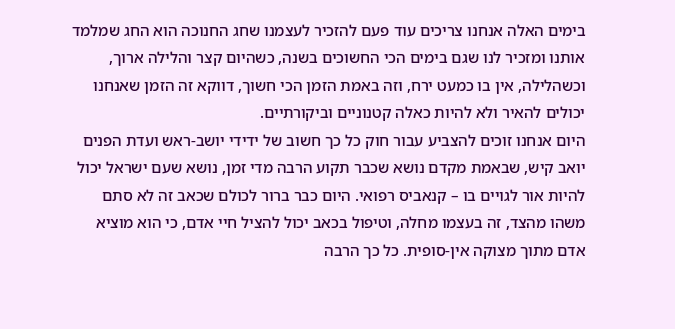בימים האלה אנחנו צריכים עוד פעם להזכיר לעצמנו שחג החנוכה הוא החג שמלמד אותנו ומזכיר לנו שגם בימים הכי החשוכים בשנה, כשהיום קצר והלילה ארוך, וכשהלילה, אין בו כמעט ירח, וזה באמת הזמן הכי חשוך, דווקא זה הזמן שאנחנו יכולים להאיר ולא להיות כאלה קטנוניים וביקורתיים.
היום אנחנו זוכים להצביע עבור חוק כל כך חשוב של ידידי יושב-ראש ועדת הפנים יואב קיש, שבאמת מקדם נושא שכבר תקוע הרבה מדי זמן, נושא שעם ישראל יכול להיות אור לגויים בו – קנאביס רפואי. היום כבר ברור לכולם שכאב זה לא סתם משהו מהצד, זה בעצמו מחלה, וטיפול בכאב יכול להציל חיי אדם, כי הוא מוציא אדם מתוך מצוקה אין-סופית. כל כך הרבה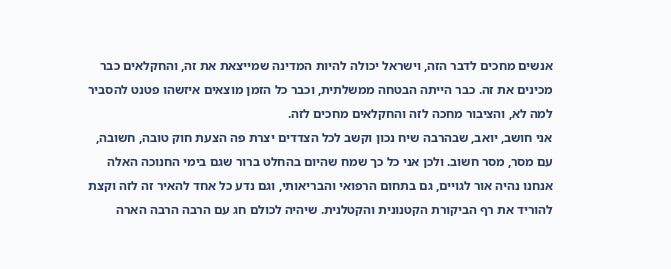אנשים מחכים לדבר הזה, וישראל יכולה להיות המדינה שמייצאת את זה, והחקלאים כבר מכינים את זה. כבר הייתה הבטחה ממשלתית, וכבר כל הזמן מוצאים איזשהו פטנט להסביר למה לא, והציבור מחכה לזה והחקלאים מחכים לזה.
אני חושב, יואב, שבהרבה שיח נכון וקשב לכל הצדדים יצרת פה הצעת חוק טובה, חשובה, עם מסר, מסר חשוב. ולכן אני כל כך שמח שהיום בהחלט ברור שגם בימי החנוכה האלה אנחנו נהיה אור לגויים, גם בתחום הרפואי והבריאותי, וגם נדע כל אחד להאיר זה לזה וקצת להוריד את רף הביקורת הקטנונית והקטלנית. שיהיה לכולם חג עם הרבה הרבה הארה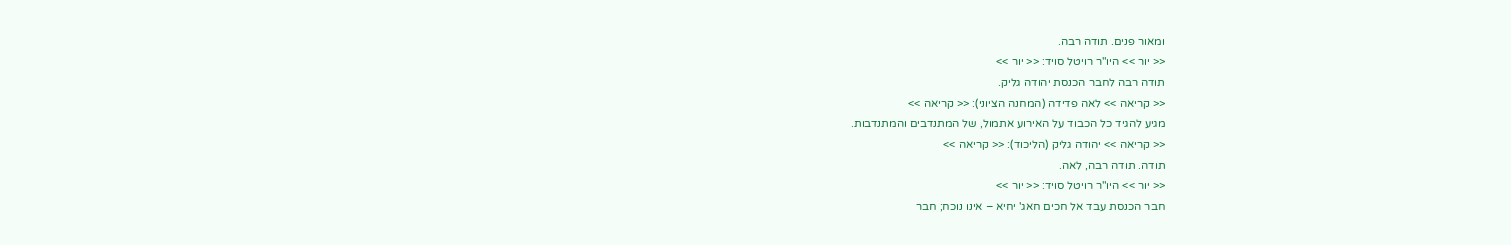ומאור פנים. תודה רבה.
<< יור >> היו"ר רויטל סויד: << יור >>
תודה רבה לחבר הכנסת יהודה גליק.
<< קריאה >> לאה פדידה (המחנה הציוני): << קריאה >>
מגיע להגיד כל הכבוד על האירוע אתמול, של המתנדבים והמתנדבות.
<< קריאה >> יהודה גליק (הליכוד): << קריאה >>
תודה. תודה רבה, לאה.
<< יור >> היו"ר רויטל סויד: << יור >>
חבר הכנסת עבד אל חכים חאג' יחיא – אינו נוכח; חבר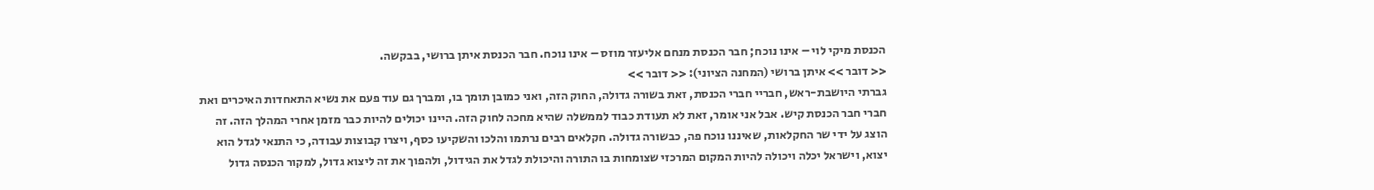הכנסת מיקי לוי – אינו נוכח; חבר הכנסת מנחם אליעזר מוזס – אינו נוכח. חבר הכנסת איתן ברושי, בבקשה.
<< דובר >> איתן ברושי (המחנה הציוני): << דובר >>
גברתי היושבת-ראש, חבריי חברי הכנסת, זאת בשורה גדולה, החוק הזה, ואני כמובן תומך בו, ומברך גם עוד פעם את נשיא התאחדות האיכרים ואת חברי חבר הכנסת קיש. אבל אני אומר, זאת לא תעודת כבוד לממשלה שהיא מחכה לחוק הזה. היינו יכולים להיות כבר מזמן אחרי המהלך הזה. זה הוצג על ידי שר החקלאות, שאיננו נוכח פה, כבשורה גדולה. חקלאים רבים נרתמו והלכו והשקיעו כסף, ויצרו קבוצות עבודה, כי התנאי לגדל הוא יצוא, וישראל יכלה ויכולה להיות המקום המרכזי שצומחות בו התורה והיכולת לגדל את הגידול, ולהפוך את זה ליצוא גדול, למקור הכנסה גדול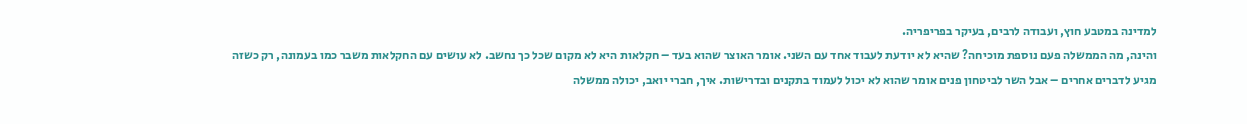למדינה במטבע חוץ, ועבודה לרבים, בעיקר בפריפריה.
והינה, מה הממשלה פעם נוספת מוכיחה? שהיא לא יודעת לעבוד אחד עם השני. אומר האוצר שהוא בעד – חקלאות היא לא מקום שכל כך נחשב. לא עושים עם החקלאות משבר כמו בעמונה, רק כשזה מגיע לדברים אחרים – אבל השר לביטחון פנים אומר שהוא לא יכול לעמוד בתקנים ובדרישות. איך, חברי יואב, יכולה ממשלה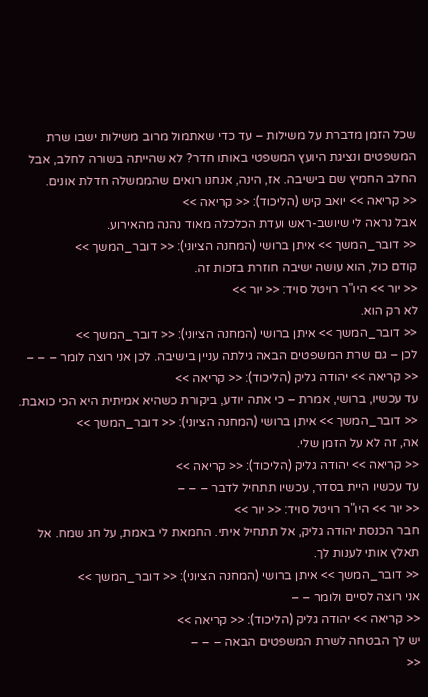שכל הזמן מדברת על משילות – עד כדי שאתמול מרוב משילות ישבו שרת המשפטים ונציגת היועץ המשפטי באותו חדר? לא שהייתה בשורה לחלב, אבל החלב החמיץ שם בישיבה. אז, הינה, אנחנו רואים שהממשלה חדלת אונים.
<< קריאה >> יואב קיש (הליכוד): << קריאה >>
אבל נראה לי שיושב-ראש ועדת הכלכלה מאוד נהנה מהאירוע.
<< דובר_המשך >> איתן ברושי (המחנה הציוני): << דובר_המשך >>
קודם כול, הוא עושה ישיבה חוזרת בזכות זה.
<< יור >> היו"ר רויטל סויד: << יור >>
לא רק הוא.
<< דובר_המשך >> איתן ברושי (המחנה הציוני): << דובר_המשך >>
לכן – גם שרת המשפטים הבאה גילתה עניין בישיבה. לכן אני רוצה לומר – – –
<< קריאה >> יהודה גליק (הליכוד): << קריאה >>
עד עכשיו, ברושי, אמרת – כי אתה יודע, ביקורת כשהיא אמיתית היא הכי כואבת.
<< דובר_המשך >> איתן ברושי (המחנה הציוני): << דובר_המשך >>
אה, זה לא על הזמן שלי.
<< קריאה >> יהודה גליק (הליכוד): << קריאה >>
עד עכשיו היית בסדר, עכשיו תתחיל לדבר – – –
<< יור >> היו"ר רויטל סויד: << יור >>
חבר הכנסת יהודה גליק, אל תתחיל איתי. החמאת לי באמת, על חג שמח. אל תאלץ אותי לענות לך.
<< דובר_המשך >> איתן ברושי (המחנה הציוני): << דובר_המשך >>
אני רוצה לסיים ולומר – –
<< קריאה >> יהודה גליק (הליכוד): << קריאה >>
יש לך הבטחה לשרת המשפטים הבאה – – –
<<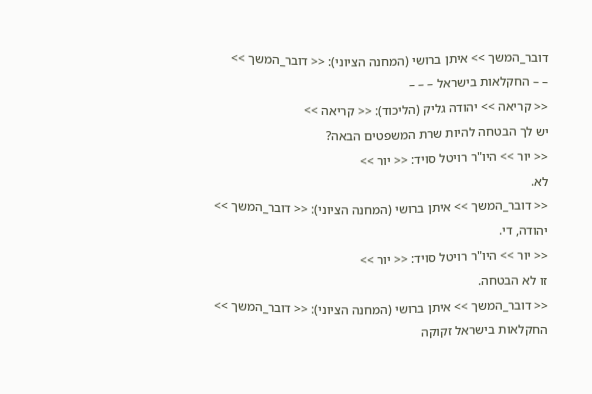דובר_המשך >> איתן ברושי (המחנה הציוני): << דובר_המשך >>
– – החקלאות בישראל – – –
<< קריאה >> יהודה גליק (הליכוד): << קריאה >>
יש לך הבטחה להיות שרת המשפטים הבאה?
<< יור >> היו"ר רויטל סויד: << יור >>
לא.
<< דובר_המשך >> איתן ברושי (המחנה הציוני): << דובר_המשך >>
יהודה, די.
<< יור >> היו"ר רויטל סויד: << יור >>
זו לא הבטחה.
<< דובר_המשך >> איתן ברושי (המחנה הציוני): << דובר_המשך >>
החקלאות בישראל זקוקה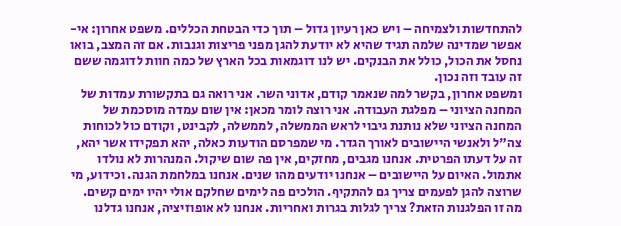להתחדשות ולצמיחה – ויש כאן רעיון גדול – תוך כדי הבטחת הכללים. משפט אחרון: אי-אפשר שמדינה שלמה תגיד שהיא לא יודעת להגן מפני פריצות וגנבות. אם זה המצב, בואו נחסל את הכול, כולל את הבנקים. יש לנו דוגמאות בכל הארץ של כמה חוות לדוגמה ששם זה עובד וזה נכון.
ומשפט אחרון, בקשר למה שנאמר קודם, אדוני השר. אני רואה גם בתקשורת עמדות של המחנה הציוני – מפלגת העבודה. אני רוצה לומר מכאן: אין שום עמדה מוסכמת של המחנה הציוני שלא נותנת גיבוי לראש הממשלה, לממשלה, לקבינט, וקודם כול לכוחות צה"ל ולאנשי היישובים לאורך הגדר. מי שמפרסם הודעות כאלה, יהא תפקידו אשר יהא, זה על דעתו הפרטית. אנחנו מגבים, מחזקים, אין פה שום שיקול. המנהרות לא נולדו אתמול. האיום על היישובים – אנחנו יודעים מהו שנים. אנחנו במלחמת הגנה. וכידוע, מי שרוצה להגן לפעמים צריך גם להתקיף. הולכים פה לימים שחלקם אולי יהיו ימים קשים.
מה זו הפלגנות הזאת? צריך לגלות בגרות ואחריות. אנחנו לא אופוזיציה, אנחנו גדלנו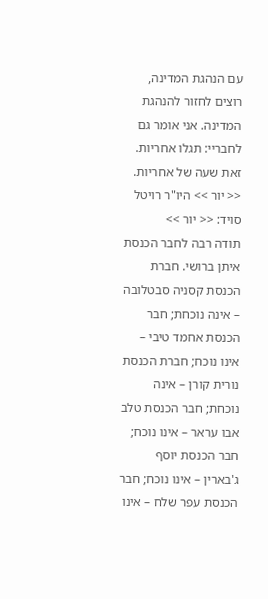עם הנהגת המדינה, רוצים לחזור להנהגת המדינה. אני אומר גם לחבריי: תגלו אחריות. זאת שעה של אחריות.
<< יור >> היו"ר רויטל סויד: << יור >>
תודה רבה לחבר הכנסת איתן ברושי. חברת הכנסת קסניה סבטלובה – אינה נוכחת; חבר הכנסת אחמד טיבי – אינו נוכח; חברת הכנסת נורית קורן – אינה נוכחת; חבר הכנסת טלב אבו עראר – אינו נוכח; חבר הכנסת יוסף ג'בארין – אינו נוכח; חבר הכנסת עפר שלח – אינו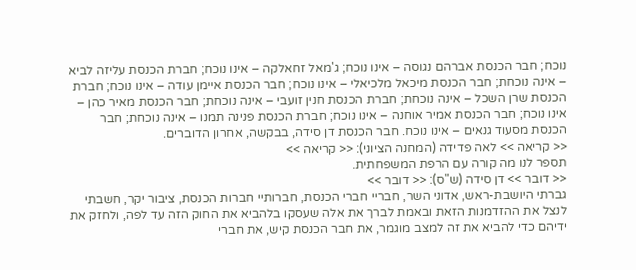נוכח; חבר הכנסת אברהם נגוסה – אינו נוכח; ג'מאל זחאלקה – אינו נוכח; חברת הכנסת עליזה לביא – אינה נוכחת; חבר הכנסת מיכאל מלכיאלי – אינו נוכח; חבר הכנסת איימן עודה – אינו נוכח; חברת הכנסת שרן השכל – אינה נוכחת; חברת הכנסת חנין זועבי – אינה נוכחת; חבר הכנסת מאיר כהן – אינו נוכח; חבר הכנסת אמיר אוחנה – אינו נוכח; חברת הכנסת פנינה תמנו – אינה נוכחת; חבר הכנסת מסעוד גנאים – אינו נוכח. חבר הכנסת דן סידה, בבקשה, אחרון הדוברים.
<< קריאה >> לאה פדידה (המחנה הציוני): << קריאה >>
תספר לנו מה קורה עם הרפת המשפחתית.
<< דובר >> דן סידה (ש"ס): << דובר >>
גברתי היושבת-ראש, אדוני השר, חבריי חברי הכנסת, חברותיי חברות הכנסת, ציבור יקר, חשבתי לנצל את ההזדמנות הזאת ובאמת לברך את אלה שעסקו בלהביא את החוק הזה עד לפה, ולחזק את ידיהם כדי להביא את זה למצב מוגמר, את חבר הכנסת קיש, את חברי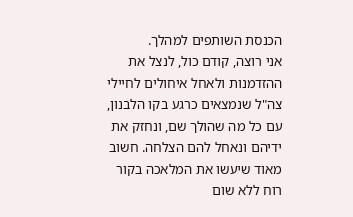הכנסת השותפים למהלך.
אני רוצה, קודם כול, לנצל את ההזדמנות ולאחל איחולים לחיילי צה"ל שנמצאים כרגע בקו הלבנון, עם כל מה שהולך שם, ונחזק את ידיהם ונאחל להם הצלחה. חשוב מאוד שיעשו את המלאכה בקור רוח ללא שום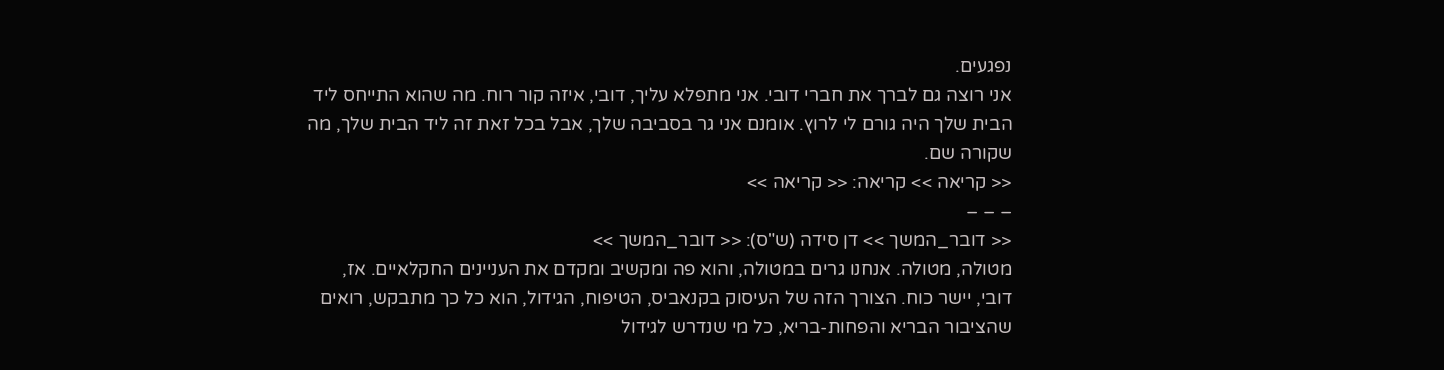נפגעים.
אני רוצה גם לברך את חברי דובי. אני מתפלא עליך, דובי, איזה קור רוח. מה שהוא התייחס ליד הבית שלך היה גורם לי לרוץ. אומנם אני גר בסביבה שלך, אבל בכל זאת זה ליד הבית שלך, מה שקורה שם.
<< קריאה >> קריאה: << קריאה >>
– – –
<< דובר_המשך >> דן סידה (ש"ס): << דובר_המשך >>
מטולה, מטולה. אנחנו גרים במטולה, והוא פה ומקשיב ומקדם את העניינים החקלאיים. אז, דובי, יישר כוח. הצורך הזה של העיסוק בקנאביס, הטיפוח, הגידול, הוא כל כך מתבקש, רואים שהציבור הבריא והפחות-בריא, כל מי שנדרש לגידול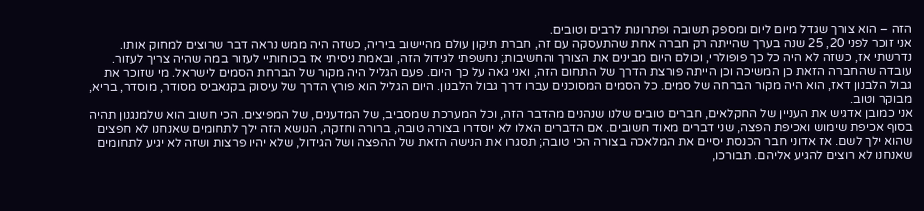הזה – הוא צורך שגדל מיום ליום ומספק תשובה ופתרונות לרבים וטובים.
אני זוכר לפני 20, 25 שנה בערך שהייתה רק חברה אחת שהתעסקה עם זה, חברת תיקון עולם מהיישוב ביריה, כשזה היה ממש נראה דבר שרוצים למחוק אותו. נדרשתי אז, כשזה לא היה כל כך פופולרי, וכולם היום מבינים את הצורך והחשיבות; נחשפתי לגידול הזה, ובאמת ניסיתי אז בכוחותיי לעזור במה שהיה צריך לעזור. עובדה שהחברה הזאת כן המשיכה וכן הייתה פורצת הדרך של התחום הזה, ואני גאה על כך היום. פעם הגליל היה מקור של הברחת הסמים לישראל. מי שזוכר את גבול הלבנון דאז, הוא היה מקור הברחה של סמים. כל הסמים המסוכנים עברו דרך גבול הלבנון. היום הגליל הוא פורץ הדרך של עיסוק בקנאביס מסודר, מוסדר, בריא, מבוקר וטוב.
אני כמובן אדגיש את העניין של החקלאים, חברים טובים שלנו שנהנים מהדבר הזה, וכל המערכת שמסביב, של המדענים, של המפיצים. הכי חשוב הוא שלמנגנון תהיה בסוף אכיפת שימוש ואכיפת הפצה, שני דברים מאוד חשובים. אם הדברים האלו לא יוסדרו בצורה טובה, ברורה וחזקה, הנושא הזה ילך לתחומים שאנחנו לא חפצים שהוא ילך לשם. אז אדוני חבר הכנסת יסיים את המלאכה בצורה הכי טובה; תסגרו את הנישה הזאת של ההפצה ושל הגידול, שלא יהיו פרצות ושזה לא יגיע לתחומים שאנחנו לא רוצים להגיע אליהם. תבורכו,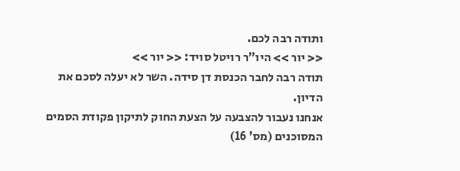ותודה רבה לכם.
<< יור >> היו"ר רויטל סויד: << יור >>
תודה רבה לחבר הכנסת דן סידה. השר לא יעלה לסכם את הדיון.
אנחנו נעבור להצבעה על הצעת החוק לתיקון פקודת הסמים המסוכנים (מס' 16)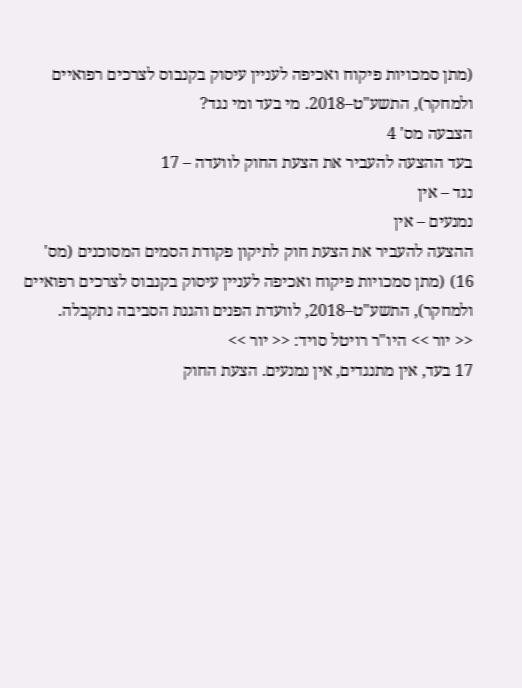(מתן סמכויות פיקוח ואכיפה לעניין עיסוק בקנבוס לצרכים רפואיים ולמחקר), התשע"ט–2018. מי בעד ומי נגד?
הצבעה מס' 4
בעד ההצעה להעביר את הצעת החוק לוועדה – 17
נגד – אין
נמנעים – אין
ההצעה להעביר את הצעת חוק לתיקון פקודת הסמים המסוכנים (מס' 16) (מתן סמכויות פיקוח ואכיפה לעניין עיסוק בקנבוס לצרכים רפואיים ולמחקר), התשע"ט–2018, לוועדת הפנים והגנת הסביבה נתקבלה.
<< יור >> היו"ר רויטל סויד: << יור >>
17 בעד, אין מתנגדים, אין נמנעים. הצעת החוק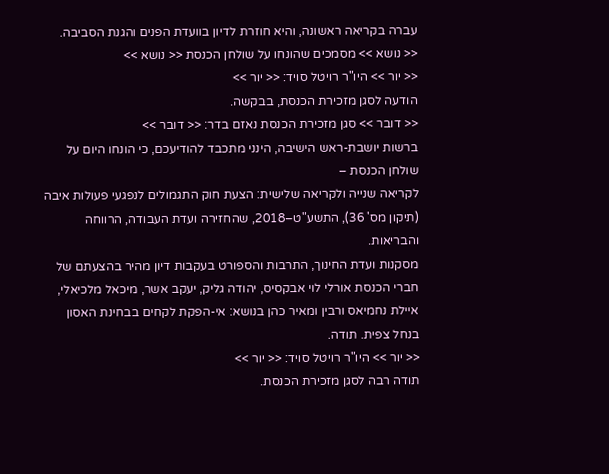עברה בקריאה ראשונה, והיא חוזרת לדיון בוועדת הפנים והגנת הסביבה.
<< נושא >> מסמכים שהונחו על שולחן הכנסת << נושא >>
<< יור >> היו"ר רויטל סויד: << יור >>
הודעה לסגן מזכירת הכנסת, בבקשה.
<< דובר >> סגן מזכירת הכנסת נאזם בדר: << דובר >>
ברשות יושבת-ראש הישיבה, הינני מתכבד להודיעכם, כי הונחו היום על שולחן הכנסת –
לקריאה שנייה ולקריאה שלישית: הצעת חוק התגמולים לנפגעי פעולות איבה (תיקון מס' 36), התשע"ט–2018, שהחזירה ועדת העבודה, הרווחה והבריאות.
מסקנות ועדת החינוך, התרבות והספורט בעקבות דיון מהיר בהצעתם של חברי הכנסת אורלי לוי אבקסיס, יהודה גליק, יעקב אשר, מיכאל מלכיאלי, איילת נחמיאס ורבין ומאיר כהן בנושא: אי-הפקת לקחים בבחינת האסון בנחל צפית. תודה.
<< יור >> היו"ר רויטל סויד: << יור >>
תודה רבה לסגן מזכירת הכנסת.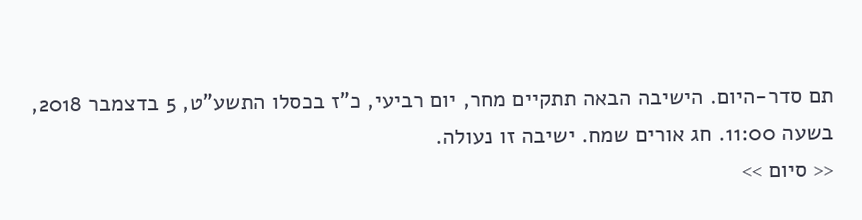תם סדר-היום. הישיבה הבאה תתקיים מחר, יום רביעי, כ"ז בכסלו התשע"ט, 5 בדצמבר 2018, בשעה 11:00. חג אורים שמח. ישיבה זו נעולה.
<< סיום >>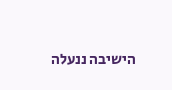הישיבה ננעלה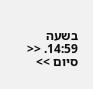בשעה 14:59. << סיום >>